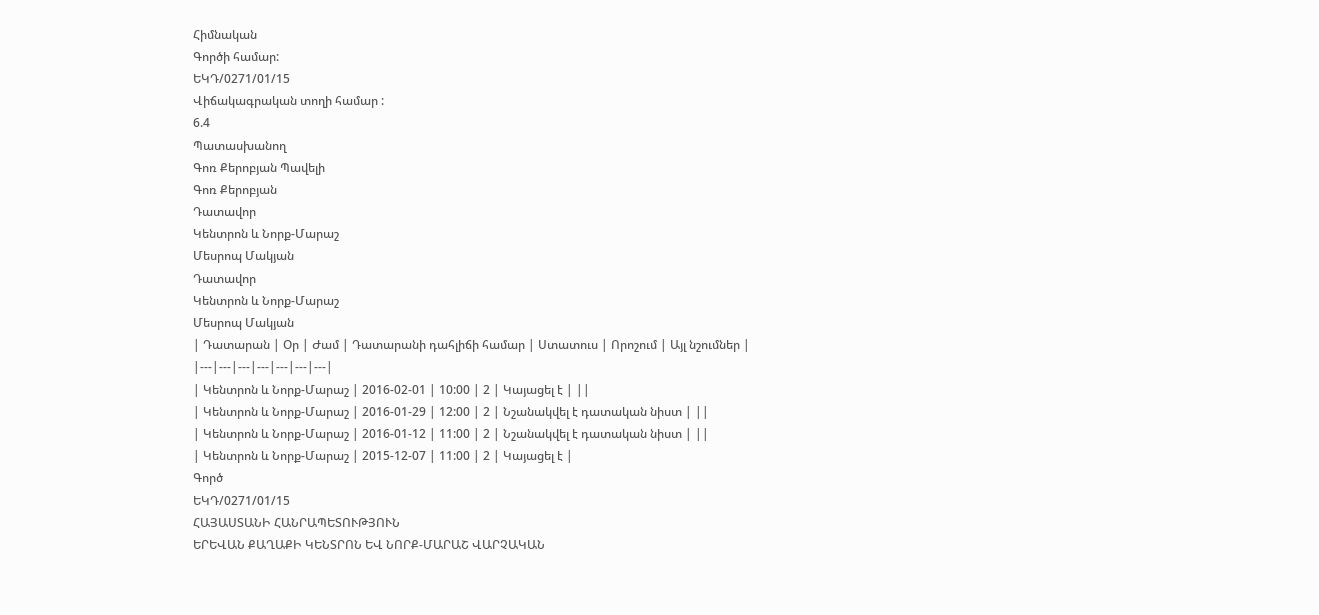Հիմնական
Գործի համար:
ԵԿԴ/0271/01/15
Վիճակագրական տողի համար :
6.4
Պատասխանող
Գոռ Քերոբյան Պավելի
Գոռ Քերոբյան
Դատավոր
Կենտրոն և Նորք-Մարաշ
Մեսրոպ Մակյան
Դատավոր
Կենտրոն և Նորք-Մարաշ
Մեսրոպ Մակյան
| Դատարան | Օր | Ժամ | Դատարանի դահլիճի համար | Ստատուս | Որոշում | Այլ նշումներ |
|---|---|---|---|---|---|---|
| Կենտրոն և Նորք-Մարաշ | 2016-02-01 | 10:00 | 2 | Կայացել է | ||
| Կենտրոն և Նորք-Մարաշ | 2016-01-29 | 12:00 | 2 | Նշանակվել է դատական նիստ | ||
| Կենտրոն և Նորք-Մարաշ | 2016-01-12 | 11:00 | 2 | Նշանակվել է դատական նիստ | ||
| Կենտրոն և Նորք-Մարաշ | 2015-12-07 | 11:00 | 2 | Կայացել է |
Գործ
ԵԿԴ/0271/01/15
ՀԱՅԱՍՏԱՆԻ ՀԱՆՐԱՊԵՏՈՒԹՅՈՒՆ
ԵՐԵՎԱՆ ՔԱՂԱՔԻ ԿԵՆՏՐՈՆ ԵՎ ՆՈՐՔ-ՄԱՐԱՇ ՎԱՐՉԱԿԱՆ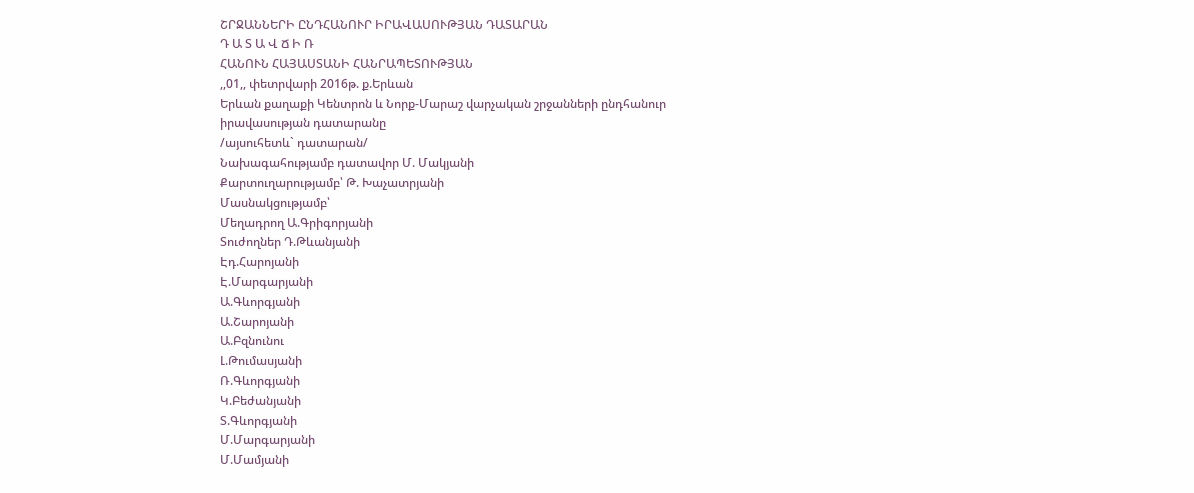ՇՐՋԱՆՆԵՐԻ ԸՆԴՀԱՆՈՒՐ ԻՐԱՎԱՍՈՒԹՅԱՆ ԴԱՏԱՐԱՆ
Դ Ա Տ Ա Վ Ճ Ի Ռ
ՀԱՆՈՒՆ ՀԱՅԱՍՏԱՆԻ ՀԱՆՐԱՊԵՏՈՒԹՅԱՆ
,,01,, փետրվարի 2016թ. ք.Երևան
Երևան քաղաքի Կենտրոն և Նորք-Մարաշ վարչական շրջանների ընդհանուր իրավասության դատարանը
/այսուհետև` դատարան/
Նախագահությամբ դատավոր Մ. Մակյանի
Քարտուղարությամբ՝ Թ. Խաչատրյանի
Մասնակցությամբ՝
Մեղադրող Ա.Գրիգորյանի
Տուժողներ Դ.Թևանյանի
Էդ.Հարոյանի
Է.Մարգարյանի
Ա.Գևորգյանի
Ա.Շարոյանի
Ա.Բզնունու
Լ.Թումասյանի
Ռ.Գևորգյանի
Կ.Բեժանյանի
Տ.Գևորգյանի
Մ.Մարգարյանի
Մ.Մամյանի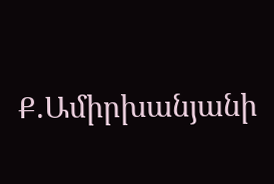Ք.Ամիրխանյանի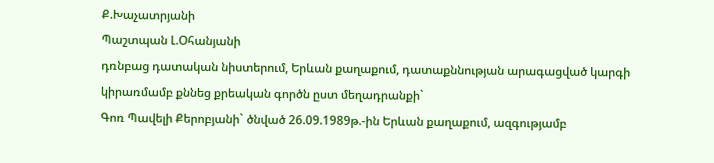Ք.Խաչատրյանի
Պաշտպան Լ.Օհանյանի
դռնբաց դատական նիստերում, Երևան քաղաքում, դատաքննության արագացված կարգի կիրառմամբ քննեց քրեական գործն ըստ մեղադրանքի`
Գոռ Պավելի Քերոբյանի` ծնված 26.09.1989թ.-ին Երևան քաղաքում, ազգությամբ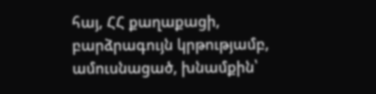հայ, ՀՀ քաղաքացի, բարձրագույն կրթությամբ, ամուսնացած, խնամքին՝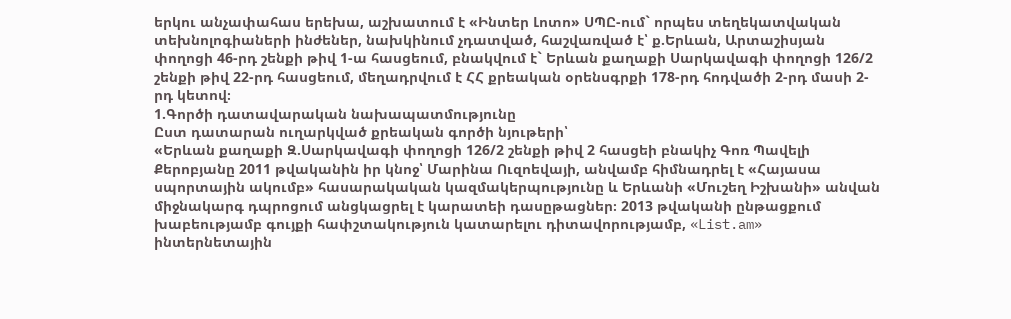երկու անչափահաս երեխա, աշխատում է «Ինտեր Լոտո» ՍՊԸ-ում` որպես տեղեկատվական տեխնոլոգիաների ինժեներ, նախկինում չդատված, հաշվառված է՝ ք.Երևան, Արտաշիսյան փողոցի 46-րդ շենքի թիվ 1-ա հասցեում, բնակվում է` Երևան քաղաքի Սարկավագի փողոցի 126/2 շենքի թիվ 22-րդ հասցեում, մեղադրվում է ՀՀ քրեական օրենսգրքի 178-րդ հոդվածի 2-րդ մասի 2-րդ կետով։
1.Գործի դատավարական նախապատմությունը
Ըստ դատարան ուղարկված քրեական գործի նյութերի՝
«Երևան քաղաքի Զ.Սարկավագի փողոցի 126/2 շենքի թիվ 2 հասցեի բնակիչ Գոռ Պավելի Քերոբյանը 2011 թվականին իր կնոջ՝ Մարինա Ուզոեվայի, անվամբ հիմնադրել է «Հայասա սպորտային ակումբ» հասարակական կազմակերպությունը և Երևանի «Մուշեղ Իշխանի» անվան միջնակարգ դպրոցում անցկացրել է կարատեի դասըթացներ։ 2013 թվականի ընթացքում խաբեությամբ գույքի հափշտակություն կատարելու դիտավորությամբ, «List.am» ինտերնետային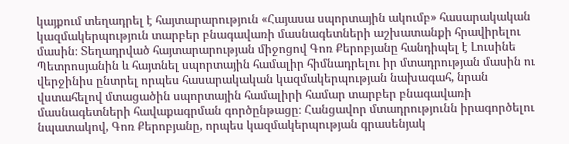կայքում տեղադրել է հայտարարություն «Հայասա սպորտային ակումբ» հասարակական կազմակերպություն տարբեր բնագավառի մասնագետների աշխատանքի հրավիրելու մասին։ Տեղադրված հայտարարության միջոցով Գոռ Քերոբյանը հանդիպել է Լուսինե Պետրոսյանին և հայտնել սպորտային համալիր հիմնադրելու իր մտադրության մասին ու վերջինիս ընտրել որպես հասարակական կազմակերպության նախագահ, նրան վստահելով մտացածին սպորտային համալիրի համար տարբեր բնագավառի մասնագետների հավաքագրման գործընթացը։ Հանցավոր մտադրությունն իրագործելու նպատակով, Գոռ Քերոբյանը, որպես կազմակերպության գրասենյակ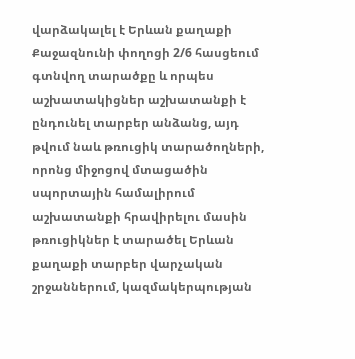վարձակալել է Երևան քաղաքի Քաջազնունի փողոցի 2/6 հասցեում գտնվող տարածքը և որպես աշխատակիցներ աշխատանքի է ընդունել տարբեր անձանց, այդ թվում նաև թռուցիկ տարածողների, որոնց միջոցով մտացածին սպորտային համալիրում աշխատանքի հրավիրելու մասին թռուցիկներ է տարածել Երևան քաղաքի տարբեր վարչական շրջաններում, կազմակերպության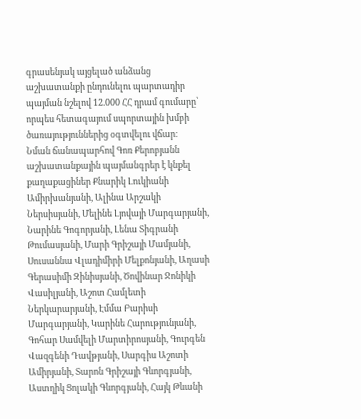գրասենյակ այցելած անձանց աշխատանքի ընդունելու պարտադիր պայման նշելով 12.000 ՀՀ դրամ գումարը՝ որպես հետագայում սպորտային խմբի ծառայություններից օգտվելու վճար։
Նման ճանապարհով Գոռ Քերոբյանն աշխատանքային պայմանգրեր է կնքել քաղաքացիներ Քնարիկ Լուկիանի Ամիրխանյանի, Ալինա Արշակի Ներսիսյանի, Մելինե Լյովայի Մարգարյանի, Նարինե Գոգորյանի, Լենա Տիգրանի Թումասյանի, Մարի Գրիշայի Մամյանի, Սուսաննա Վլադիմիրի Մելքոնյանի, Աղասի Գերասիմի Զինիսյանի, Ծովինար Ջոնիկի Վասիլյանի, Աշոտ Համլետի Ներկարարյանի, Էմմա Բարիսի Մարգարյանի, Կարինե Հարությունյանի, Գոհար Սամվելի Մարտիրոսյանի, Գուրգեն Վազգենի Դավթյանի, Սարգիս Աշոտի Ամիրյանի, Տարոն Գրիշայի Գևորգյանի, Աստղիկ Ցոլակի Գևորգյանի, Հայկ Թևանի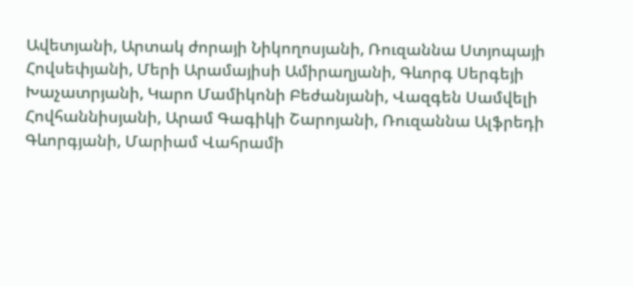Ավետյանի, Արտակ ժորայի Նիկողոսյանի, Ռուզաննա Ստյոպայի Հովսեփյանի, Մերի Արամայիսի Ամիրաղյանի, Գևորգ Սերգեյի Խաչատրյանի, Կարո Մամիկոնի Բեժանյանի, Վազգեն Սամվելի Հովհաննիսյանի, Արամ Գագիկի Շարոյանի, Ռուզաննա Ալֆրեդի Գևորգյանի, Մարիամ Վահրամի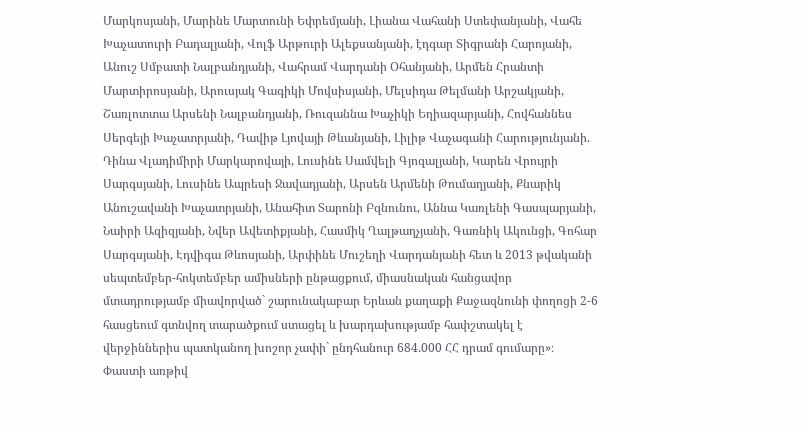Մարկոսյանի, Մարինե Մարտունի Եփրեմյանի, Լիանա Վահանի Ստեփանյանի, Վահե Խաչատուրի Բադալյանի, Վոլֆ Արթուրի Ալեքսանյանի, էդգար Տիգրանի Հարոյանի, Անուշ Սմբատի Նալբանդյանի, Վահրամ Վարդանի Օհանյանի, Արմեն Հրանտի Մարտիրոսյանի, Արուսյակ Գագիկի Մովսիսյանի, Մելսիդա Թելմանի Արշակյանի, Շառլոտտա Արսենի Նալբանդյանի, Ռուզաննա Խաչիկի Եղիազարյանի, Հովհաննես Սերգեյի Խաչատրյանի, Դավիթ Լյովայի Թևանյանի, Լիլիթ Վաչագանի Հարությունյանի. Դինա Վլադիմիրի Մարկարովայի, Լուսինե Սամվելի Գյոզալյանի, Կարեն Վրույրի Սարգսյանի, Լուսինե Ապրեսի Ջավադյանի, Արսեն Արմենի Թումաղյանի, Քնարիկ Անուշավանի Խաչատրյանի, Անահիտ Տարոնի Բզնունու, Աննա Կառլենի Գասպարյանի, Նաիրի Ազիզյանի, Նվեր Ավետիքյանի, Հասմիկ Ղալթաղչյանի, Գառնիկ Ակունցի, Գոհար Սարգսյանի, Էդվիգա Թևոսյանի, Արփինե Մուշեղի Վարդանյանի հետ և 2013 թվականի սեպտեմբեր-հոկտեմբեր ամիսների ընթացքում, միասնական հանցավոր մտադրությամբ միավորված` շարունակաբար Երևան քաղաքի Քաջազնունի փողոցի 2-6 հասցեում գտնվող տարածքում ստացել և խարդախությամբ հափշտակել է վերջիններիս պատկանող խոշոր չափի` ընդհանուր 684.000 ՀՀ դրամ գումարը»։
Փաստի առթիվ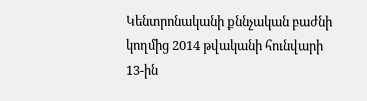Կենտրոնականի քննչական բաժնի կողմից 2014 թվականի հունվարի 13-ին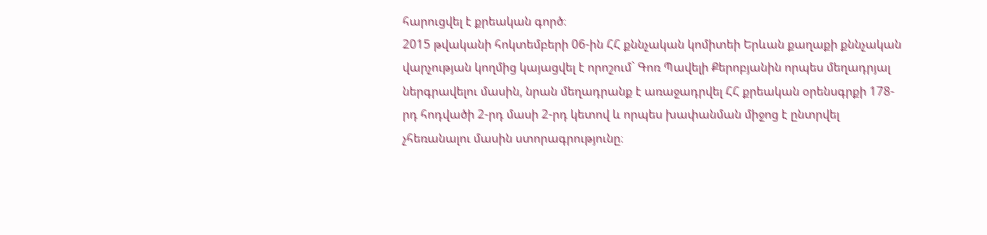հարուցվել է քրեական գործ։
2015 թվականի հոկտեմբերի 06-ին ՀՀ քննչական կոմիտեի Երևան քաղաքի քննչական վարչության կողմից կայացվել է որոշում` Գոռ Պավելի Քերոբյանին որպես մեղադրյալ ներգրավելու մասին, նրան մեղադրանք է առաջադրվել ՀՀ քրեական օրենսգրքի 178-րդ հոդվածի 2-րդ մասի 2-րդ կետով և որպես խափանման միջոց է ընտրվել չհեռանալու մասին ստորագրությունը։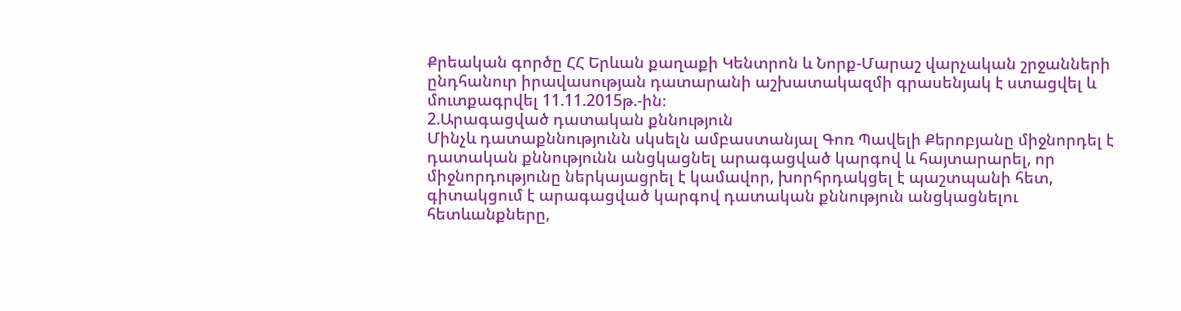Քրեական գործը ՀՀ Երևան քաղաքի Կենտրոն և Նորք-Մարաշ վարչական շրջանների ընդհանուր իրավասության դատարանի աշխատակազմի գրասենյակ է ստացվել և մուտքագրվել 11.11.2015թ.-ին։
2.Արագացված դատական քննություն
Մինչև դատաքննությունն սկսելն ամբաստանյալ Գոռ Պավելի Քերոբյանը միջնորդել է դատական քննությունն անցկացնել արագացված կարգով և հայտարարել, որ միջնորդությունը ներկայացրել է կամավոր, խորհրդակցել է պաշտպանի հետ, գիտակցում է արագացված կարգով դատական քննություն անցկացնելու հետևանքները,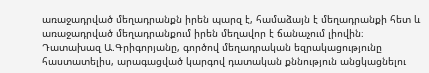առաջադրված մեղադրանքն իրեն պարզ է, համաձայն է մեղադրանքի հետ և առաջադրված մեղադրանքում իրեն մեղավոր է ճանաչում լիովին։
Դատախազ Ա.Գրիգորյանը, գործով մեղադրական եզրակացությունը հաստատելիս, արագացված կարգով դատական քննություն անցկացնելու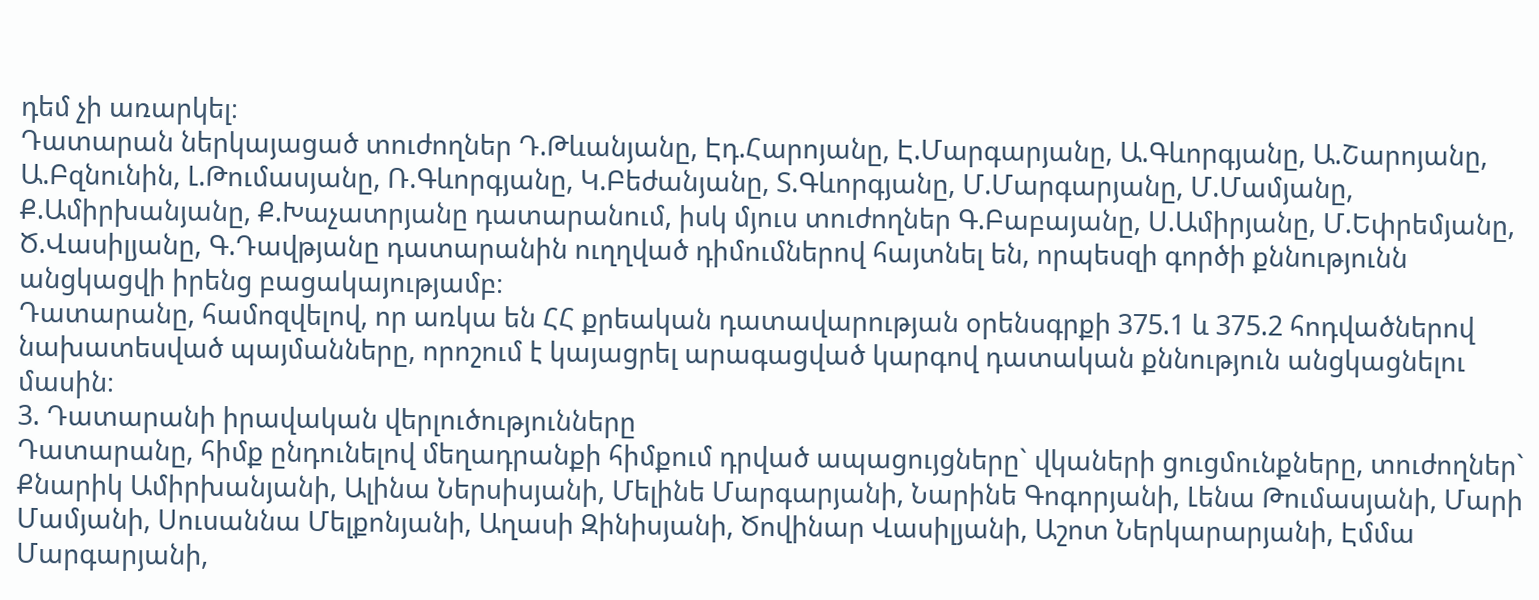դեմ չի առարկել։
Դատարան ներկայացած տուժողներ Դ.Թևանյանը, Էդ.Հարոյանը, Է.Մարգարյանը, Ա.Գևորգյանը, Ա.Շարոյանը, Ա.Բզնունին, Լ.Թումասյանը, Ռ.Գևորգյանը, Կ.Բեժանյանը, Տ.Գևորգյանը, Մ.Մարգարյանը, Մ.Մամյանը, Ք.Ամիրխանյանը, Ք.Խաչատրյանը դատարանում, իսկ մյուս տուժողներ Գ.Բաբայանը, Ս.Ամիրյանը, Մ.Եփրեմյանը, Ծ.Վասիլյանը, Գ.Դավթյանը դատարանին ուղղված դիմումներով հայտնել են, որպեսզի գործի քննությունն անցկացվի իրենց բացակայությամբ։
Դատարանը, համոզվելով, որ առկա են ՀՀ քրեական դատավարության օրենսգրքի 375.1 և 375.2 հոդվածներով նախատեսված պայմանները, որոշում է կայացրել արագացված կարգով դատական քննություն անցկացնելու մասին։
3. Դատարանի իրավական վերլուծությունները
Դատարանը, հիմք ընդունելով մեղադրանքի հիմքում դրված ապացույցները` վկաների ցուցմունքները, տուժողներ` Քնարիկ Ամիրխանյանի, Ալինա Ներսիսյանի, Մելինե Մարգարյանի, Նարինե Գոգորյանի, Լենա Թումասյանի, Մարի Մամյանի, Սուսաննա Մելքոնյանի, Աղասի Զինիսյանի, Ծովինար Վասիլյանի, Աշոտ Ներկարարյանի, Էմմա Մարգարյանի,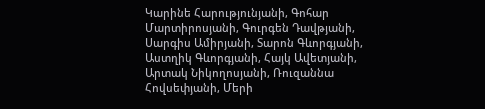Կարինե Հարությունյանի, Գոհար Մարտիրոսյանի, Գուրգեն Դավթյանի, Սարգիս Ամիրյանի, Տարոն Գևորգյանի, Աստղիկ Գևորգյանի, Հայկ Ավետյանի, Արտակ Նիկողոսյանի, Ռուզաննա Հովսեփյանի, Մերի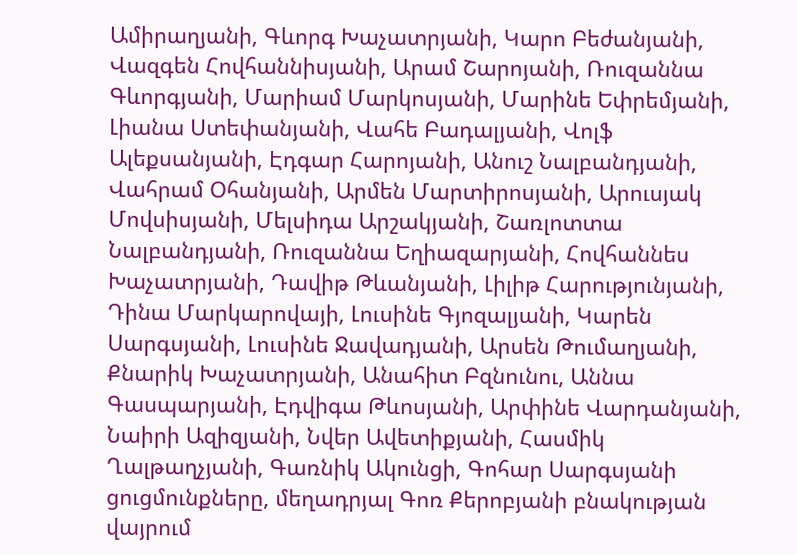Ամիրաղյանի, Գևորգ Խաչատրյանի, Կարո Բեժանյանի, Վազգեն Հովհաննիսյանի, Արամ Շարոյանի, Ռուզաննա Գևորգյանի, Մարիամ Մարկոսյանի, Մարինե Եփրեմյանի, Լիանա Ստեփանյանի, Վահե Բադալյանի, Վոլֆ Ալեքսանյանի, Էդգար Հարոյանի, Անուշ Նալբանդյանի, Վահրամ Օհանյանի, Արմեն Մարտիրոսյանի, Արուսյակ Մովսիսյանի, Մելսիդա Արշակյանի, Շառլոտտա Նալբանդյանի, Ռուզաննա Եղիազարյանի, Հովհաննես Խաչատրյանի, Դավիթ Թևանյանի, Լիլիթ Հարությունյանի, Դինա Մարկարովայի, Լուսինե Գյոզալյանի, Կարեն Սարգսյանի, Լուսինե Ջավադյանի, Արսեն Թումաղյանի, Քնարիկ Խաչատրյանի, Անահիտ Բզնունու, Աննա Գասպարյանի, Էդվիգա Թևոսյանի, Արփինե Վարդանյանի, Նաիրի Ազիզյանի, Նվեր Ավետիքյանի, Հասմիկ Ղալթաղչյանի, Գառնիկ Ակունցի, Գոհար Սարգսյանի ցուցմունքները, մեղադրյալ Գոռ Քերոբյանի բնակության վայրում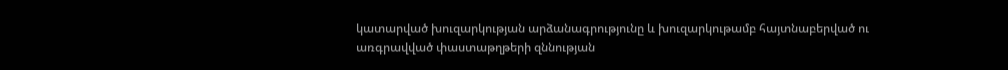կատարված խուզարկության արձանագրությունը և խուզարկութամբ հայտնաբերված ու առգրավված փաստաթղթերի զննության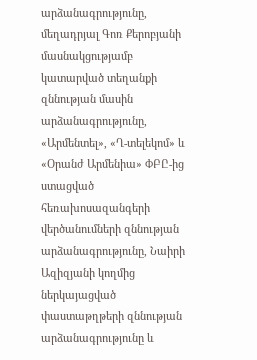արձանագրությունը, մեղադրյալ Գոռ Քերոբյանի մասնակցությամբ կատարված տեղանքի զննության մասին արձանագրությունը, «Արմենտել», «Ղ-տելեկոմ» և «Օրանժ Արմենիա» ՓԲԸ-ից ստացված հեռախոսազանգերի վերծանումների զննության արձանագրությունը, Նաիրի Ազիզյանի կողմից ներկայացված փաստաթղթերի զննության արձանագրությունը և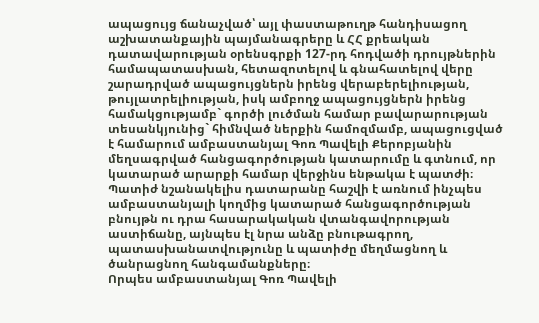ապացույց ճանաչված՝ այլ փաստաթուղթ հանդիսացող աշխատանքային պայմանագրերը և ՀՀ քրեական դատավարության օրենսգրքի 127-րդ հոդվածի դրույթներին համապատասխան, հետազոտելով և գնահատելով վերը շարադրված ապացույցներն իրենց վերաբերելիության, թույլատրելիության, իսկ ամբողջ ապացույցներն իրենց համակցությամբ` գործի լուծման համար բավարարության տեսանկյունից` հիմնված ներքին համոզմամբ, ապացուցված է համարում ամբաստանյալ Գոռ Պավելի Քերոբյանին մեղսագրված հանցագործության կատարումը և գտնում, որ կատարած արարքի համար վերջինս ենթակա է պատժի։
Պատիժ նշանակելիս դատարանը հաշվի է առնում ինչպես ամբաստանյալի կողմից կատարած հանցագործության բնույթն ու դրա հասարակական վտանգավորության աստիճանը, այնպես էլ նրա անձը բնութագրող, պատասխանատվությունը և պատիժը մեղմացնող և ծանրացնող հանգամանքները։
Որպես ամբաստանյալ Գոռ Պավելի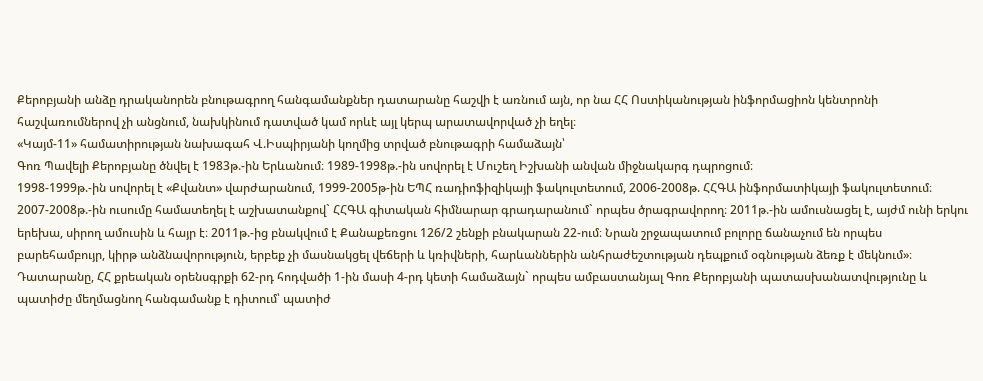Քերոբյանի անձը դրականորեն բնութագրող հանգամանքներ դատարանը հաշվի է առնում այն, որ նա ՀՀ Ոստիկանության ինֆորմացիոն կենտրոնի հաշվառումներով չի անցնում, նախկինում դատված կամ որևէ այլ կերպ արատավորված չի եղել։
«Կայմ-11» համատիրության նախագահ Վ.Իսպիրյանի կողմից տրված բնութագրի համաձայն՝
Գոռ Պավելի Քերոբյանը ծնվել է 1983թ.-ին Երևանում։ 1989-1998թ.-ին սովորել է Մուշեղ Իշխանի անվան միջնակարգ դպրոցում։
1998-1999թ.-ին սովորել է «Քվանտ» վարժարանում, 1999-2005թ-ին ԵՊՀ ռադիոֆիզիկայի ֆակուլտետում, 2006-2008թ. ՀՀԳԱ ինֆորմատիկայի ֆակուլտետում։ 2007-2008թ.-ին ուսումը համատեղել է աշխատանքով` ՀՀԳԱ գիտական հիմնարար գրադարանում` որպես ծրագրավորող։ 2011թ.-ին ամուսնացել է, այժմ ունի երկու երեխա, սիրող ամուսին և հայր է։ 2011թ.-ից բնակվում է Քանաքեռցու 126/2 շենքի բնակարան 22-ում։ Նրան շրջապատում բոլորը ճանաչում են որպես բարեհամբույր, կիրթ անձնավորություն, երբեք չի մասնակցել վեճերի և կռիվների, հարևաններին անհրաժեշտության դեպքում օգնության ձեռք է մեկնում»։
Դատարանը, ՀՀ քրեական օրենսգրքի 62-րդ հոդվածի 1-ին մասի 4-րդ կետի համաձայն` որպես ամբաստանյալ Գոռ Քերոբյանի պատասխանատվությունը և պատիժը մեղմացնող հանգամանք է դիտում՝ պատիժ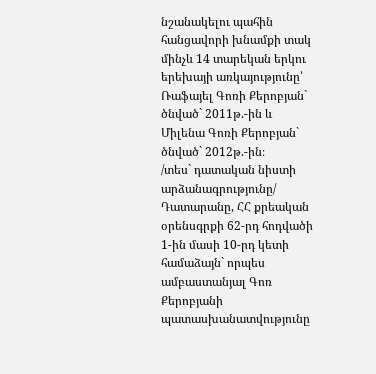նշանակելու պահին հանցավորի խնամքի տակ մինչև 14 տարեկան երկու երեխայի առկայությունը՝ Ռաֆայել Գոռի Քերոբյան` ծնված` 2011թ.-ին և Միլենա Գոռի Քերոբյան` ծնված` 2012թ.-ին։
/տես` դատական նիստի արձանագրությունը/
Դատարանը, ՀՀ քրեական օրենսգրքի 62-րդ հոդվածի 1-ին մասի 10-րդ կետի համաձայն` որպես ամբաստանյալ Գոռ Քերոբյանի պատասխանատվությունը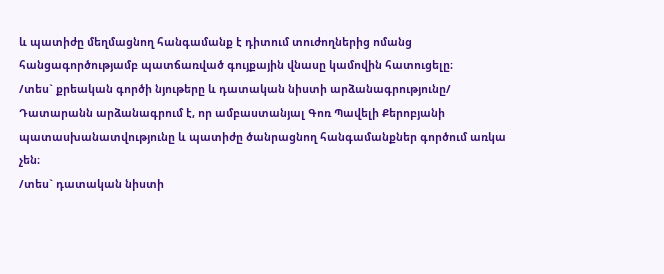և պատիժը մեղմացնող հանգամանք է դիտում տուժողներից ոմանց հանցագործությամբ պատճառված գույքային վնասը կամովին հատուցելը։
/տես` քրեական գործի նյութերը և դատական նիստի արձանագրությունը/
Դատարանն արձանագրում է, որ ամբաստանյալ Գոռ Պավելի Քերոբյանի պատասխանատվությունը և պատիժը ծանրացնող հանգամանքներ գործում առկա չեն։
/տես` դատական նիստի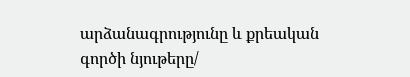արձանագրությունը և քրեական գործի նյութերը/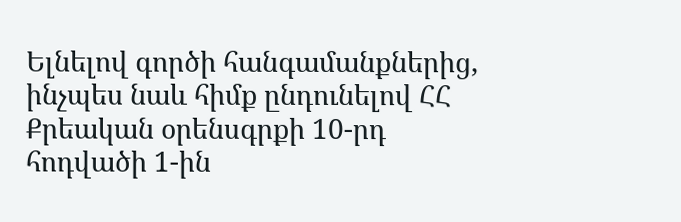Ելնելով գործի հանգամանքներից, ինչպես նաև հիմք ընդունելով ՀՀ Քրեական օրենսգրքի 10-րդ հոդվածի 1-ին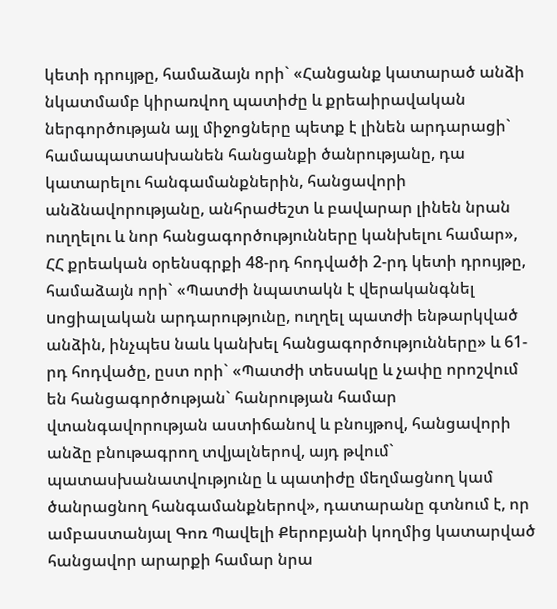կետի դրույթը, համաձայն որի` «Հանցանք կատարած անձի նկատմամբ կիրառվող պատիժը և քրեաիրավական ներգործության այլ միջոցները պետք է լինեն արդարացի` համապատաuխանեն հանցանքի ծանրությանը, դա կատարելու հանգամանքներին, հանցավորի անձնավորությանը, անհրաժեշտ և բավարար լինեն նրան ուղղելու և նոր հանցագործությունները կանխելու համար», ՀՀ քրեական օրենսգրքի 48-րդ հոդվածի 2-րդ կետի դրույթը, համաձայն որի` «Պատժի նպատակն է վերականգնել uոցիալական արդարությունը, ուղղել պատժի ենթարկված անձին, ինչպեu նաև կանխել հանցագործությունները» և 61-րդ հոդվածը, ըստ որի` «Պատժի տեսակը և չափը որոշվում են հանցագործության` հանրության համար վտանգավորության աստիճանով և բնույթով, հանցավորի անձը բնութագրող տվյալներով, այդ թվում` պատասխանատվությունը և պատիժը մեղմացնող կամ ծանրացնող հանգամանքներով», դատարանը գտնում է, որ ամբաստանյալ Գոռ Պավելի Քերոբյանի կողմից կատարված հանցավոր արարքի համար նրա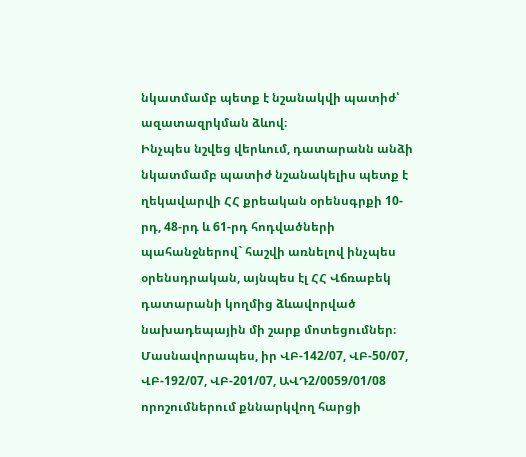նկատմամբ պետք է նշանակվի պատիժ՝ ազատազրկման ձևով։
Ինչպես նշվեց վերևում, դատարանն անձի նկատմամբ պատիժ նշանակելիս պետք է ղեկավարվի ՀՀ քրեական օրենսգրքի 10-րդ, 48-րդ և 61-րդ հոդվածների պահանջներով` հաշվի առնելով ինչպես օրենսդրական, այնպես էլ ՀՀ Վճռաբեկ դատարանի կողմից ձևավորված նախադեպային մի շարք մոտեցումներ։ Մասնավորապես, իր ՎԲ-142/07, ՎԲ-50/07, ՎԲ-192/07, ՎԲ-201/07, ԱՎԴ2/0059/01/08 որոշումներում քննարկվող հարցի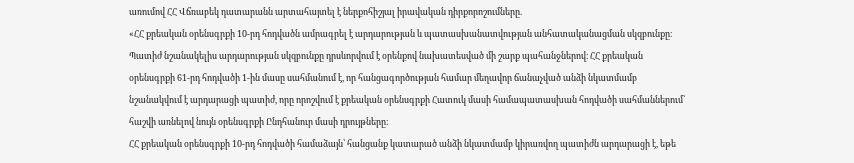առումով ՀՀ Վճռաբեկ դատարանն արտահայտել է ներքոհիշյալ իրավական դիրքորոշումները.
«ՀՀ քրեական օրենսգրքի 10-րդ հոդվածն ամրագրել է արդարության և պատասխանատվության անհատականացման սկզբունքը։ Պատիժ նշանակելիս արդարության սկզբունքը դրսևորվում է օրենքով նախատեսված մի շարք պահանջներով։ ՀՀ քրեական օրենսգրքի 61-րդ հոդվածի 1-ին մասը սահմանում է, որ հանցագործության համար մեղավոր ճանաչված անձի նկատմամբ նշանակվում է արդարացի պատիժ, որը որոշվում է քրեական օրենսգրքի Հատուկ մասի համապատասխան հոդվածի սահմաններում՝ հաշվի առնելով նույն օրենսգրքի Ընդհանուր մասի դրույթները։
ՀՀ քրեական օրենսգրքի 10-րդ հոդվածի համաձայն՝ հանցանք կատարած անձի նկատմամբ կիրառվող պատիժն արդարացի է, եթե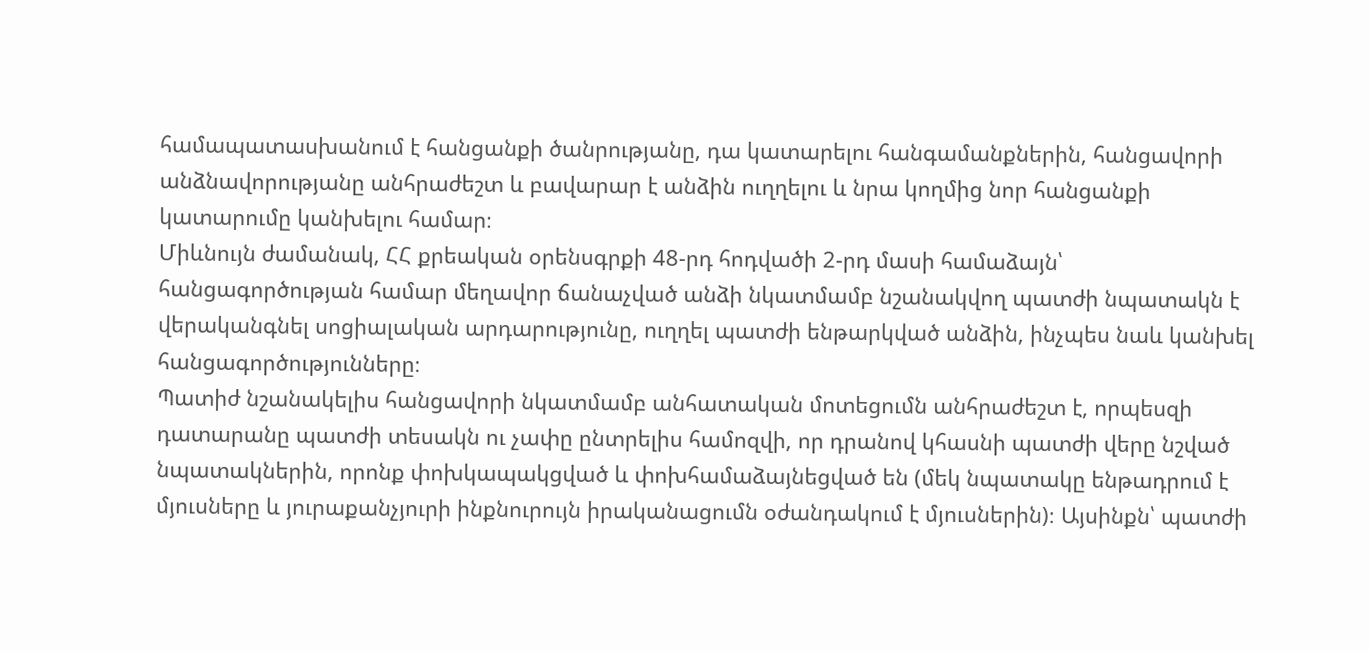համապատասխանում է հանցանքի ծանրությանը, դա կատարելու հանգամանքներին, հանցավորի անձնավորությանը անհրաժեշտ և բավարար է անձին ուղղելու և նրա կողմից նոր հանցանքի կատարումը կանխելու համար։
Միևնույն ժամանակ, ՀՀ քրեական օրենսգրքի 48-րդ հոդվածի 2-րդ մասի համաձայն՝ հանցագործության համար մեղավոր ճանաչված անձի նկատմամբ նշանակվող պատժի նպատակն է վերականգնել սոցիալական արդարությունը, ուղղել պատժի ենթարկված անձին, ինչպես նաև կանխել հանցագործությունները։
Պատիժ նշանակելիս հանցավորի նկատմամբ անհատական մոտեցումն անհրաժեշտ է, որպեսզի դատարանը պատժի տեսակն ու չափը ընտրելիս համոզվի, որ դրանով կհասնի պատժի վերը նշված նպատակներին, որոնք փոխկապակցված և փոխհամաձայնեցված են (մեկ նպատակը ենթադրում է մյուսները և յուրաքանչյուրի ինքնուրույն իրականացումն օժանդակում է մյուսներին)։ Այսինքն՝ պատժի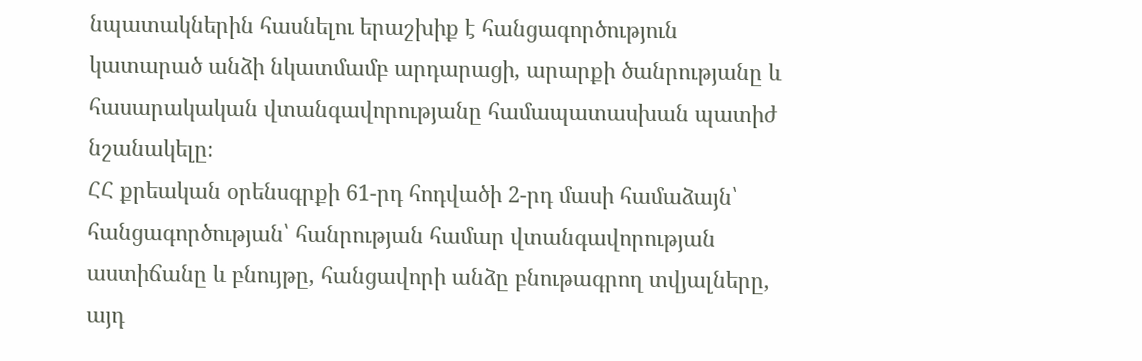նպատակներին հասնելու երաշխիք է հանցագործություն կատարած անձի նկատմամբ արդարացի, արարքի ծանրությանը և հասարակական վտանգավորությանը համապատասխան պատիժ նշանակելը։
ՀՀ քրեական օրենսգրքի 61-րդ հոդվածի 2-րդ մասի համաձայն՝ հանցագործության՝ հանրության համար վտանգավորության աստիճանը և բնույթը, հանցավորի անձը բնութագրող տվյալները, այդ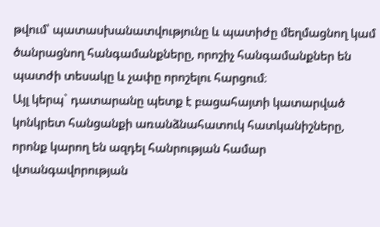թվում՝ պատասխանատվությունը և պատիժը մեղմացնող կամ ծանրացնող հանգամանքները, որոշիչ հանգամանքներ են պատժի տեսակը և չափը որոշելու հարցում։
Այլ կերպ` դատարանը պետք է բացահայտի կատարված կոնկրետ հանցանքի առանձնահատուկ հատկանիշները, որոնք կարող են ազդել հանրության համար վտանգավորության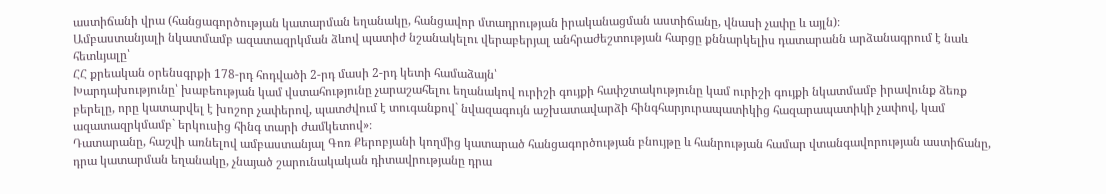աստիճանի վրա (հանցագործության կատարման եղանակը, հանցավոր մտադրության իրականացման աստիճանը, վնասի չափը և այլն)։
Ամբաստանյալի նկատմամբ ազատազրկման ձևով պատիժ նշանակելու վերաբերյալ անհրաժեշտության հարցը քննարկելիս դատարանն արձանագրում է նաև հետևյալը՝
ՀՀ քրեական օրենսգրքի 178-րդ հոդվածի 2-րդ մասի 2-րդ կետի համաձայն՝
Խարդախությունը՝ խաբեության կամ վստահությունը չարաշահելու եղանակով ուրիշի գույքի հափշտակությունը կամ ուրիշի գույքի նկատմամբ իրավունք ձեռք բերելը, որը կատարվել է խոշոր չափերով, պատժվում է տուգանքով` նվազագույն աշխատավարձի հինգհարյուրապատիկից հազարապատիկի չափով, կամ ազատազրկմամբ` երկուսից հինգ տարի ժամկետով»։
Դատարանը, հաշվի առնելով ամբաստանյալ Գոռ Քերոբյանի կողմից կատարած հանցագործության բնույթը և հանրության համար վտանգավորության աստիճանը, դրա կատարման եղանակը, չնայած շարունակական դիտավրությանը դրա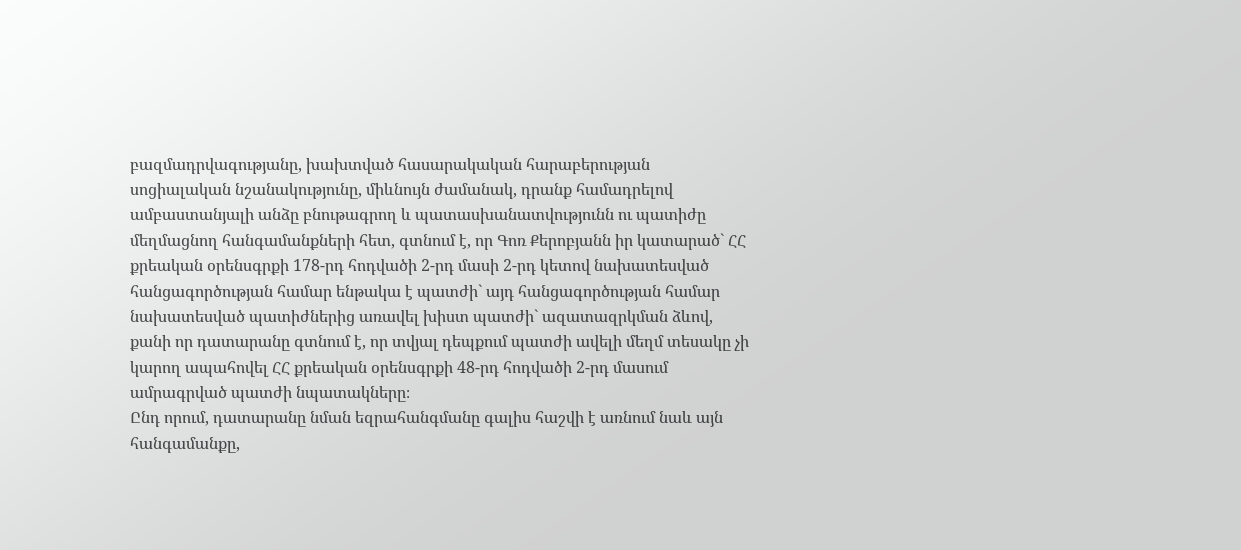բազմադրվագությանը, խախտված հասարակական հարաբերության սոցիալական նշանակությունը, միևնույն ժամանակ, դրանք համադրելով ամբաստանյալի անձը բնութագրող և պատասխանատվությունն ու պատիժը մեղմացնող հանգամանքների հետ, գտնում է, որ Գոռ Քերոբյանն իր կատարած` ՀՀ քրեական օրենսգրքի 178-րդ հոդվածի 2-րդ մասի 2-րդ կետով նախատեսված հանցագործության համար ենթակա է պատժի` այդ հանցագործության համար նախատեսված պատիժներից առավել խիստ պատժի` ազատազրկման ձևով, քանի որ դատարանը գտնում է, որ տվյալ դեպքում պատժի ավելի մեղմ տեսակը չի կարող ապահովել ՀՀ քրեական օրենսգրքի 48-րդ հոդվածի 2-րդ մասում ամրագրված պատժի նպատակները։
Ընդ որում, դատարանը նման եզրահանգմանը գալիս հաշվի է առնում նաև այն հանգամանքը,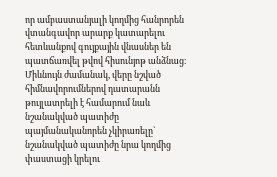որ ամբաստանյալի կողմից հանրորեն վտանգավոր արարք կատարելու հետևանքով գույքային վնասներ են պատճառվել թվով հիսունյոթ անձնաց։
Միևնույն ժամանակ, վերը նշված հիմնավորումներով դատարանն թույլատրելի է համարում նաև նշանակված պատիժը պայմանականորեն չկիրառելը` նշանակված պատիժը նրա կողմից փաստացի կրելու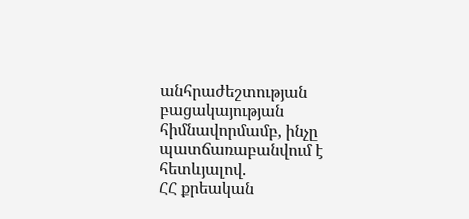անհրաժեշտության բացակայության հիմնավորմամբ, ինչը պատճառաբանվում է հետևյալով.
ՀՀ քրեական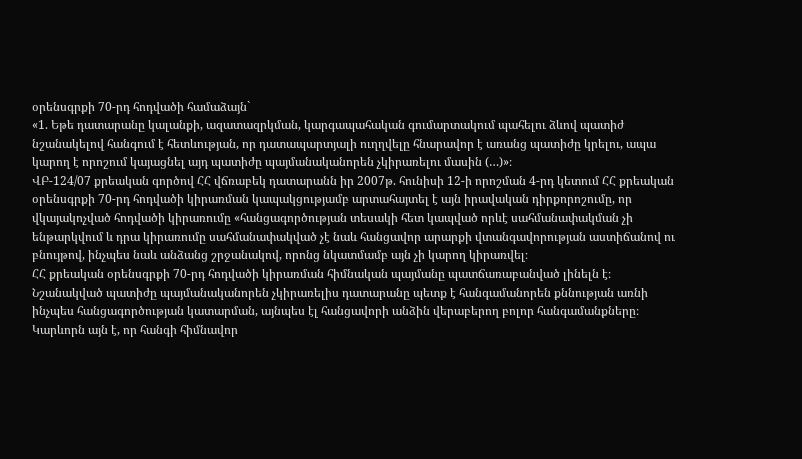օրենսգրքի 70-րդ հոդվածի համաձայն`
«1. Եթե դատարանը կալանքի, ազատազրկման, կարգապահական գումարտակում պահելու ձևով պատիժ նշանակելով հանգում է հետևության, որ դատապարտյալի ուղղվելը հնարավոր է առանց պատիժը կրելու, ապա կարող է որոշում կայացնել այդ պատիժը պայմանականորեն չկիրառելու մասին (…)»։
ՎԲ-124/07 քրեական գործով ՀՀ վճռաբեկ դատարանն իր 2007թ. հունիսի 12-ի որոշման 4-րդ կետում ՀՀ քրեական օրենսգրքի 70-րդ հոդվածի կիրառման կապակցությամբ արտահայտել է այն իրավական դիրքորոշումը, որ վկայակոչված հոդվածի կիրառումը «հանցագործության տեսակի հետ կապված որևէ սահմանափակման չի ենթարկվում և դրա կիրառումը սահմանափակված չէ նաև հանցավոր արարքի վտանգավորության աստիճանով ու բնույթով, ինչպես նաև անձանց շրջանակով, որոնց նկատմամբ այն չի կարող կիրառվել։
ՀՀ քրեական օրենսգրքի 70-րդ հոդվածի կիրառման հիմնական պայմանը պատճառաբանված լինելն է։ Նշանակված պատիժը պայմանականորեն չկիրառելիս դատարանը պետք է հանգամանորեն քննության առնի ինչպես հանցագործության կատարման, այնպես էլ հանցավորի անձին վերաբերող բոլոր հանգամանքները։ Կարևորն այն է, որ հանգի հիմնավոր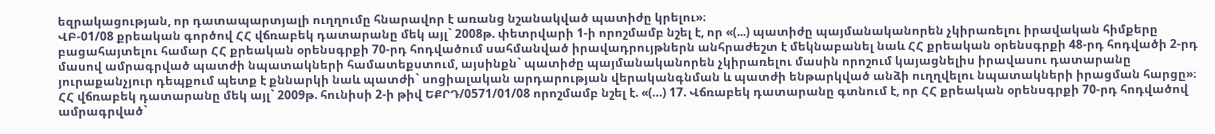եզրակացության, որ դատապարտյալի ուղղումը հնարավոր է առանց նշանակված պատիժը կրելու»։
ՎԲ-01/08 քրեական գործով ՀՀ վճռաբեկ դատարանը մեկ այլ` 2008թ. փետրվարի 1-ի որոշմամբ նշել է, որ «(...) պատիժը պայմանականորեն չկիրառելու իրավական հիմքերը բացահայտելու համար ՀՀ քրեական օրենսգրքի 70-րդ հոդվածում սահմանված իրավադրույթներն անհրաժեշտ է մեկնաբանել նաև ՀՀ քրեական օրենսգրքի 48-րդ հոդվածի 2-րդ մասով ամրագրված պատժի նպատակների համատեքստում, այսինքն` պատիժը պայմանականորեն չկիրառելու մասին որոշում կայացնելիս իրավասու դատարանը յուրաքանչյուր դեպքում պետք է քննարկի նաև պատժի` սոցիալական արդարության վերականգնման և պատժի ենթարկված անձի ուղղվելու նպատակների իրացման հարցը»։
ՀՀ վճռաբեկ դատարանը մեկ այլ` 2009թ. հունիսի 2-ի թիվ ԵՔՐԴ/0571/01/08 որոշմամբ նշել է. «(…) 17. Վճռաբեկ դատարանը գտնում է, որ ՀՀ քրեական օրենսգրքի 70-րդ հոդվածով ամրագրված`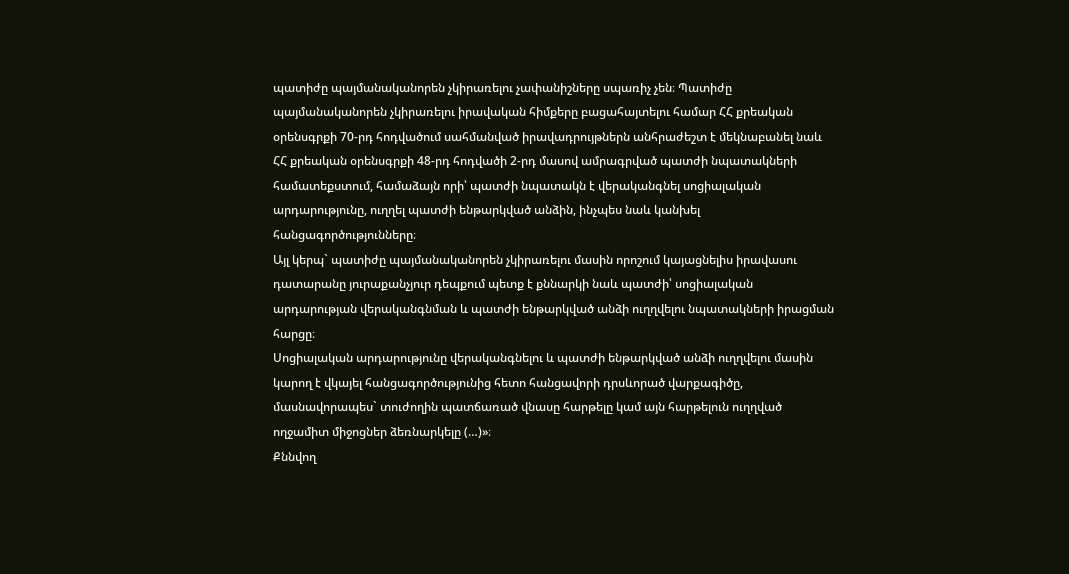պատիժը պայմանականորեն չկիրառելու չափանիշները սպառիչ չեն։ Պատիժը պայմանականորեն չկիրառելու իրավական հիմքերը բացահայտելու համար ՀՀ քրեական օրենսգրքի 70-րդ հոդվածում սահմանված իրավադրույթներն անհրաժեշտ է մեկնաբանել նաև ՀՀ քրեական օրենսգրքի 48-րդ հոդվածի 2-րդ մասով ամրագրված պատժի նպատակների համատեքստում, համաձայն որի՝ պատժի նպատակն է վերականգնել սոցիալական արդարությունը, ուղղել պատժի ենթարկված անձին, ինչպես նաև կանխել հանցագործությունները։
Այլ կերպ` պատիժը պայմանականորեն չկիրառելու մասին որոշում կայացնելիս իրավասու դատարանը յուրաքանչյուր դեպքում պետք է քննարկի նաև պատժի՝ սոցիալական արդարության վերականգնման և պատժի ենթարկված անձի ուղղվելու նպատակների իրացման հարցը։
Սոցիալական արդարությունը վերականգնելու և պատժի ենթարկված անձի ուղղվելու մասին կարող է վկայել հանցագործությունից հետո հանցավորի դրսևորած վարքագիծը, մասնավորապես` տուժողին պատճառած վնասը հարթելը կամ այն հարթելուն ուղղված ողջամիտ միջոցներ ձեռնարկելը (…)»։
Քննվող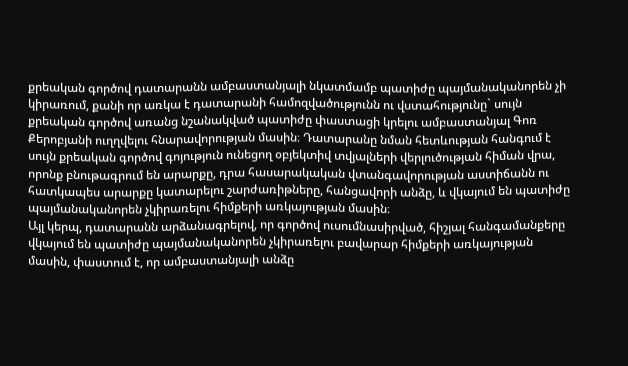քրեական գործով դատարանն ամբաստանյալի նկատմամբ պատիժը պայմանականորեն չի կիրառում, քանի որ առկա է դատարանի համոզվածությունն ու վստահությունը` սույն քրեական գործով առանց նշանակված պատիժը փաստացի կրելու ամբաստանյալ Գոռ Քերոբյանի ուղղվելու հնարավորության մասին։ Դատարանը նման հետևության հանգում է սույն քրեական գործով գոյություն ունեցող օբյեկտիվ տվյալների վերլուծության հիման վրա, որոնք բնութագրում են արարքը, դրա հասարակական վտանգավորության աստիճանն ու հատկապես արարքը կատարելու շարժառիթները, հանցավորի անձը, և վկայում են պատիժը պայմանականորեն չկիրառելու հիմքերի առկայության մասին։
Այլ կերպ, դատարանն արձանագրելով, որ գործով ուսումնասիրված, հիշյալ հանգամանքերը վկայում են պատիժը պայմանականորեն չկիրառելու բավարար հիմքերի առկայության մասին, փաստում է, որ ամբաստանյալի անձը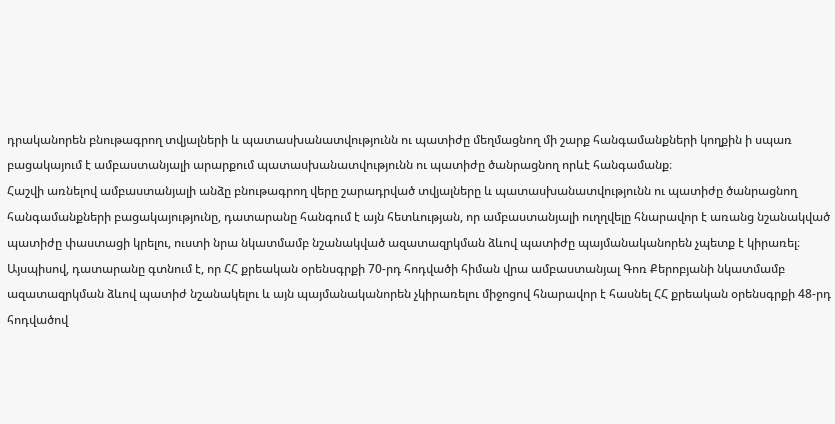դրականորեն բնութագրող տվյալների և պատասխանատվությունն ու պատիժը մեղմացնող մի շարք հանգամանքների կողքին ի սպառ բացակայում է ամբաստանյալի արարքում պատասխանատվությունն ու պատիժը ծանրացնող որևէ հանգամանք։
Հաշվի առնելով ամբաստանյալի անձը բնութագրող վերը շարադրված տվյալները և պատասխանատվությունն ու պատիժը ծանրացնող հանգամանքների բացակայությունը, դատարանը հանգում է այն հետևության, որ ամբաստանյալի ուղղվելը հնարավոր է առանց նշանակված պատիժը փաստացի կրելու, ուստի նրա նկատմամբ նշանակված ազատազրկման ձևով պատիժը պայմանականորեն չպետք է կիրառել։
Այսպիսով, դատարանը գտնում է, որ ՀՀ քրեական օրենսգրքի 70-րդ հոդվածի հիման վրա ամբաստանյալ Գոռ Քերոբյանի նկատմամբ ազատազրկման ձևով պատիժ նշանակելու և այն պայմանականորեն չկիրառելու միջոցով հնարավոր է հասնել ՀՀ քրեական օրենսգրքի 48-րդ հոդվածով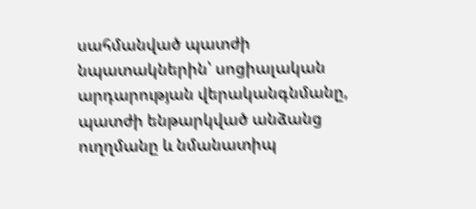սահմանված պատժի նպատակներին՝ սոցիալական արդարության վերականգնմանը, պատժի ենթարկված անձանց ուղղմանը և նմանատիպ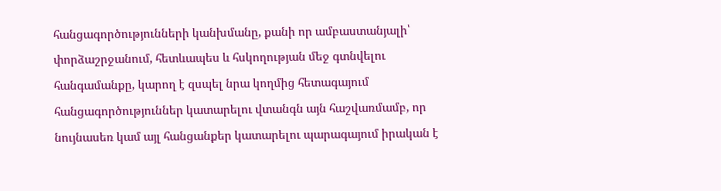հանցագործությունների կանխմանը, քանի որ ամբաստանյալի՝ փորձաշրջանում, հետևապես և հսկողության մեջ գտնվելու հանգամանքը, կարող է զսպել նրա կողմից հետագայում հանցագործություններ կատարելու վտանգն այն հաշվառմամբ, որ նույնասեռ կամ այլ հանցանքեր կատարելու պարագայում իրական է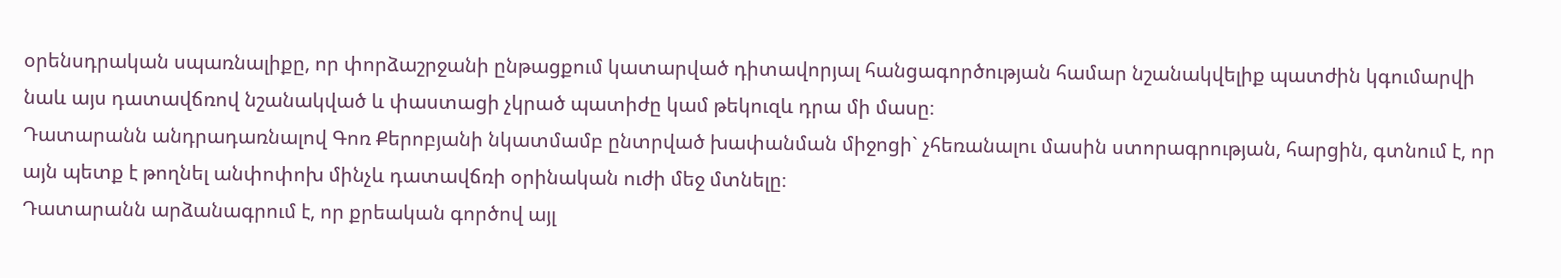օրենսդրական սպառնալիքը, որ փորձաշրջանի ընթացքում կատարված դիտավորյալ հանցագործության համար նշանակվելիք պատժին կգումարվի նաև այս դատավճռով նշանակված և փաստացի չկրած պատիժը կամ թեկուզև դրա մի մասը։
Դատարանն անդրադառնալով Գոռ Քերոբյանի նկատմամբ ընտրված խափանման միջոցի` չհեռանալու մասին ստորագրության, հարցին, գտնում է, որ այն պետք է թողնել անփոփոխ մինչև դատավճռի օրինական ուժի մեջ մտնելը։
Դատարանն արձանագրում է, որ քրեական գործով այլ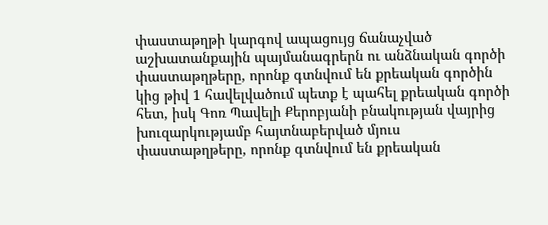փաստաթղթի կարգով ապացույց ճանաչված աշխատանքային պայմանագրերն ու անձնական գործի փաստաթղթերը, որոնք գտնվում են քրեական գործին կից թիվ 1 հավելվածում պետք է պահել քրեական գործի հետ, իսկ Գոռ Պավելի Քերոբյանի բնակության վայրից խուզարկությամբ հայտնաբերված մյուս փաստաթղթերը, որոնք գտնվում են քրեական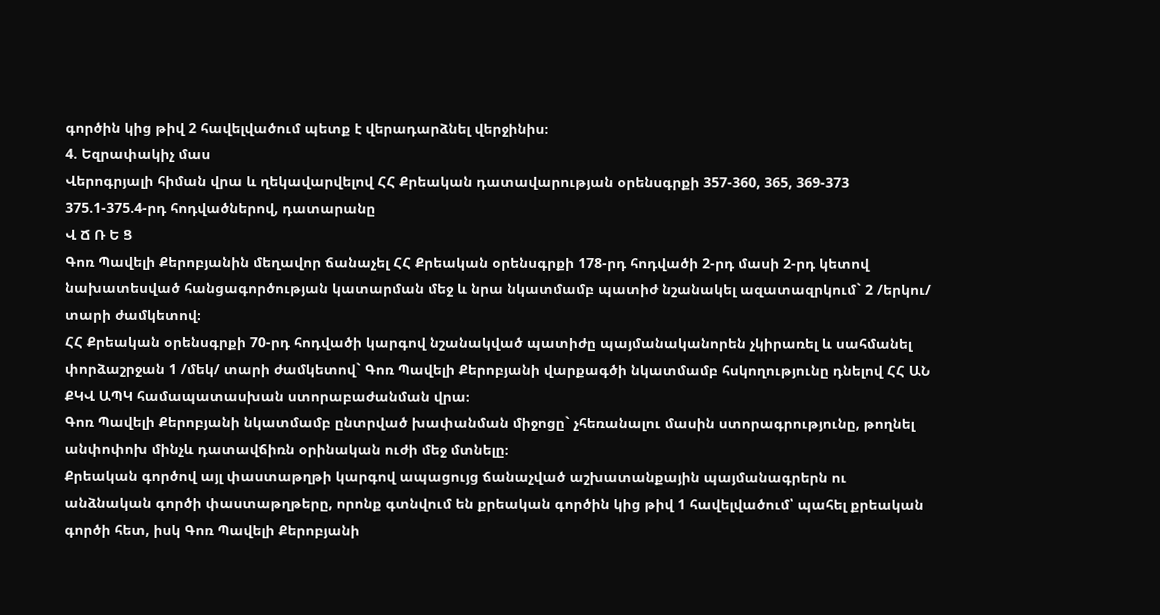գործին կից թիվ 2 հավելվածում պետք է վերադարձնել վերջինիս։
4. Եզրափակիչ մաս
Վերոգրյալի հիման վրա և ղեկավարվելով ՀՀ Քրեական դատավարության օրենսգրքի 357-360, 365, 369-373 375.1-375.4-րդ հոդվածներով, դատարանը
Վ Ճ Ռ Ե Ց
Գոռ Պավելի Քերոբյանին մեղավոր ճանաչել ՀՀ Քրեական օրենսգրքի 178-րդ հոդվածի 2-րդ մասի 2-րդ կետով նախատեսված հանցագործության կատարման մեջ և նրա նկատմամբ պատիժ նշանակել ազատազրկում` 2 /երկու/ տարի ժամկետով։
ՀՀ Քրեական օրենսգրքի 70-րդ հոդվածի կարգով նշանակված պատիժը պայմանականորեն չկիրառել և սահմանել փորձաշրջան 1 /մեկ/ տարի ժամկետով` Գոռ Պավելի Քերոբյանի վարքագծի նկատմամբ հսկողությունը դնելով ՀՀ ԱՆ ՔԿՎ ԱՊԿ համապատասխան ստորաբաժանման վրա։
Գոռ Պավելի Քերոբյանի նկատմամբ ընտրված խափանման միջոցը` չհեռանալու մասին ստորագրությունը, թողնել անփոփոխ մինչև դատավճիռն օրինական ուժի մեջ մտնելը։
Քրեական գործով այլ փաստաթղթի կարգով ապացույց ճանաչված աշխատանքային պայմանագրերն ու անձնական գործի փաստաթղթերը, որոնք գտնվում են քրեական գործին կից թիվ 1 հավելվածում՝ պահել քրեական գործի հետ, իսկ Գոռ Պավելի Քերոբյանի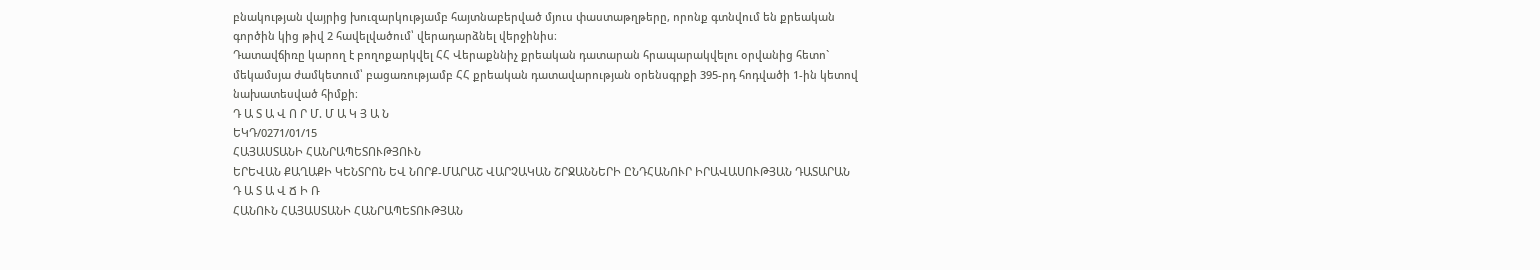բնակության վայրից խուզարկությամբ հայտնաբերված մյուս փաստաթղթերը, որոնք գտնվում են քրեական գործին կից թիվ 2 հավելվածում՝ վերադարձնել վերջինիս։
Դատավճիռը կարող է բողոքարկվել ՀՀ Վերաքննիչ քրեական դատարան հրապարակվելու օրվանից հետո` մեկամսյա ժամկետում՝ բացառությամբ ՀՀ քրեական դատավարության օրենսգրքի 395-րդ հոդվածի 1-ին կետով նախատեսված հիմքի։
Դ Ա Տ Ա Վ Ո Ր Մ. Մ Ա Կ Յ Ա Ն
ԵԿԴ/0271/01/15
ՀԱՅԱՍՏԱՆԻ ՀԱՆՐԱՊԵՏՈՒԹՅՈՒՆ
ԵՐԵՎԱՆ ՔԱՂԱՔԻ ԿԵՆՏՐՈՆ ԵՎ ՆՈՐՔ-ՄԱՐԱՇ ՎԱՐՉԱԿԱՆ ՇՐՋԱՆՆԵՐԻ ԸՆԴՀԱՆՈՒՐ ԻՐԱՎԱՍՈՒԹՅԱՆ ԴԱՏԱՐԱՆ
Դ Ա Տ Ա Վ Ճ Ի Ռ
ՀԱՆՈՒՆ ՀԱՅԱՍՏԱՆԻ ՀԱՆՐԱՊԵՏՈՒԹՅԱՆ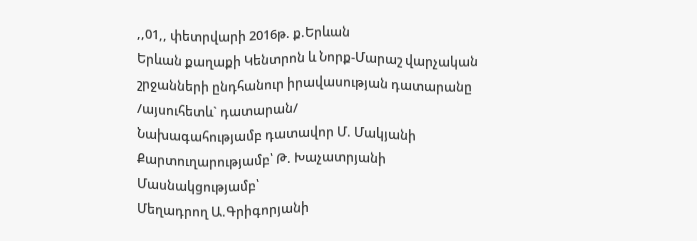,,01,, փետրվարի 2016թ. ք.Երևան
Երևան քաղաքի Կենտրոն և Նորք-Մարաշ վարչական շրջանների ընդհանուր իրավասության դատարանը
/այսուհետև` դատարան/
Նախագահությամբ դատավոր Մ. Մակյանի
Քարտուղարությամբ՝ Թ. Խաչատրյանի
Մասնակցությամբ՝
Մեղադրող Ա.Գրիգորյանի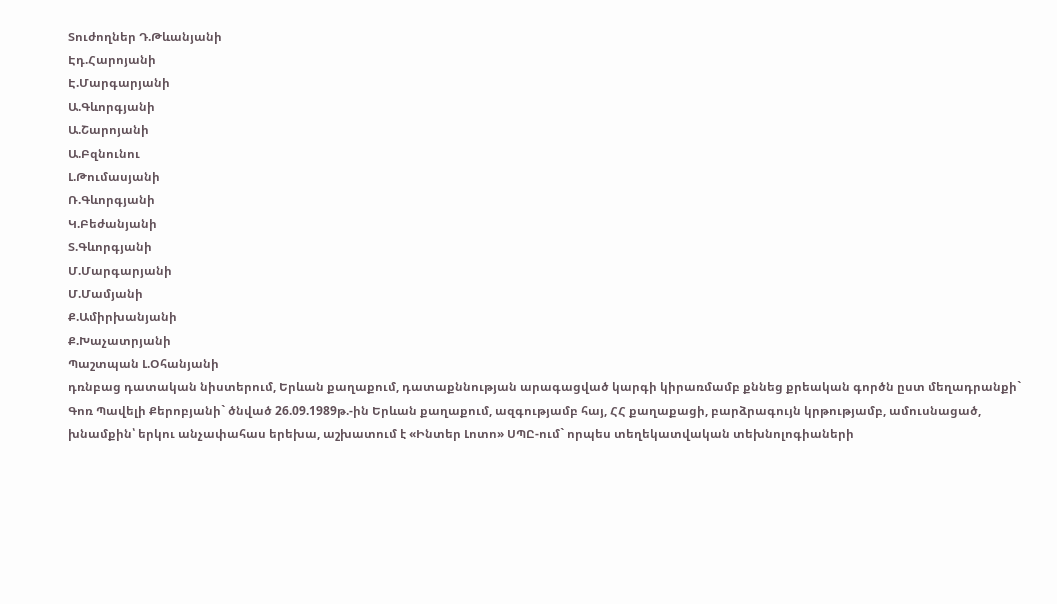Տուժողներ Դ.Թևանյանի
Էդ.Հարոյանի
Է.Մարգարյանի
Ա.Գևորգյանի
Ա.Շարոյանի
Ա.Բզնունու
Լ.Թումասյանի
Ռ.Գևորգյանի
Կ.Բեժանյանի
Տ.Գևորգյանի
Մ.Մարգարյանի
Մ.Մամյանի
Ք.Ամիրխանյանի
Ք.Խաչատրյանի
Պաշտպան Լ.Օհանյանի
դռնբաց դատական նիստերում, Երևան քաղաքում, դատաքննության արագացված կարգի կիրառմամբ քննեց քրեական գործն ըստ մեղադրանքի`
Գոռ Պավելի Քերոբյանի` ծնված 26.09.1989թ.-ին Երևան քաղաքում, ազգությամբ հայ, ՀՀ քաղաքացի, բարձրագույն կրթությամբ, ամուսնացած, խնամքին՝ երկու անչափահաս երեխա, աշխատում է «Ինտեր Լոտո» ՍՊԸ-ում` որպես տեղեկատվական տեխնոլոգիաների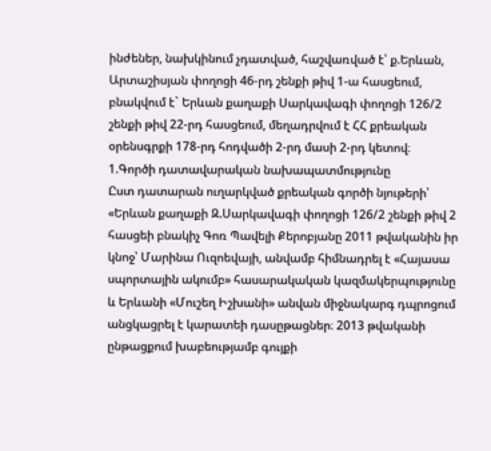ինժեներ, նախկինում չդատված, հաշվառված է՝ ք.Երևան, Արտաշիսյան փողոցի 46-րդ շենքի թիվ 1-ա հասցեում, բնակվում է` Երևան քաղաքի Սարկավագի փողոցի 126/2 շենքի թիվ 22-րդ հասցեում, մեղադրվում է ՀՀ քրեական օրենսգրքի 178-րդ հոդվածի 2-րդ մասի 2-րդ կետով։
1.Գործի դատավարական նախապատմությունը
Ըստ դատարան ուղարկված քրեական գործի նյութերի՝
«Երևան քաղաքի Զ.Սարկավագի փողոցի 126/2 շենքի թիվ 2 հասցեի բնակիչ Գոռ Պավելի Քերոբյանը 2011 թվականին իր կնոջ՝ Մարինա Ուզոեվայի, անվամբ հիմնադրել է «Հայասա սպորտային ակումբ» հասարակական կազմակերպությունը և Երևանի «Մուշեղ Իշխանի» անվան միջնակարգ դպրոցում անցկացրել է կարատեի դասըթացներ։ 2013 թվականի ընթացքում խաբեությամբ գույքի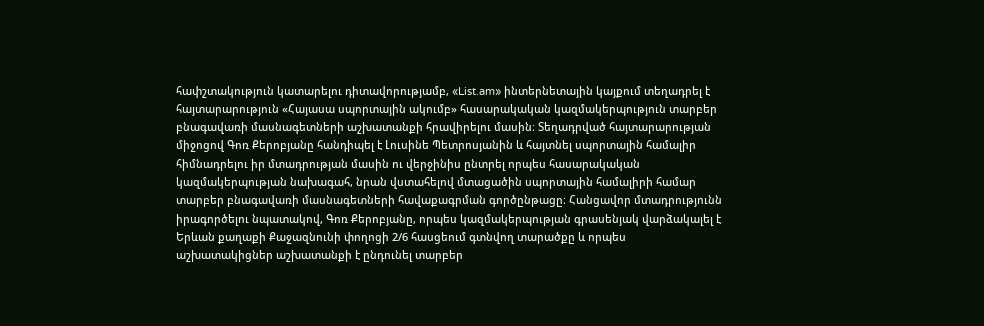հափշտակություն կատարելու դիտավորությամբ, «List.am» ինտերնետային կայքում տեղադրել է հայտարարություն «Հայասա սպորտային ակումբ» հասարակական կազմակերպություն տարբեր բնագավառի մասնագետների աշխատանքի հրավիրելու մասին։ Տեղադրված հայտարարության միջոցով Գոռ Քերոբյանը հանդիպել է Լուսինե Պետրոսյանին և հայտնել սպորտային համալիր հիմնադրելու իր մտադրության մասին ու վերջինիս ընտրել որպես հասարակական կազմակերպության նախագահ, նրան վստահելով մտացածին սպորտային համալիրի համար տարբեր բնագավառի մասնագետների հավաքագրման գործընթացը։ Հանցավոր մտադրությունն իրագործելու նպատակով, Գոռ Քերոբյանը, որպես կազմակերպության գրասենյակ վարձակալել է Երևան քաղաքի Քաջազնունի փողոցի 2/6 հասցեում գտնվող տարածքը և որպես աշխատակիցներ աշխատանքի է ընդունել տարբեր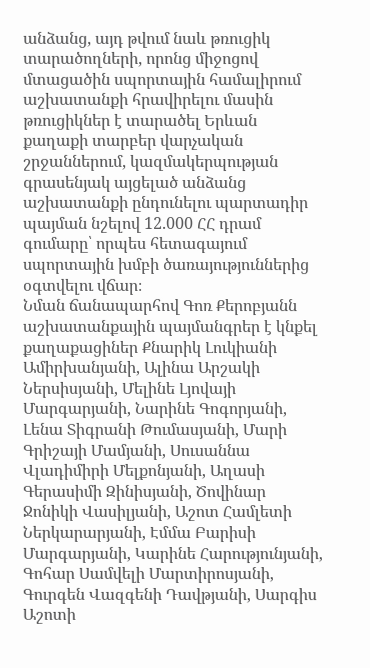անձանց, այդ թվում նաև թռուցիկ տարածողների, որոնց միջոցով մտացածին սպորտային համալիրում աշխատանքի հրավիրելու մասին թռուցիկներ է տարածել Երևան քաղաքի տարբեր վարչական շրջաններում, կազմակերպության գրասենյակ այցելած անձանց աշխատանքի ընդունելու պարտադիր պայման նշելով 12.000 ՀՀ դրամ գումարը՝ որպես հետագայում սպորտային խմբի ծառայություններից օգտվելու վճար։
Նման ճանապարհով Գոռ Քերոբյանն աշխատանքային պայմանգրեր է կնքել քաղաքացիներ Քնարիկ Լուկիանի Ամիրխանյանի, Ալինա Արշակի Ներսիսյանի, Մելինե Լյովայի Մարգարյանի, Նարինե Գոգորյանի, Լենա Տիգրանի Թումասյանի, Մարի Գրիշայի Մամյանի, Սուսաննա Վլադիմիրի Մելքոնյանի, Աղասի Գերասիմի Զինիսյանի, Ծովինար Ջոնիկի Վասիլյանի, Աշոտ Համլետի Ներկարարյանի, Էմմա Բարիսի Մարգարյանի, Կարինե Հարությունյանի, Գոհար Սամվելի Մարտիրոսյանի, Գուրգեն Վազգենի Դավթյանի, Սարգիս Աշոտի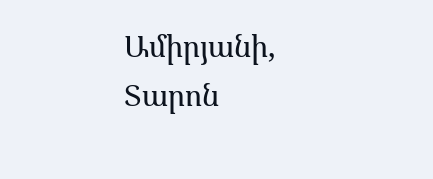Ամիրյանի, Տարոն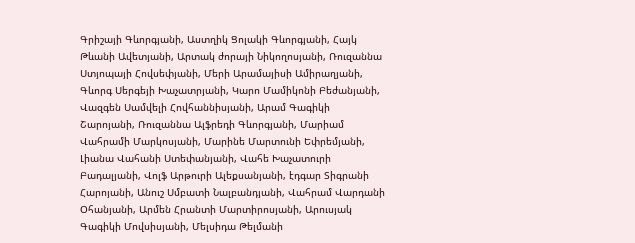Գրիշայի Գևորգյանի, Աստղիկ Ցոլակի Գևորգյանի, Հայկ Թևանի Ավետյանի, Արտակ ժորայի Նիկողոսյանի, Ռուզաննա Ստյոպայի Հովսեփյանի, Մերի Արամայիսի Ամիրաղյանի, Գևորգ Սերգեյի Խաչատրյանի, Կարո Մամիկոնի Բեժանյանի, Վազգեն Սամվելի Հովհաննիսյանի, Արամ Գագիկի Շարոյանի, Ռուզաննա Ալֆրեդի Գևորգյանի, Մարիամ Վահրամի Մարկոսյանի, Մարինե Մարտունի Եփրեմյանի, Լիանա Վահանի Ստեփանյանի, Վահե Խաչատուրի Բադալյանի, Վոլֆ Արթուրի Ալեքսանյանի, էդգար Տիգրանի Հարոյանի, Անուշ Սմբատի Նալբանդյանի, Վահրամ Վարդանի Օհանյանի, Արմեն Հրանտի Մարտիրոսյանի, Արուսյակ Գագիկի Մովսիսյանի, Մելսիդա Թելմանի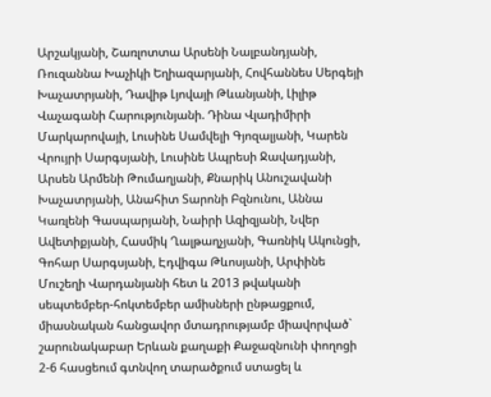Արշակյանի, Շառլոտտա Արսենի Նալբանդյանի, Ռուզաննա Խաչիկի Եղիազարյանի, Հովհաննես Սերգեյի Խաչատրյանի, Դավիթ Լյովայի Թևանյանի, Լիլիթ Վաչագանի Հարությունյանի. Դինա Վլադիմիրի Մարկարովայի, Լուսինե Սամվելի Գյոզալյանի, Կարեն Վրույրի Սարգսյանի, Լուսինե Ապրեսի Ջավադյանի, Արսեն Արմենի Թումաղյանի, Քնարիկ Անուշավանի Խաչատրյանի, Անահիտ Տարոնի Բզնունու, Աննա Կառլենի Գասպարյանի, Նաիրի Ազիզյանի, Նվեր Ավետիքյանի, Հասմիկ Ղալթաղչյանի, Գառնիկ Ակունցի, Գոհար Սարգսյանի, Էդվիգա Թևոսյանի, Արփինե Մուշեղի Վարդանյանի հետ և 2013 թվականի սեպտեմբեր-հոկտեմբեր ամիսների ընթացքում, միասնական հանցավոր մտադրությամբ միավորված` շարունակաբար Երևան քաղաքի Քաջազնունի փողոցի 2-6 հասցեում գտնվող տարածքում ստացել և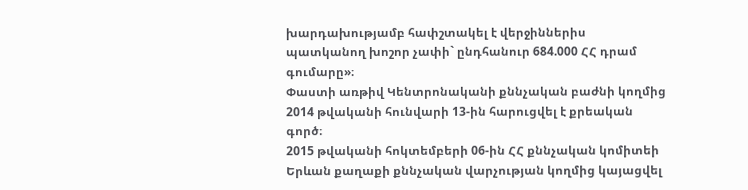խարդախությամբ հափշտակել է վերջիններիս պատկանող խոշոր չափի` ընդհանուր 684.000 ՀՀ դրամ գումարը»։
Փաստի առթիվ Կենտրոնականի քննչական բաժնի կողմից 2014 թվականի հունվարի 13-ին հարուցվել է քրեական գործ։
2015 թվականի հոկտեմբերի 06-ին ՀՀ քննչական կոմիտեի Երևան քաղաքի քննչական վարչության կողմից կայացվել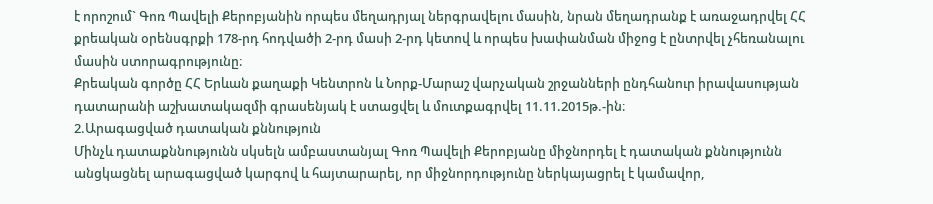է որոշում` Գոռ Պավելի Քերոբյանին որպես մեղադրյալ ներգրավելու մասին, նրան մեղադրանք է առաջադրվել ՀՀ քրեական օրենսգրքի 178-րդ հոդվածի 2-րդ մասի 2-րդ կետով և որպես խափանման միջոց է ընտրվել չհեռանալու մասին ստորագրությունը։
Քրեական գործը ՀՀ Երևան քաղաքի Կենտրոն և Նորք-Մարաշ վարչական շրջանների ընդհանուր իրավասության դատարանի աշխատակազմի գրասենյակ է ստացվել և մուտքագրվել 11.11.2015թ.-ին։
2.Արագացված դատական քննություն
Մինչև դատաքննությունն սկսելն ամբաստանյալ Գոռ Պավելի Քերոբյանը միջնորդել է դատական քննությունն անցկացնել արագացված կարգով և հայտարարել, որ միջնորդությունը ներկայացրել է կամավոր,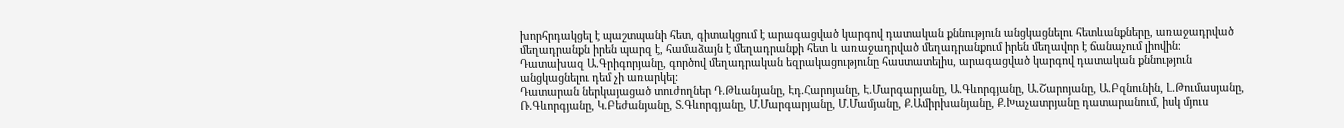խորհրդակցել է պաշտպանի հետ, գիտակցում է արագացված կարգով դատական քննություն անցկացնելու հետևանքները, առաջադրված մեղադրանքն իրեն պարզ է, համաձայն է մեղադրանքի հետ և առաջադրված մեղադրանքում իրեն մեղավոր է ճանաչում լիովին։
Դատախազ Ա.Գրիգորյանը, գործով մեղադրական եզրակացությունը հաստատելիս, արագացված կարգով դատական քննություն անցկացնելու դեմ չի առարկել։
Դատարան ներկայացած տուժողներ Դ.Թևանյանը, Էդ.Հարոյանը, Է.Մարգարյանը, Ա.Գևորգյանը, Ա.Շարոյանը, Ա.Բզնունին, Լ.Թումասյանը, Ռ.Գևորգյանը, Կ.Բեժանյանը, Տ.Գևորգյանը, Մ.Մարգարյանը, Մ.Մամյանը, Ք.Ամիրխանյանը, Ք.Խաչատրյանը դատարանում, իսկ մյուս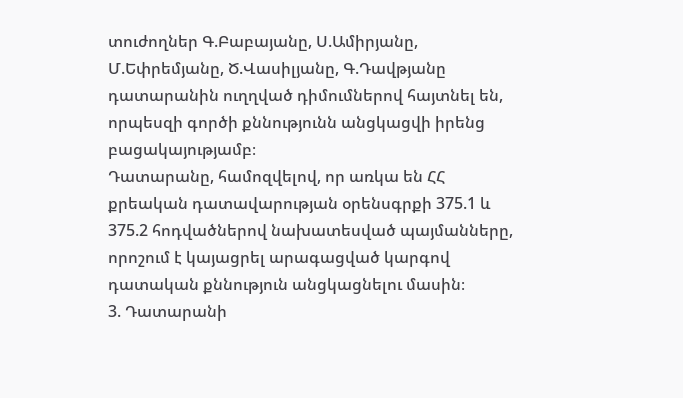տուժողներ Գ.Բաբայանը, Ս.Ամիրյանը, Մ.Եփրեմյանը, Ծ.Վասիլյանը, Գ.Դավթյանը դատարանին ուղղված դիմումներով հայտնել են, որպեսզի գործի քննությունն անցկացվի իրենց բացակայությամբ։
Դատարանը, համոզվելով, որ առկա են ՀՀ քրեական դատավարության օրենսգրքի 375.1 և 375.2 հոդվածներով նախատեսված պայմանները, որոշում է կայացրել արագացված կարգով դատական քննություն անցկացնելու մասին։
3. Դատարանի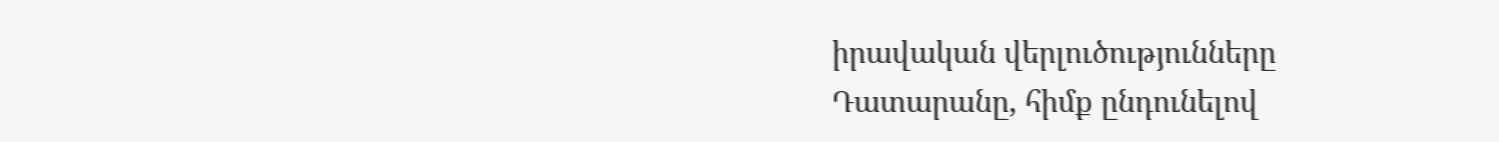իրավական վերլուծությունները
Դատարանը, հիմք ընդունելով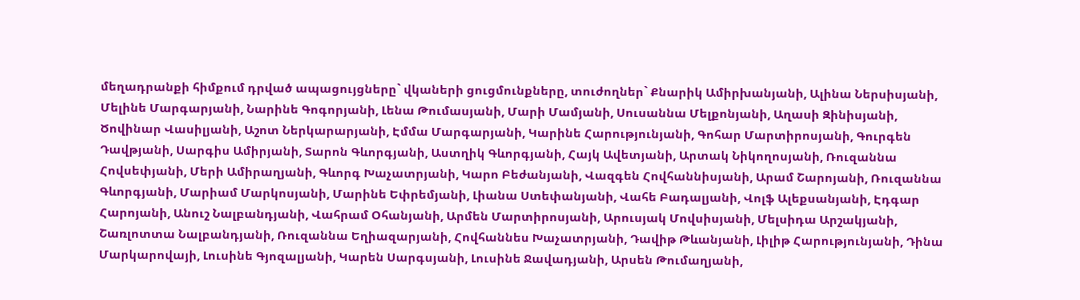մեղադրանքի հիմքում դրված ապացույցները` վկաների ցուցմունքները, տուժողներ` Քնարիկ Ամիրխանյանի, Ալինա Ներսիսյանի, Մելինե Մարգարյանի, Նարինե Գոգորյանի, Լենա Թումասյանի, Մարի Մամյանի, Սուսաննա Մելքոնյանի, Աղասի Զինիսյանի, Ծովինար Վասիլյանի, Աշոտ Ներկարարյանի, Էմմա Մարգարյանի, Կարինե Հարությունյանի, Գոհար Մարտիրոսյանի, Գուրգեն Դավթյանի, Սարգիս Ամիրյանի, Տարոն Գևորգյանի, Աստղիկ Գևորգյանի, Հայկ Ավետյանի, Արտակ Նիկողոսյանի, Ռուզաննա Հովսեփյանի, Մերի Ամիրաղյանի, Գևորգ Խաչատրյանի, Կարո Բեժանյանի, Վազգեն Հովհաննիսյանի, Արամ Շարոյանի, Ռուզաննա Գևորգյանի, Մարիամ Մարկոսյանի, Մարինե Եփրեմյանի, Լիանա Ստեփանյանի, Վահե Բադալյանի, Վոլֆ Ալեքսանյանի, Էդգար Հարոյանի, Անուշ Նալբանդյանի, Վահրամ Օհանյանի, Արմեն Մարտիրոսյանի, Արուսյակ Մովսիսյանի, Մելսիդա Արշակյանի, Շառլոտտա Նալբանդյանի, Ռուզաննա Եղիազարյանի, Հովհաննես Խաչատրյանի, Դավիթ Թևանյանի, Լիլիթ Հարությունյանի, Դինա Մարկարովայի, Լուսինե Գյոզալյանի, Կարեն Սարգսյանի, Լուսինե Ջավադյանի, Արսեն Թումաղյանի,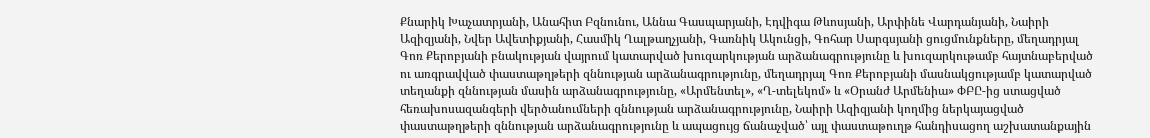Քնարիկ Խաչատրյանի, Անահիտ Բզնունու, Աննա Գասպարյանի, Էդվիգա Թևոսյանի, Արփինե Վարդանյանի, Նաիրի Ազիզյանի, Նվեր Ավետիքյանի, Հասմիկ Ղալթաղչյանի, Գառնիկ Ակունցի, Գոհար Սարգսյանի ցուցմունքները, մեղադրյալ Գոռ Քերոբյանի բնակության վայրում կատարված խուզարկության արձանագրությունը և խուզարկութամբ հայտնաբերված ու առգրավված փաստաթղթերի զննության արձանագրությունը, մեղադրյալ Գոռ Քերոբյանի մասնակցությամբ կատարված տեղանքի զննության մասին արձանագրությունը, «Արմենտել», «Ղ-տելեկոմ» և «Օրանժ Արմենիա» ՓԲԸ-ից ստացված հեռախոսազանգերի վերծանումների զննության արձանագրությունը, Նաիրի Ազիզյանի կողմից ներկայացված փաստաթղթերի զննության արձանագրությունը և ապացույց ճանաչված՝ այլ փաստաթուղթ հանդիսացող աշխատանքային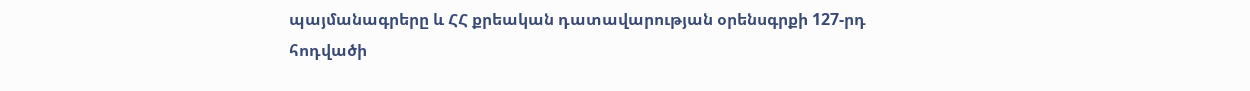պայմանագրերը և ՀՀ քրեական դատավարության օրենսգրքի 127-րդ հոդվածի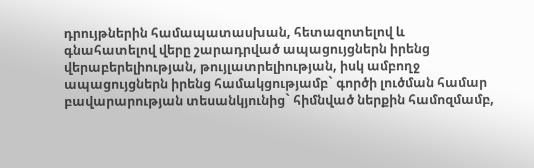դրույթներին համապատասխան, հետազոտելով և գնահատելով վերը շարադրված ապացույցներն իրենց վերաբերելիության, թույլատրելիության, իսկ ամբողջ ապացույցներն իրենց համակցությամբ` գործի լուծման համար բավարարության տեսանկյունից` հիմնված ներքին համոզմամբ,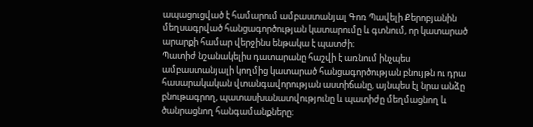ապացուցված է համարում ամբաստանյալ Գոռ Պավելի Քերոբյանին մեղսագրված հանցագործության կատարումը և գտնում, որ կատարած արարքի համար վերջինս ենթակա է պատժի։
Պատիժ նշանակելիս դատարանը հաշվի է առնում ինչպես ամբաստանյալի կողմից կատարած հանցագործության բնույթն ու դրա հասարակական վտանգավորության աստիճանը, այնպես էլ նրա անձը բնութագրող, պատասխանատվությունը և պատիժը մեղմացնող և ծանրացնող հանգամանքները։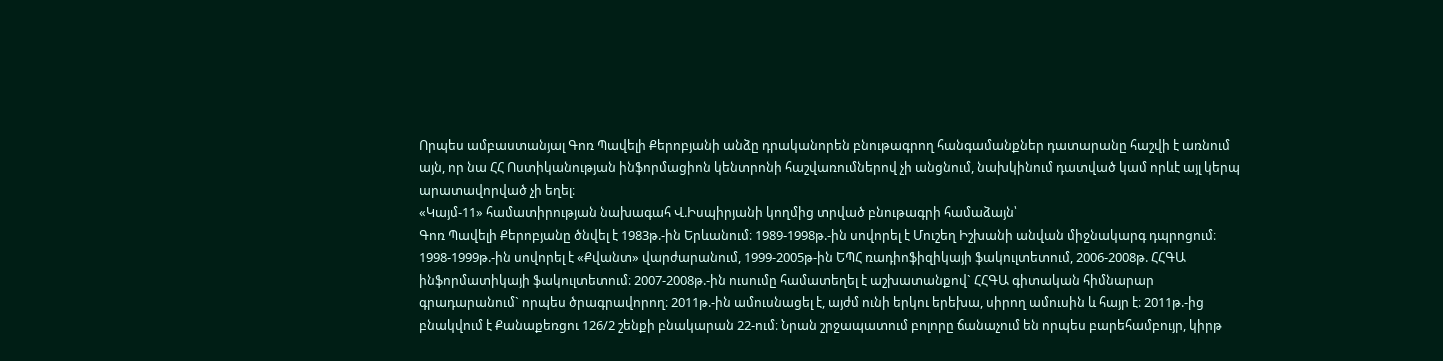Որպես ամբաստանյալ Գոռ Պավելի Քերոբյանի անձը դրականորեն բնութագրող հանգամանքներ դատարանը հաշվի է առնում այն, որ նա ՀՀ Ոստիկանության ինֆորմացիոն կենտրոնի հաշվառումներով չի անցնում, նախկինում դատված կամ որևէ այլ կերպ արատավորված չի եղել։
«Կայմ-11» համատիրության նախագահ Վ.Իսպիրյանի կողմից տրված բնութագրի համաձայն՝
Գոռ Պավելի Քերոբյանը ծնվել է 1983թ.-ին Երևանում։ 1989-1998թ.-ին սովորել է Մուշեղ Իշխանի անվան միջնակարգ դպրոցում։
1998-1999թ.-ին սովորել է «Քվանտ» վարժարանում, 1999-2005թ-ին ԵՊՀ ռադիոֆիզիկայի ֆակուլտետում, 2006-2008թ. ՀՀԳԱ ինֆորմատիկայի ֆակուլտետում։ 2007-2008թ.-ին ուսումը համատեղել է աշխատանքով` ՀՀԳԱ գիտական հիմնարար գրադարանում` որպես ծրագրավորող։ 2011թ.-ին ամուսնացել է, այժմ ունի երկու երեխա, սիրող ամուսին և հայր է։ 2011թ.-ից բնակվում է Քանաքեռցու 126/2 շենքի բնակարան 22-ում։ Նրան շրջապատում բոլորը ճանաչում են որպես բարեհամբույր, կիրթ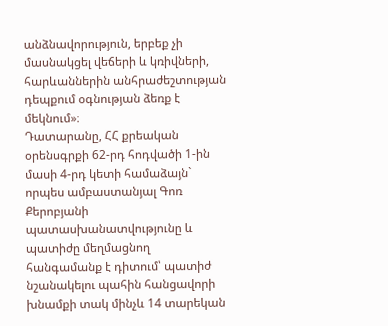անձնավորություն, երբեք չի մասնակցել վեճերի և կռիվների, հարևաններին անհրաժեշտության դեպքում օգնության ձեռք է մեկնում»։
Դատարանը, ՀՀ քրեական օրենսգրքի 62-րդ հոդվածի 1-ին մասի 4-րդ կետի համաձայն` որպես ամբաստանյալ Գոռ Քերոբյանի պատասխանատվությունը և պատիժը մեղմացնող հանգամանք է դիտում՝ պատիժ նշանակելու պահին հանցավորի խնամքի տակ մինչև 14 տարեկան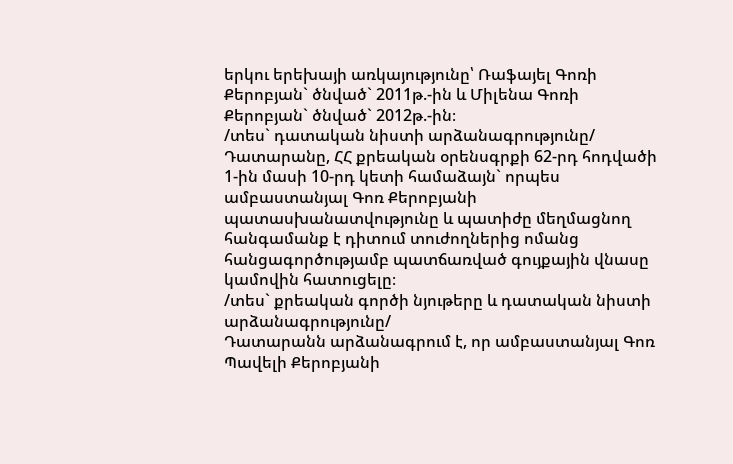երկու երեխայի առկայությունը՝ Ռաֆայել Գոռի Քերոբյան` ծնված` 2011թ.-ին և Միլենա Գոռի Քերոբյան` ծնված` 2012թ.-ին։
/տես` դատական նիստի արձանագրությունը/
Դատարանը, ՀՀ քրեական օրենսգրքի 62-րդ հոդվածի 1-ին մասի 10-րդ կետի համաձայն` որպես ամբաստանյալ Գոռ Քերոբյանի պատասխանատվությունը և պատիժը մեղմացնող հանգամանք է դիտում տուժողներից ոմանց հանցագործությամբ պատճառված գույքային վնասը կամովին հատուցելը։
/տես` քրեական գործի նյութերը և դատական նիստի արձանագրությունը/
Դատարանն արձանագրում է, որ ամբաստանյալ Գոռ Պավելի Քերոբյանի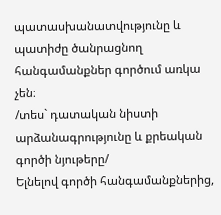պատասխանատվությունը և պատիժը ծանրացնող հանգամանքներ գործում առկա չեն։
/տես` դատական նիստի արձանագրությունը և քրեական գործի նյութերը/
Ելնելով գործի հանգամանքներից,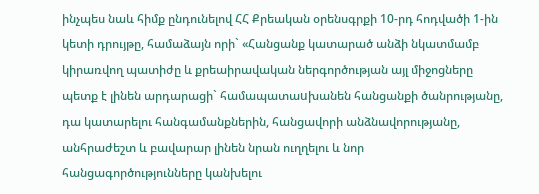ինչպես նաև հիմք ընդունելով ՀՀ Քրեական օրենսգրքի 10-րդ հոդվածի 1-ին կետի դրույթը, համաձայն որի` «Հանցանք կատարած անձի նկատմամբ կիրառվող պատիժը և քրեաիրավական ներգործության այլ միջոցները պետք է լինեն արդարացի` համապատաuխանեն հանցանքի ծանրությանը, դա կատարելու հանգամանքներին, հանցավորի անձնավորությանը, անհրաժեշտ և բավարար լինեն նրան ուղղելու և նոր հանցագործությունները կանխելու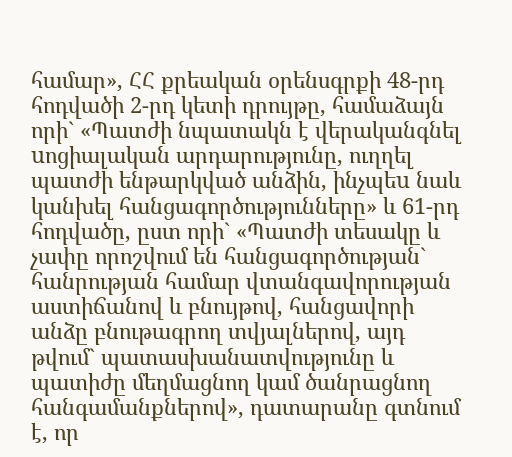համար», ՀՀ քրեական օրենսգրքի 48-րդ հոդվածի 2-րդ կետի դրույթը, համաձայն որի` «Պատժի նպատակն է վերականգնել uոցիալական արդարությունը, ուղղել պատժի ենթարկված անձին, ինչպեu նաև կանխել հանցագործությունները» և 61-րդ հոդվածը, ըստ որի` «Պատժի տեսակը և չափը որոշվում են հանցագործության` հանրության համար վտանգավորության աստիճանով և բնույթով, հանցավորի անձը բնութագրող տվյալներով, այդ թվում` պատասխանատվությունը և պատիժը մեղմացնող կամ ծանրացնող հանգամանքներով», դատարանը գտնում է, որ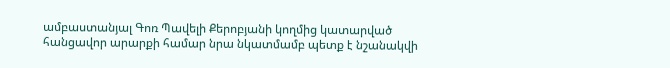ամբաստանյալ Գոռ Պավելի Քերոբյանի կողմից կատարված հանցավոր արարքի համար նրա նկատմամբ պետք է նշանակվի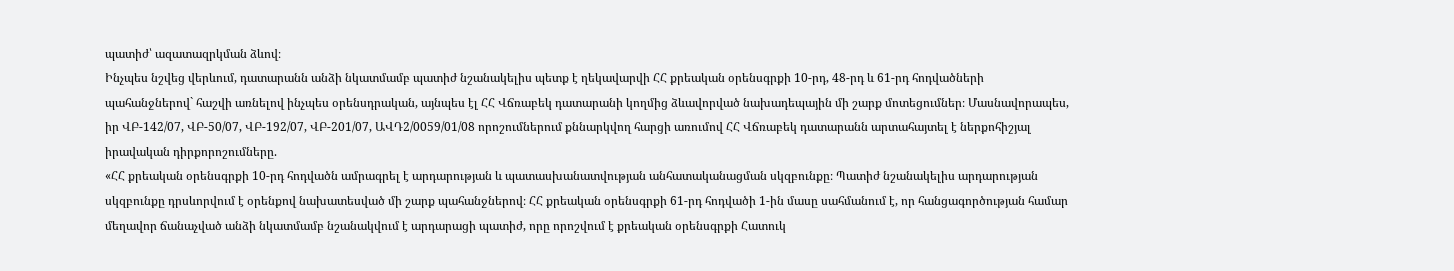պատիժ՝ ազատազրկման ձևով։
Ինչպես նշվեց վերևում, դատարանն անձի նկատմամբ պատիժ նշանակելիս պետք է ղեկավարվի ՀՀ քրեական օրենսգրքի 10-րդ, 48-րդ և 61-րդ հոդվածների պահանջներով` հաշվի առնելով ինչպես օրենսդրական, այնպես էլ ՀՀ Վճռաբեկ դատարանի կողմից ձևավորված նախադեպային մի շարք մոտեցումներ։ Մասնավորապես, իր ՎԲ-142/07, ՎԲ-50/07, ՎԲ-192/07, ՎԲ-201/07, ԱՎԴ2/0059/01/08 որոշումներում քննարկվող հարցի առումով ՀՀ Վճռաբեկ դատարանն արտահայտել է ներքոհիշյալ իրավական դիրքորոշումները.
«ՀՀ քրեական օրենսգրքի 10-րդ հոդվածն ամրագրել է արդարության և պատասխանատվության անհատականացման սկզբունքը։ Պատիժ նշանակելիս արդարության սկզբունքը դրսևորվում է օրենքով նախատեսված մի շարք պահանջներով։ ՀՀ քրեական օրենսգրքի 61-րդ հոդվածի 1-ին մասը սահմանում է, որ հանցագործության համար մեղավոր ճանաչված անձի նկատմամբ նշանակվում է արդարացի պատիժ, որը որոշվում է քրեական օրենսգրքի Հատուկ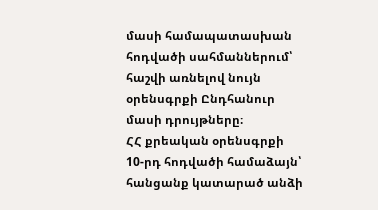մասի համապատասխան հոդվածի սահմաններում՝ հաշվի առնելով նույն օրենսգրքի Ընդհանուր մասի դրույթները։
ՀՀ քրեական օրենսգրքի 10-րդ հոդվածի համաձայն՝ հանցանք կատարած անձի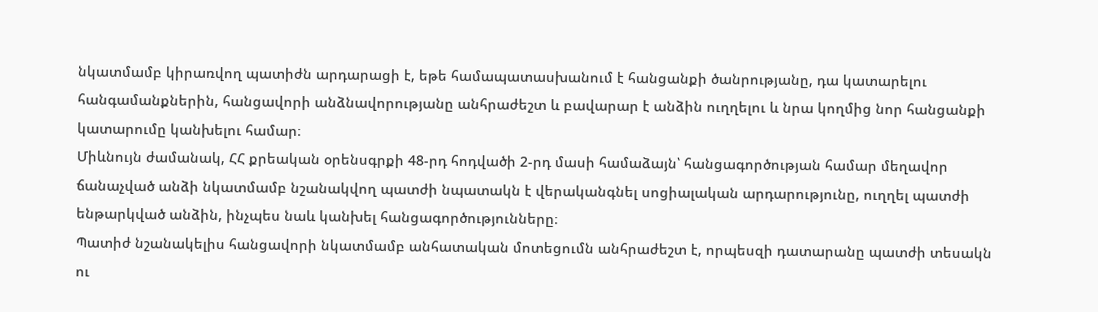նկատմամբ կիրառվող պատիժն արդարացի է, եթե համապատասխանում է հանցանքի ծանրությանը, դա կատարելու հանգամանքներին, հանցավորի անձնավորությանը անհրաժեշտ և բավարար է անձին ուղղելու և նրա կողմից նոր հանցանքի կատարումը կանխելու համար։
Միևնույն ժամանակ, ՀՀ քրեական օրենսգրքի 48-րդ հոդվածի 2-րդ մասի համաձայն՝ հանցագործության համար մեղավոր ճանաչված անձի նկատմամբ նշանակվող պատժի նպատակն է վերականգնել սոցիալական արդարությունը, ուղղել պատժի ենթարկված անձին, ինչպես նաև կանխել հանցագործությունները։
Պատիժ նշանակելիս հանցավորի նկատմամբ անհատական մոտեցումն անհրաժեշտ է, որպեսզի դատարանը պատժի տեսակն ու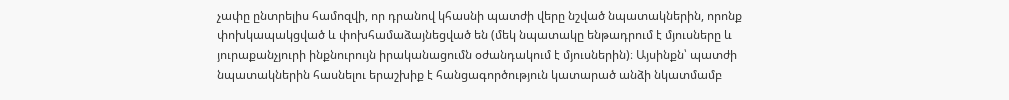չափը ընտրելիս համոզվի, որ դրանով կհասնի պատժի վերը նշված նպատակներին, որոնք փոխկապակցված և փոխհամաձայնեցված են (մեկ նպատակը ենթադրում է մյուսները և յուրաքանչյուրի ինքնուրույն իրականացումն օժանդակում է մյուսներին)։ Այսինքն՝ պատժի նպատակներին հասնելու երաշխիք է հանցագործություն կատարած անձի նկատմամբ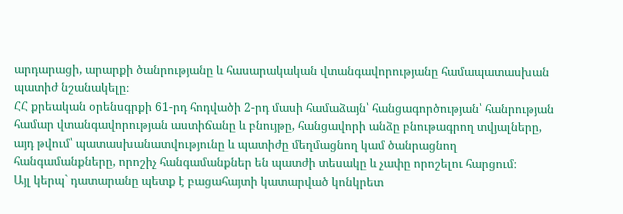արդարացի, արարքի ծանրությանը և հասարակական վտանգավորությանը համապատասխան պատիժ նշանակելը։
ՀՀ քրեական օրենսգրքի 61-րդ հոդվածի 2-րդ մասի համաձայն՝ հանցագործության՝ հանրության համար վտանգավորության աստիճանը և բնույթը, հանցավորի անձը բնութագրող տվյալները, այդ թվում՝ պատասխանատվությունը և պատիժը մեղմացնող կամ ծանրացնող հանգամանքները, որոշիչ հանգամանքներ են պատժի տեսակը և չափը որոշելու հարցում։
Այլ կերպ` դատարանը պետք է բացահայտի կատարված կոնկրետ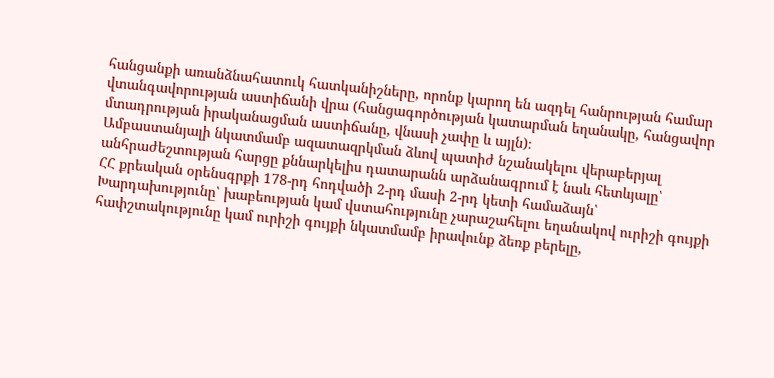հանցանքի առանձնահատուկ հատկանիշները, որոնք կարող են ազդել հանրության համար վտանգավորության աստիճանի վրա (հանցագործության կատարման եղանակը, հանցավոր մտադրության իրականացման աստիճանը, վնասի չափը և այլն)։
Ամբաստանյալի նկատմամբ ազատազրկման ձևով պատիժ նշանակելու վերաբերյալ անհրաժեշտության հարցը քննարկելիս դատարանն արձանագրում է նաև հետևյալը՝
ՀՀ քրեական օրենսգրքի 178-րդ հոդվածի 2-րդ մասի 2-րդ կետի համաձայն՝
Խարդախությունը՝ խաբեության կամ վստահությունը չարաշահելու եղանակով ուրիշի գույքի հափշտակությունը կամ ուրիշի գույքի նկատմամբ իրավունք ձեռք բերելը,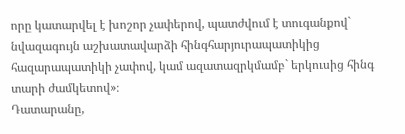որը կատարվել է խոշոր չափերով, պատժվում է տուգանքով` նվազագույն աշխատավարձի հինգհարյուրապատիկից հազարապատիկի չափով, կամ ազատազրկմամբ` երկուսից հինգ տարի ժամկետով»։
Դատարանը,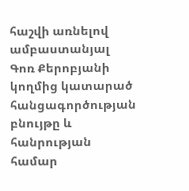հաշվի առնելով ամբաստանյալ Գոռ Քերոբյանի կողմից կատարած հանցագործության բնույթը և հանրության համար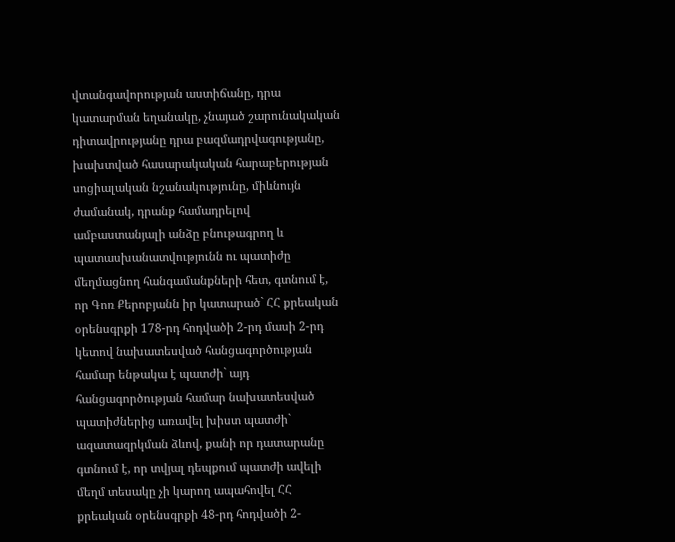վտանգավորության աստիճանը, դրա կատարման եղանակը, չնայած շարունակական դիտավրությանը դրա բազմադրվագությանը, խախտված հասարակական հարաբերության սոցիալական նշանակությունը, միևնույն ժամանակ, դրանք համադրելով ամբաստանյալի անձը բնութագրող և պատասխանատվությունն ու պատիժը մեղմացնող հանգամանքների հետ, գտնում է, որ Գոռ Քերոբյանն իր կատարած` ՀՀ քրեական օրենսգրքի 178-րդ հոդվածի 2-րդ մասի 2-րդ կետով նախատեսված հանցագործության համար ենթակա է պատժի` այդ հանցագործության համար նախատեսված պատիժներից առավել խիստ պատժի` ազատազրկման ձևով, քանի որ դատարանը գտնում է, որ տվյալ դեպքում պատժի ավելի մեղմ տեսակը չի կարող ապահովել ՀՀ քրեական օրենսգրքի 48-րդ հոդվածի 2-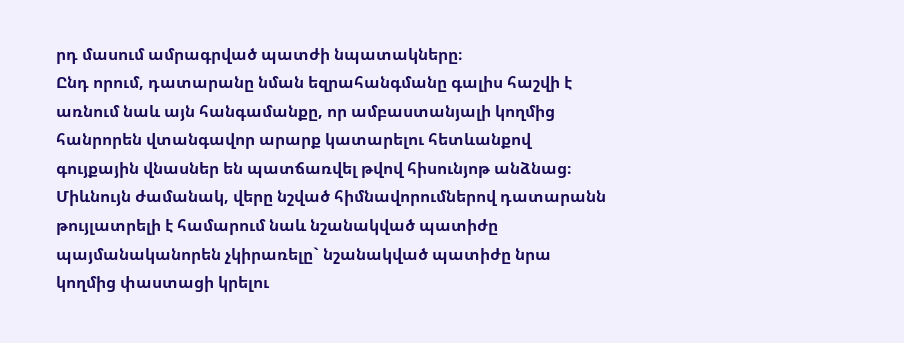րդ մասում ամրագրված պատժի նպատակները։
Ընդ որում, դատարանը նման եզրահանգմանը գալիս հաշվի է առնում նաև այն հանգամանքը, որ ամբաստանյալի կողմից հանրորեն վտանգավոր արարք կատարելու հետևանքով գույքային վնասներ են պատճառվել թվով հիսունյոթ անձնաց։
Միևնույն ժամանակ, վերը նշված հիմնավորումներով դատարանն թույլատրելի է համարում նաև նշանակված պատիժը պայմանականորեն չկիրառելը` նշանակված պատիժը նրա կողմից փաստացի կրելու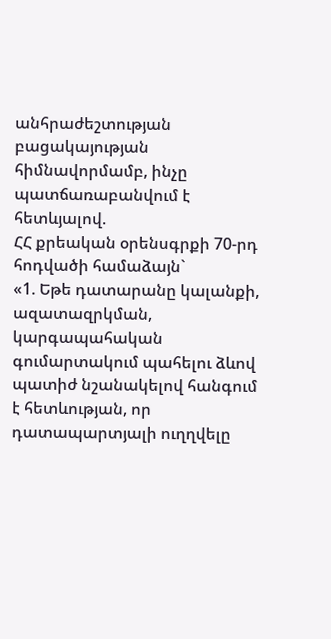անհրաժեշտության բացակայության հիմնավորմամբ, ինչը պատճառաբանվում է հետևյալով.
ՀՀ քրեական օրենսգրքի 70-րդ հոդվածի համաձայն`
«1. Եթե դատարանը կալանքի, ազատազրկման, կարգապահական գումարտակում պահելու ձևով պատիժ նշանակելով հանգում է հետևության, որ դատապարտյալի ուղղվելը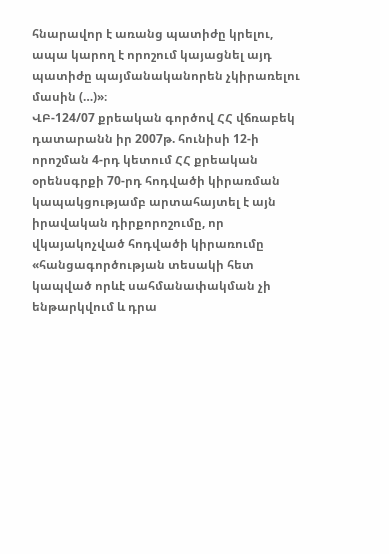հնարավոր է առանց պատիժը կրելու, ապա կարող է որոշում կայացնել այդ պատիժը պայմանականորեն չկիրառելու մասին (…)»։
ՎԲ-124/07 քրեական գործով ՀՀ վճռաբեկ դատարանն իր 2007թ. հունիսի 12-ի որոշման 4-րդ կետում ՀՀ քրեական օրենսգրքի 70-րդ հոդվածի կիրառման կապակցությամբ արտահայտել է այն իրավական դիրքորոշումը, որ վկայակոչված հոդվածի կիրառումը «հանցագործության տեսակի հետ կապված որևէ սահմանափակման չի ենթարկվում և դրա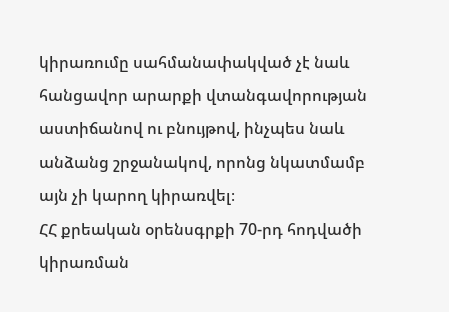կիրառումը սահմանափակված չէ նաև հանցավոր արարքի վտանգավորության աստիճանով ու բնույթով, ինչպես նաև անձանց շրջանակով, որոնց նկատմամբ այն չի կարող կիրառվել։
ՀՀ քրեական օրենսգրքի 70-րդ հոդվածի կիրառման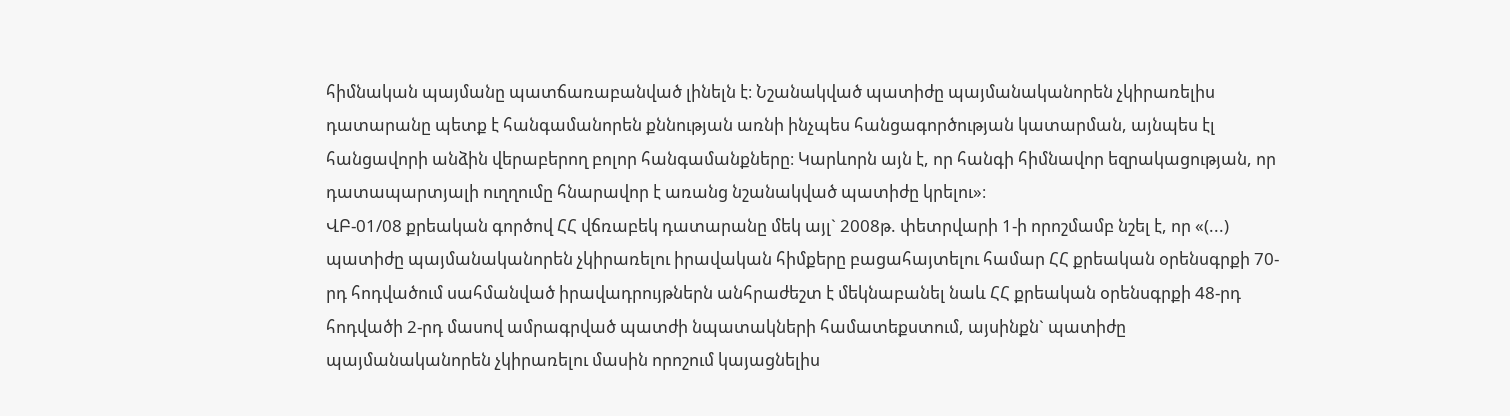հիմնական պայմանը պատճառաբանված լինելն է։ Նշանակված պատիժը պայմանականորեն չկիրառելիս դատարանը պետք է հանգամանորեն քննության առնի ինչպես հանցագործության կատարման, այնպես էլ հանցավորի անձին վերաբերող բոլոր հանգամանքները։ Կարևորն այն է, որ հանգի հիմնավոր եզրակացության, որ դատապարտյալի ուղղումը հնարավոր է առանց նշանակված պատիժը կրելու»։
ՎԲ-01/08 քրեական գործով ՀՀ վճռաբեկ դատարանը մեկ այլ` 2008թ. փետրվարի 1-ի որոշմամբ նշել է, որ «(...) պատիժը պայմանականորեն չկիրառելու իրավական հիմքերը բացահայտելու համար ՀՀ քրեական օրենսգրքի 70-րդ հոդվածում սահմանված իրավադրույթներն անհրաժեշտ է մեկնաբանել նաև ՀՀ քրեական օրենսգրքի 48-րդ հոդվածի 2-րդ մասով ամրագրված պատժի նպատակների համատեքստում, այսինքն` պատիժը պայմանականորեն չկիրառելու մասին որոշում կայացնելիս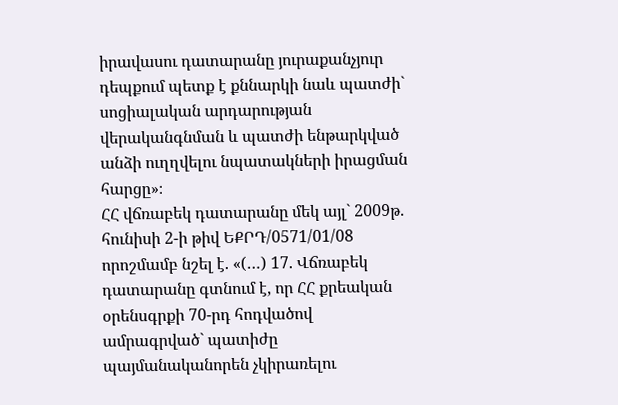իրավասու դատարանը յուրաքանչյուր դեպքում պետք է քննարկի նաև պատժի` սոցիալական արդարության վերականգնման և պատժի ենթարկված անձի ուղղվելու նպատակների իրացման հարցը»։
ՀՀ վճռաբեկ դատարանը մեկ այլ` 2009թ. հունիսի 2-ի թիվ ԵՔՐԴ/0571/01/08 որոշմամբ նշել է. «(…) 17. Վճռաբեկ դատարանը գտնում է, որ ՀՀ քրեական օրենսգրքի 70-րդ հոդվածով ամրագրված` պատիժը պայմանականորեն չկիրառելու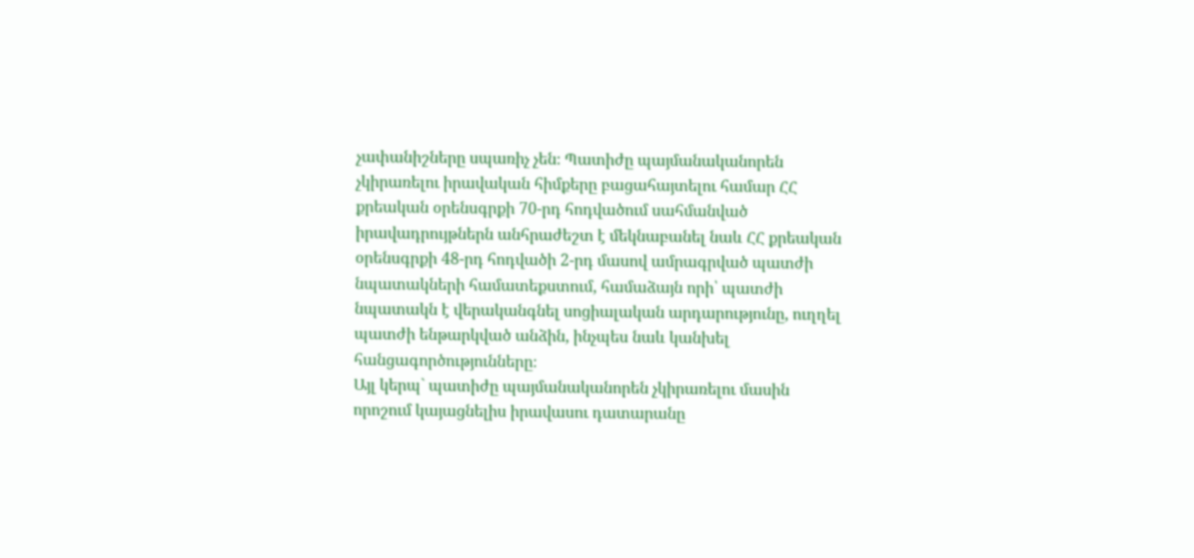չափանիշները սպառիչ չեն։ Պատիժը պայմանականորեն չկիրառելու իրավական հիմքերը բացահայտելու համար ՀՀ քրեական օրենսգրքի 70-րդ հոդվածում սահմանված իրավադրույթներն անհրաժեշտ է մեկնաբանել նաև ՀՀ քրեական օրենսգրքի 48-րդ հոդվածի 2-րդ մասով ամրագրված պատժի նպատակների համատեքստում, համաձայն որի՝ պատժի նպատակն է վերականգնել սոցիալական արդարությունը, ուղղել պատժի ենթարկված անձին, ինչպես նաև կանխել հանցագործությունները։
Այլ կերպ` պատիժը պայմանականորեն չկիրառելու մասին որոշում կայացնելիս իրավասու դատարանը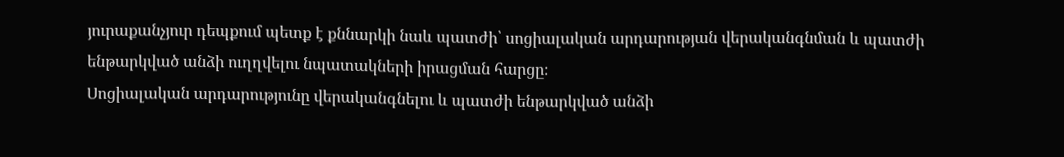յուրաքանչյուր դեպքում պետք է քննարկի նաև պատժի՝ սոցիալական արդարության վերականգնման և պատժի ենթարկված անձի ուղղվելու նպատակների իրացման հարցը։
Սոցիալական արդարությունը վերականգնելու և պատժի ենթարկված անձի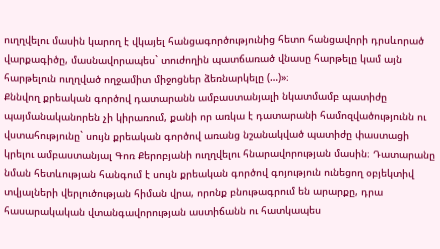ուղղվելու մասին կարող է վկայել հանցագործությունից հետո հանցավորի դրսևորած վարքագիծը, մասնավորապես` տուժողին պատճառած վնասը հարթելը կամ այն հարթելուն ուղղված ողջամիտ միջոցներ ձեռնարկելը (…)»։
Քննվող քրեական գործով դատարանն ամբաստանյալի նկատմամբ պատիժը պայմանականորեն չի կիրառում, քանի որ առկա է դատարանի համոզվածությունն ու վստահությունը` սույն քրեական գործով առանց նշանակված պատիժը փաստացի կրելու ամբաստանյալ Գոռ Քերոբյանի ուղղվելու հնարավորության մասին։ Դատարանը նման հետևության հանգում է սույն քրեական գործով գոյություն ունեցող օբյեկտիվ տվյալների վերլուծության հիման վրա, որոնք բնութագրում են արարքը, դրա հասարակական վտանգավորության աստիճանն ու հատկապես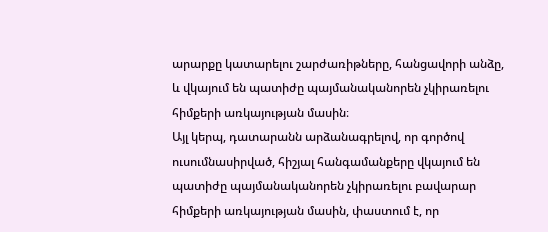արարքը կատարելու շարժառիթները, հանցավորի անձը, և վկայում են պատիժը պայմանականորեն չկիրառելու հիմքերի առկայության մասին։
Այլ կերպ, դատարանն արձանագրելով, որ գործով ուսումնասիրված, հիշյալ հանգամանքերը վկայում են պատիժը պայմանականորեն չկիրառելու բավարար հիմքերի առկայության մասին, փաստում է, որ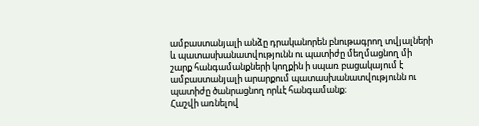ամբաստանյալի անձը դրականորեն բնութագրող տվյալների և պատասխանատվությունն ու պատիժը մեղմացնող մի շարք հանգամանքների կողքին ի սպառ բացակայում է ամբաստանյալի արարքում պատասխանատվությունն ու պատիժը ծանրացնող որևէ հանգամանք։
Հաշվի առնելով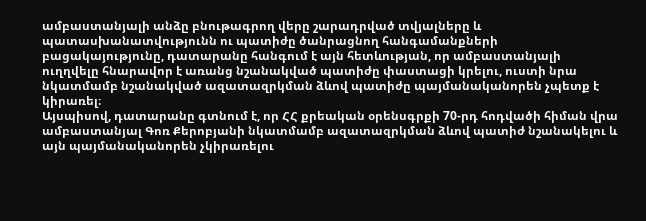ամբաստանյալի անձը բնութագրող վերը շարադրված տվյալները և պատասխանատվությունն ու պատիժը ծանրացնող հանգամանքների բացակայությունը, դատարանը հանգում է այն հետևության, որ ամբաստանյալի ուղղվելը հնարավոր է առանց նշանակված պատիժը փաստացի կրելու, ուստի նրա նկատմամբ նշանակված ազատազրկման ձևով պատիժը պայմանականորեն չպետք է կիրառել։
Այսպիսով, դատարանը գտնում է, որ ՀՀ քրեական օրենսգրքի 70-րդ հոդվածի հիման վրա ամբաստանյալ Գոռ Քերոբյանի նկատմամբ ազատազրկման ձևով պատիժ նշանակելու և այն պայմանականորեն չկիրառելու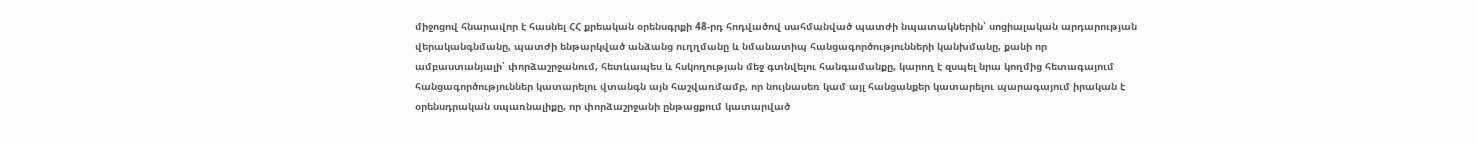միջոցով հնարավոր է հասնել ՀՀ քրեական օրենսգրքի 48-րդ հոդվածով սահմանված պատժի նպատակներին՝ սոցիալական արդարության վերականգնմանը, պատժի ենթարկված անձանց ուղղմանը և նմանատիպ հանցագործությունների կանխմանը, քանի որ ամբաստանյալի՝ փորձաշրջանում, հետևապես և հսկողության մեջ գտնվելու հանգամանքը, կարող է զսպել նրա կողմից հետագայում հանցագործություններ կատարելու վտանգն այն հաշվառմամբ, որ նույնասեռ կամ այլ հանցանքեր կատարելու պարագայում իրական է օրենսդրական սպառնալիքը, որ փորձաշրջանի ընթացքում կատարված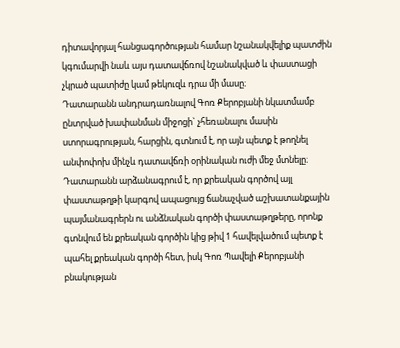դիտավորյալ հանցագործության համար նշանակվելիք պատժին կգումարվի նաև այս դատավճռով նշանակված և փաստացի չկրած պատիժը կամ թեկուզև դրա մի մասը։
Դատարանն անդրադառնալով Գոռ Քերոբյանի նկատմամբ ընտրված խափանման միջոցի` չհեռանալու մասին ստորագրության, հարցին, գտնում է, որ այն պետք է թողնել անփոփոխ մինչև դատավճռի օրինական ուժի մեջ մտնելը։
Դատարանն արձանագրում է, որ քրեական գործով այլ փաստաթղթի կարգով ապացույց ճանաչված աշխատանքային պայմանագրերն ու անձնական գործի փաստաթղթերը, որոնք գտնվում են քրեական գործին կից թիվ 1 հավելվածում պետք է պահել քրեական գործի հետ, իսկ Գոռ Պավելի Քերոբյանի բնակության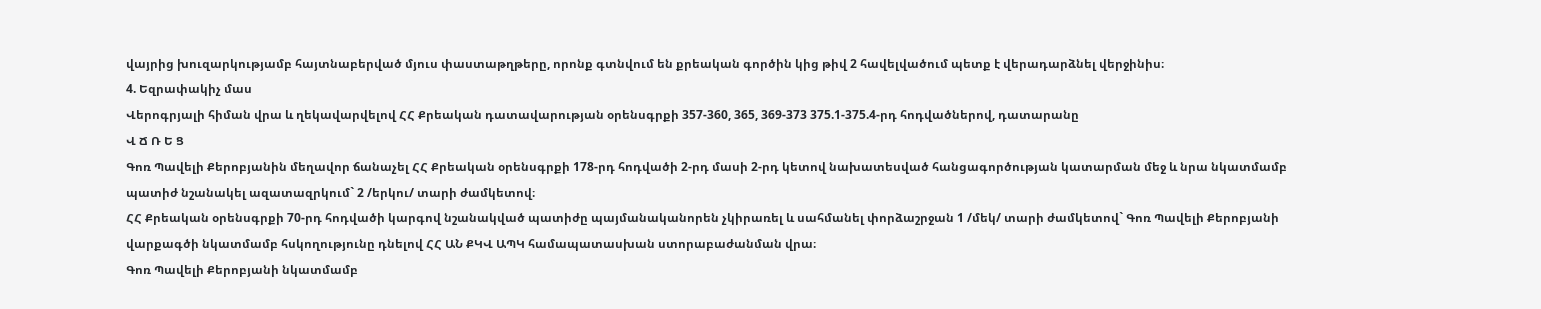վայրից խուզարկությամբ հայտնաբերված մյուս փաստաթղթերը, որոնք գտնվում են քրեական գործին կից թիվ 2 հավելվածում պետք է վերադարձնել վերջինիս։
4. Եզրափակիչ մաս
Վերոգրյալի հիման վրա և ղեկավարվելով ՀՀ Քրեական դատավարության օրենսգրքի 357-360, 365, 369-373 375.1-375.4-րդ հոդվածներով, դատարանը
Վ Ճ Ռ Ե Ց
Գոռ Պավելի Քերոբյանին մեղավոր ճանաչել ՀՀ Քրեական օրենսգրքի 178-րդ հոդվածի 2-րդ մասի 2-րդ կետով նախատեսված հանցագործության կատարման մեջ և նրա նկատմամբ պատիժ նշանակել ազատազրկում` 2 /երկու/ տարի ժամկետով։
ՀՀ Քրեական օրենսգրքի 70-րդ հոդվածի կարգով նշանակված պատիժը պայմանականորեն չկիրառել և սահմանել փորձաշրջան 1 /մեկ/ տարի ժամկետով` Գոռ Պավելի Քերոբյանի վարքագծի նկատմամբ հսկողությունը դնելով ՀՀ ԱՆ ՔԿՎ ԱՊԿ համապատասխան ստորաբաժանման վրա։
Գոռ Պավելի Քերոբյանի նկատմամբ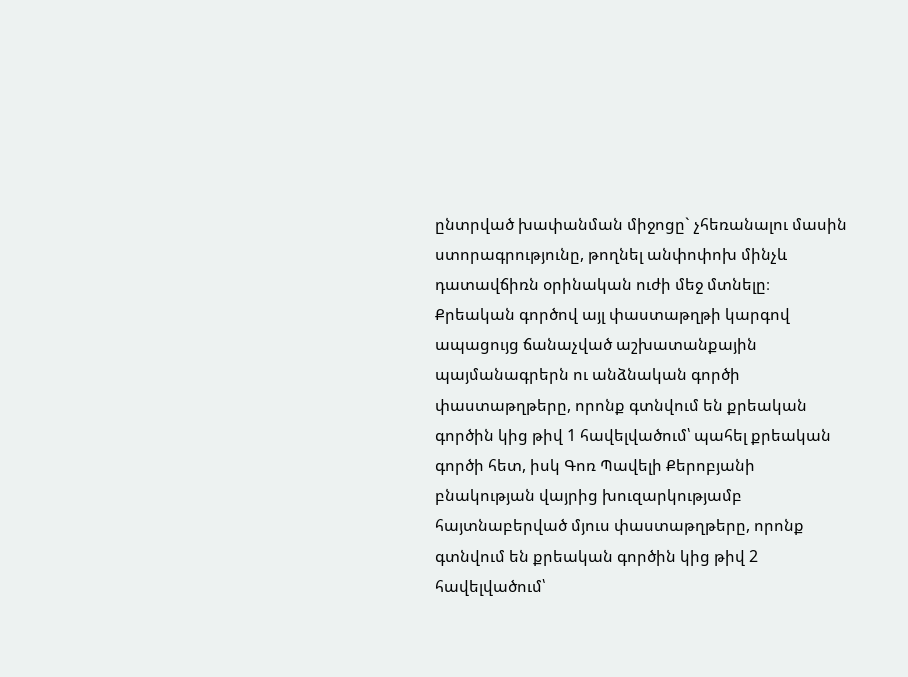ընտրված խափանման միջոցը` չհեռանալու մասին ստորագրությունը, թողնել անփոփոխ մինչև դատավճիռն օրինական ուժի մեջ մտնելը։
Քրեական գործով այլ փաստաթղթի կարգով ապացույց ճանաչված աշխատանքային պայմանագրերն ու անձնական գործի փաստաթղթերը, որոնք գտնվում են քրեական գործին կից թիվ 1 հավելվածում՝ պահել քրեական գործի հետ, իսկ Գոռ Պավելի Քերոբյանի բնակության վայրից խուզարկությամբ հայտնաբերված մյուս փաստաթղթերը, որոնք գտնվում են քրեական գործին կից թիվ 2 հավելվածում՝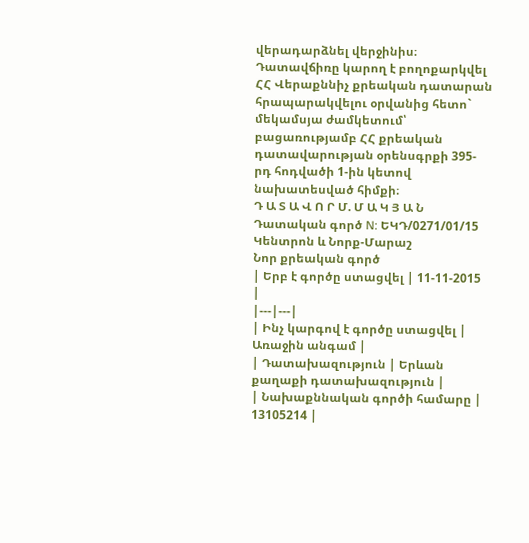վերադարձնել վերջինիս։
Դատավճիռը կարող է բողոքարկվել ՀՀ Վերաքննիչ քրեական դատարան հրապարակվելու օրվանից հետո` մեկամսյա ժամկետում՝ բացառությամբ ՀՀ քրեական դատավարության օրենսգրքի 395-րդ հոդվածի 1-ին կետով նախատեսված հիմքի։
Դ Ա Տ Ա Վ Ո Ր Մ. Մ Ա Կ Յ Ա Ն
Դատական գործ N: ԵԿԴ/0271/01/15
Կենտրոն և Նորք-Մարաշ
Նոր քրեական գործ
| Երբ է գործը ստացվել | 11-11-2015 |
|---|---|
| Ինչ կարգով է գործը ստացվել | Առաջին անգամ |
| Դատախազություն | Երևան քաղաքի դատախազություն |
| Նախաքննական գործի համարը | 13105214 |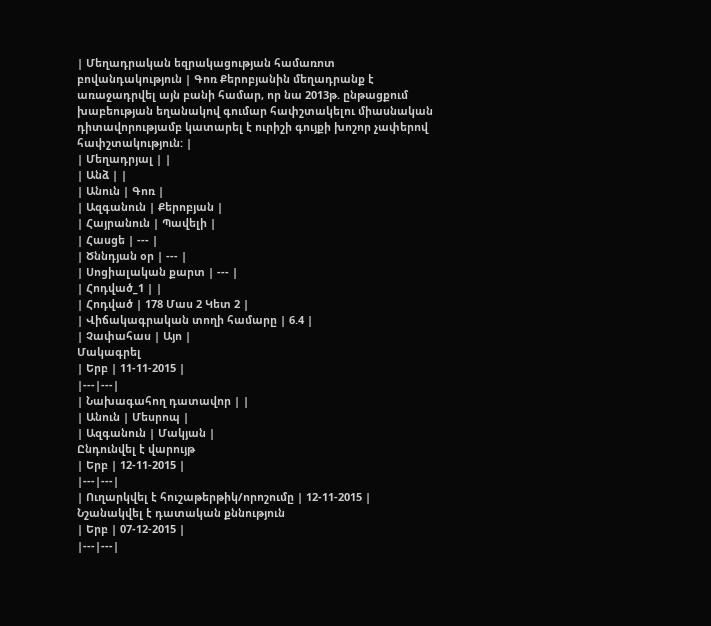| Մեղադրական եզրակացության համառոտ բովանդակություն | Գոռ Քերոբյանին մեղադրանք է առաջադրվել այն բանի համար, որ նա 2013թ. ընթացքում խաբեության եղանակով գումար հափշտակելու միասնական դիտավորությամբ կատարել է ուրիշի գույքի խոշոր չափերով հափշտակություն: |
| Մեղադրյալ | |
| Անձ | |
| Անուն | Գոռ |
| Ազգանուն | Քերոբյան |
| Հայրանուն | Պավելի |
| Հասցե | --- |
| Ծննդյան օր | --- |
| Սոցիալական քարտ | --- |
| Հոդված_1 | |
| Հոդված | 178 Մաս 2 Կետ 2 |
| Վիճակագրական տողի համարը | 6.4 |
| Չափահաս | Այո |
Մակագրել
| Երբ | 11-11-2015 |
|---|---|
| Նախագահող դատավոր | |
| Անուն | Մեսրոպ |
| Ազգանուն | Մակյան |
Ընդունվել է վարույթ
| Երբ | 12-11-2015 |
|---|---|
| Ուղարկվել է հուշաթերթիկ/որոշումը | 12-11-2015 |
Նշանակվել է դատական քննություն
| Երբ | 07-12-2015 |
|---|---|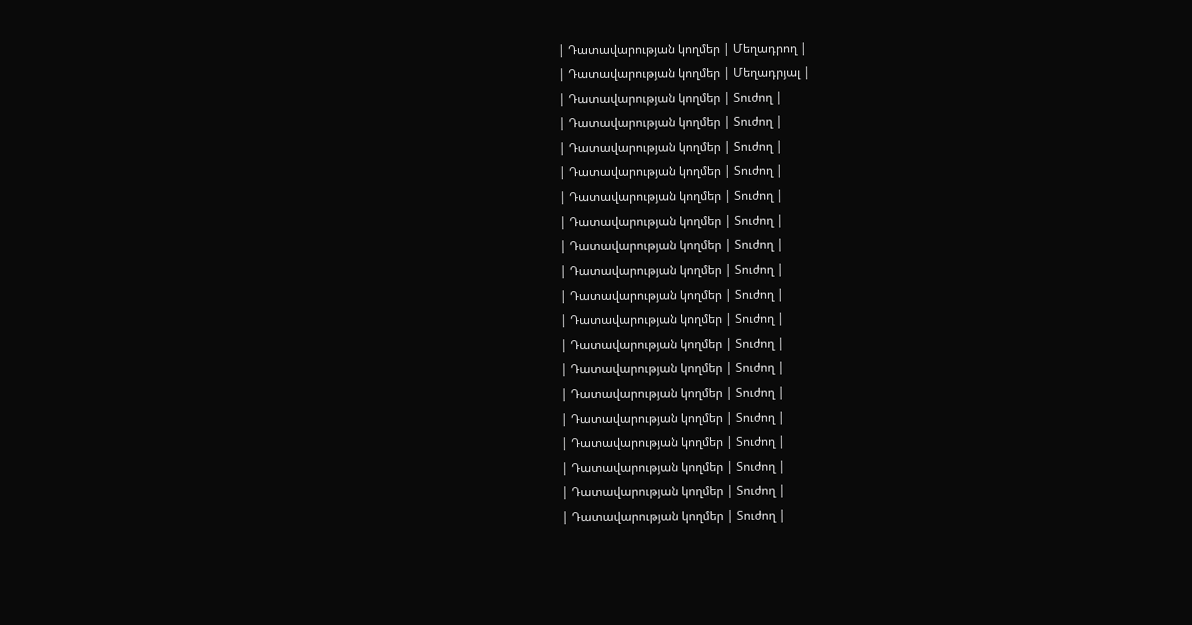| Դատավարության կողմեր | Մեղադրող |
| Դատավարության կողմեր | Մեղադրյալ |
| Դատավարության կողմեր | Տուժող |
| Դատավարության կողմեր | Տուժող |
| Դատավարության կողմեր | Տուժող |
| Դատավարության կողմեր | Տուժող |
| Դատավարության կողմեր | Տուժող |
| Դատավարության կողմեր | Տուժող |
| Դատավարության կողմեր | Տուժող |
| Դատավարության կողմեր | Տուժող |
| Դատավարության կողմեր | Տուժող |
| Դատավարության կողմեր | Տուժող |
| Դատավարության կողմեր | Տուժող |
| Դատավարության կողմեր | Տուժող |
| Դատավարության կողմեր | Տուժող |
| Դատավարության կողմեր | Տուժող |
| Դատավարության կողմեր | Տուժող |
| Դատավարության կողմեր | Տուժող |
| Դատավարության կողմեր | Տուժող |
| Դատավարության կողմեր | Տուժող |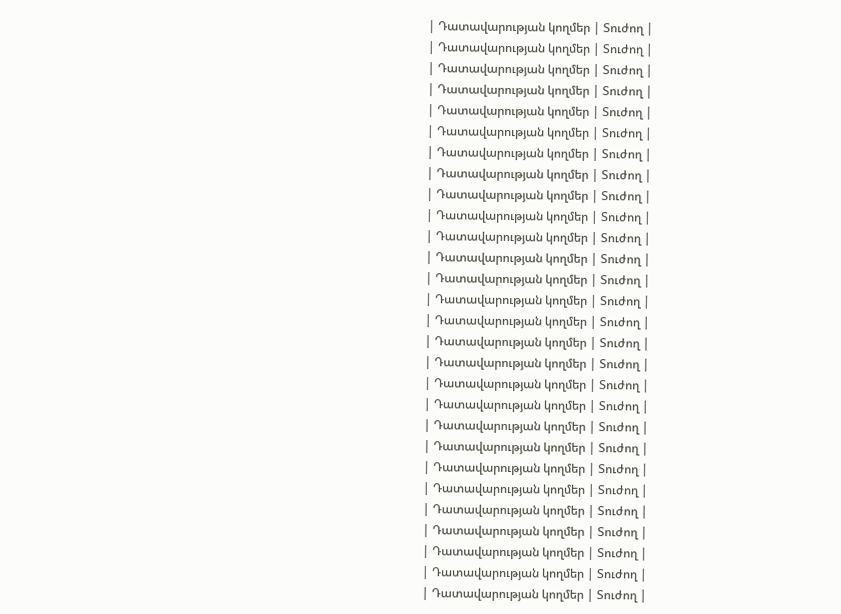| Դատավարության կողմեր | Տուժող |
| Դատավարության կողմեր | Տուժող |
| Դատավարության կողմեր | Տուժող |
| Դատավարության կողմեր | Տուժող |
| Դատավարության կողմեր | Տուժող |
| Դատավարության կողմեր | Տուժող |
| Դատավարության կողմեր | Տուժող |
| Դատավարության կողմեր | Տուժող |
| Դատավարության կողմեր | Տուժող |
| Դատավարության կողմեր | Տուժող |
| Դատավարության կողմեր | Տուժող |
| Դատավարության կողմեր | Տուժող |
| Դատավարության կողմեր | Տուժող |
| Դատավարության կողմեր | Տուժող |
| Դատավարության կողմեր | Տուժող |
| Դատավարության կողմեր | Տուժող |
| Դատավարության կողմեր | Տուժող |
| Դատավարության կողմեր | Տուժող |
| Դատավարության կողմեր | Տուժող |
| Դատավարության կողմեր | Տուժող |
| Դատավարության կողմեր | Տուժող |
| Դատավարության կողմեր | Տուժող |
| Դատավարության կողմեր | Տուժող |
| Դատավարության կողմեր | Տուժող |
| Դատավարության կողմեր | Տուժող |
| Դատավարության կողմեր | Տուժող |
| Դատավարության կողմեր | Տուժող |
| Դատավարության կողմեր | Տուժող |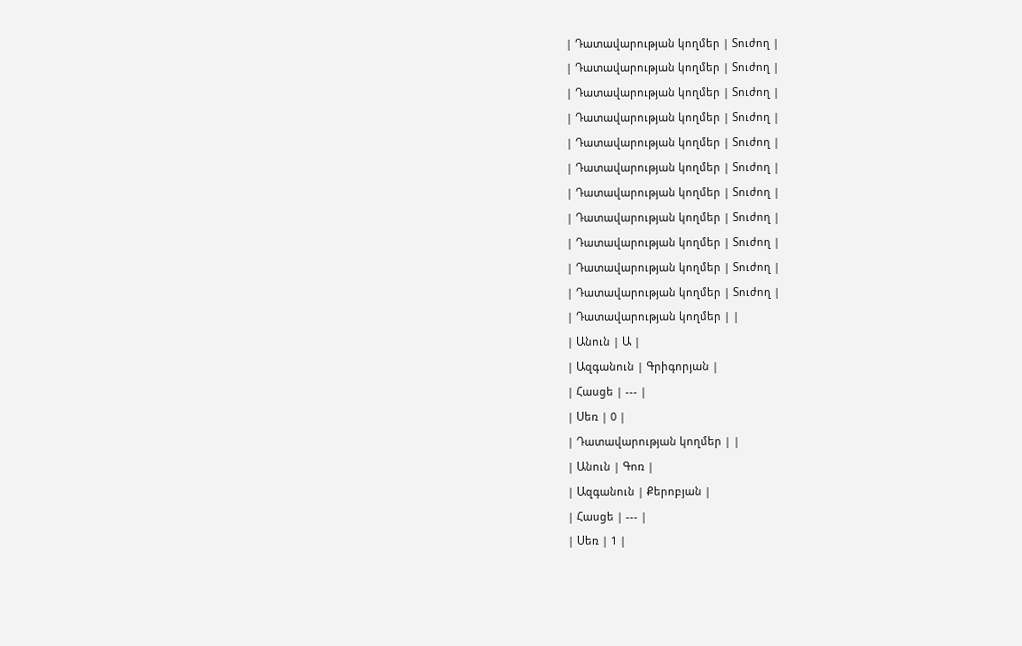| Դատավարության կողմեր | Տուժող |
| Դատավարության կողմեր | Տուժող |
| Դատավարության կողմեր | Տուժող |
| Դատավարության կողմեր | Տուժող |
| Դատավարության կողմեր | Տուժող |
| Դատավարության կողմեր | Տուժող |
| Դատավարության կողմեր | Տուժող |
| Դատավարության կողմեր | Տուժող |
| Դատավարության կողմեր | Տուժող |
| Դատավարության կողմեր | Տուժող |
| Դատավարության կողմեր | Տուժող |
| Դատավարության կողմեր | |
| Անուն | Ա |
| Ազգանուն | Գրիգորյան |
| Հասցե | --- |
| Սեռ | 0 |
| Դատավարության կողմեր | |
| Անուն | Գոռ |
| Ազգանուն | Քերոբյան |
| Հասցե | --- |
| Սեռ | 1 |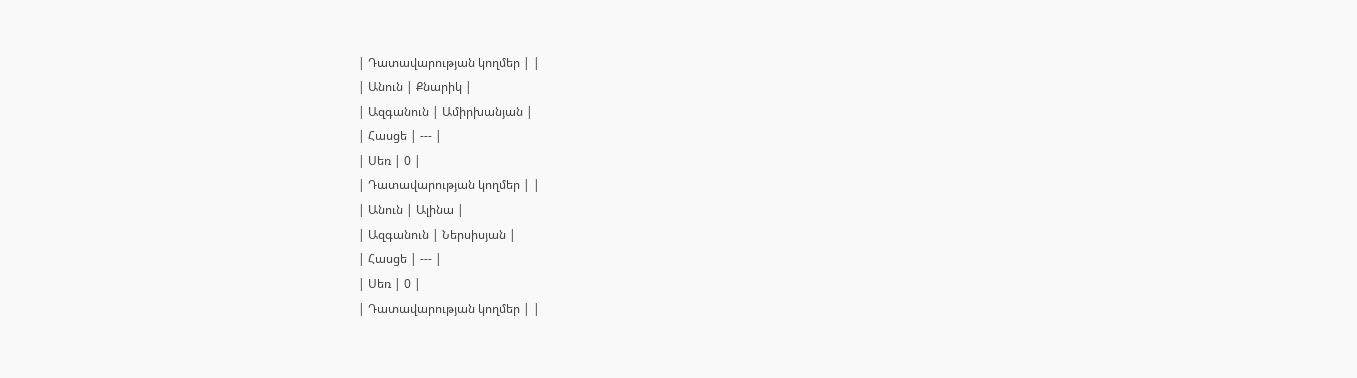| Դատավարության կողմեր | |
| Անուն | Քնարիկ |
| Ազգանուն | Ամիրխանյան |
| Հասցե | --- |
| Սեռ | 0 |
| Դատավարության կողմեր | |
| Անուն | Ալինա |
| Ազգանուն | Ներսիսյան |
| Հասցե | --- |
| Սեռ | 0 |
| Դատավարության կողմեր | |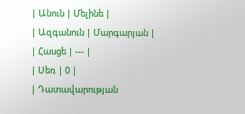| Անուն | Մելինե |
| Ազգանուն | Մարգարյան |
| Հասցե | --- |
| Սեռ | 0 |
| Դատավարության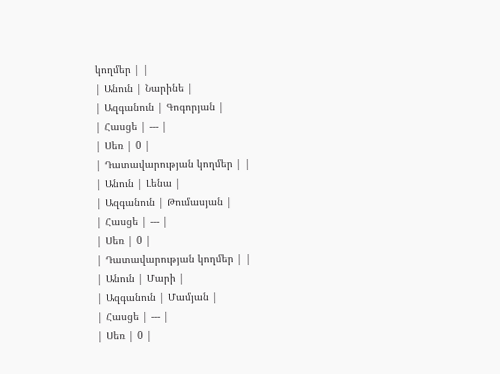կողմեր | |
| Անուն | Նարինե |
| Ազգանուն | Գոգորյան |
| Հասցե | --- |
| Սեռ | 0 |
| Դատավարության կողմեր | |
| Անուն | Լենա |
| Ազգանուն | Թումասյան |
| Հասցե | --- |
| Սեռ | 0 |
| Դատավարության կողմեր | |
| Անուն | Մարի |
| Ազգանուն | Մամյան |
| Հասցե | --- |
| Սեռ | 0 |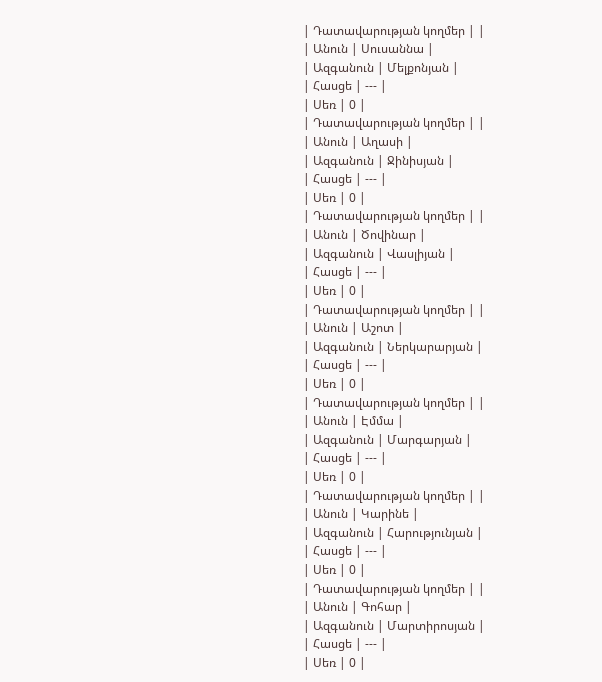| Դատավարության կողմեր | |
| Անուն | Սուսաննա |
| Ազգանուն | Մելքոնյան |
| Հասցե | --- |
| Սեռ | 0 |
| Դատավարության կողմեր | |
| Անուն | Աղասի |
| Ազգանուն | Ջինիսյան |
| Հասցե | --- |
| Սեռ | 0 |
| Դատավարության կողմեր | |
| Անուն | Ծովինար |
| Ազգանուն | Վասլիյան |
| Հասցե | --- |
| Սեռ | 0 |
| Դատավարության կողմեր | |
| Անուն | Աշոտ |
| Ազգանուն | Ներկարարյան |
| Հասցե | --- |
| Սեռ | 0 |
| Դատավարության կողմեր | |
| Անուն | Էմմա |
| Ազգանուն | Մարգարյան |
| Հասցե | --- |
| Սեռ | 0 |
| Դատավարության կողմեր | |
| Անուն | Կարինե |
| Ազգանուն | Հարությունյան |
| Հասցե | --- |
| Սեռ | 0 |
| Դատավարության կողմեր | |
| Անուն | Գոհար |
| Ազգանուն | Մարտիրոսյան |
| Հասցե | --- |
| Սեռ | 0 |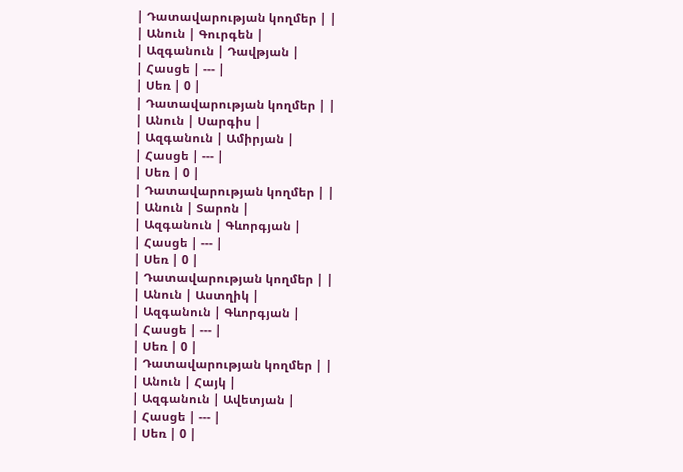| Դատավարության կողմեր | |
| Անուն | Գուրգեն |
| Ազգանուն | Դավթյան |
| Հասցե | --- |
| Սեռ | 0 |
| Դատավարության կողմեր | |
| Անուն | Սարգիս |
| Ազգանուն | Ամիրյան |
| Հասցե | --- |
| Սեռ | 0 |
| Դատավարության կողմեր | |
| Անուն | Տարոն |
| Ազգանուն | Գևորգյան |
| Հասցե | --- |
| Սեռ | 0 |
| Դատավարության կողմեր | |
| Անուն | Աստղիկ |
| Ազգանուն | Գևորգյան |
| Հասցե | --- |
| Սեռ | 0 |
| Դատավարության կողմեր | |
| Անուն | Հայկ |
| Ազգանուն | Ավետյան |
| Հասցե | --- |
| Սեռ | 0 |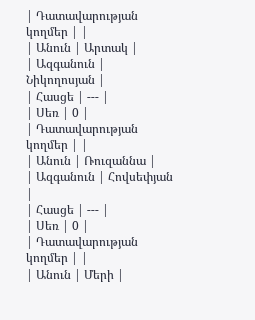| Դատավարության կողմեր | |
| Անուն | Արտակ |
| Ազգանուն | Նիկողոսյան |
| Հասցե | --- |
| Սեռ | 0 |
| Դատավարության կողմեր | |
| Անուն | Ռուզաննա |
| Ազգանուն | Հովսեփյան |
| Հասցե | --- |
| Սեռ | 0 |
| Դատավարության կողմեր | |
| Անուն | Մերի |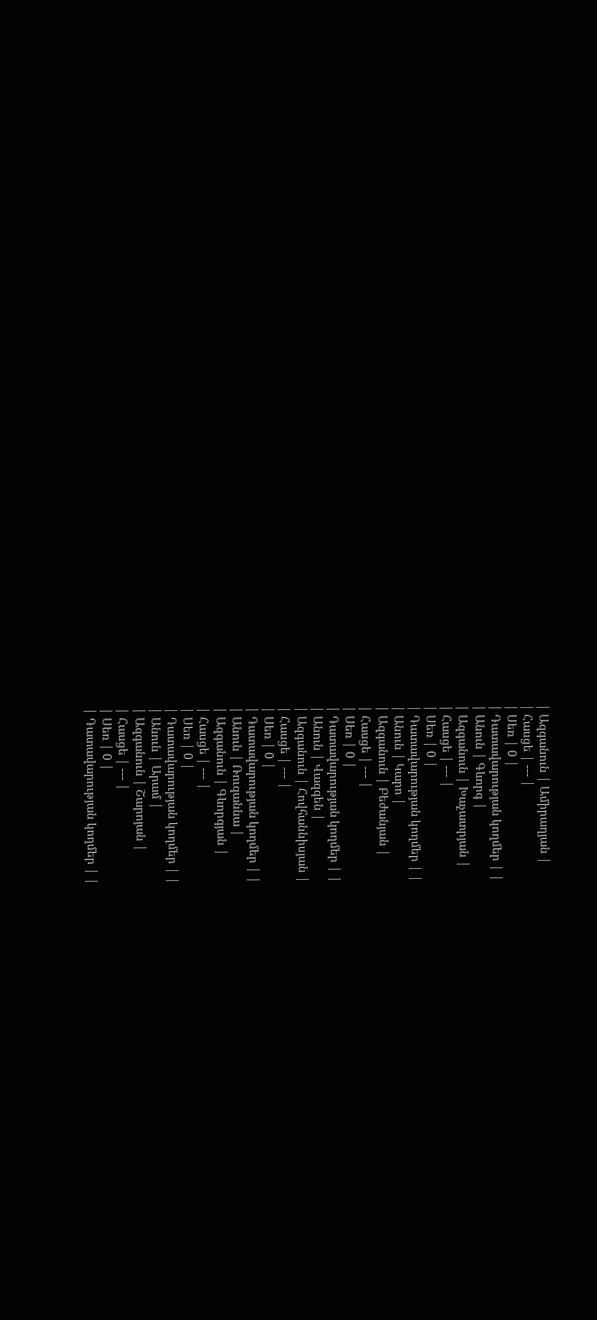| Ազգանուն | Ամիրաղյան |
| Հասցե | --- |
| Սեռ | 0 |
| Դատավարության կողմեր | |
| Անուն | Գևորգ |
| Ազգանուն | Խաչատրյան |
| Հասցե | --- |
| Սեռ | 0 |
| Դատավարության կողմեր | |
| Անուն | Կարո |
| Ազգանուն | Բեժանյան |
| Հասցե | --- |
| Սեռ | 0 |
| Դատավարության կողմեր | |
| Անուն | Վազգեն |
| Ազգանուն | Հովհաննիսյան |
| Հասցե | --- |
| Սեռ | 0 |
| Դատավարության կողմեր | |
| Անուն | Ռուզաննա |
| Ազգանուն | Գևորգյան |
| Հասցե | --- |
| Սեռ | 0 |
| Դատավարության կողմեր | |
| Անուն | Արամ |
| Ազգանուն | Շարոյան |
| Հասցե | --- |
| Սեռ | 0 |
| Դատավարության կողմեր | |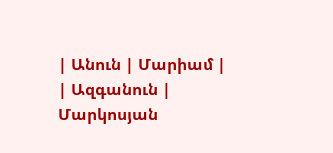| Անուն | Մարիամ |
| Ազգանուն | Մարկոսյան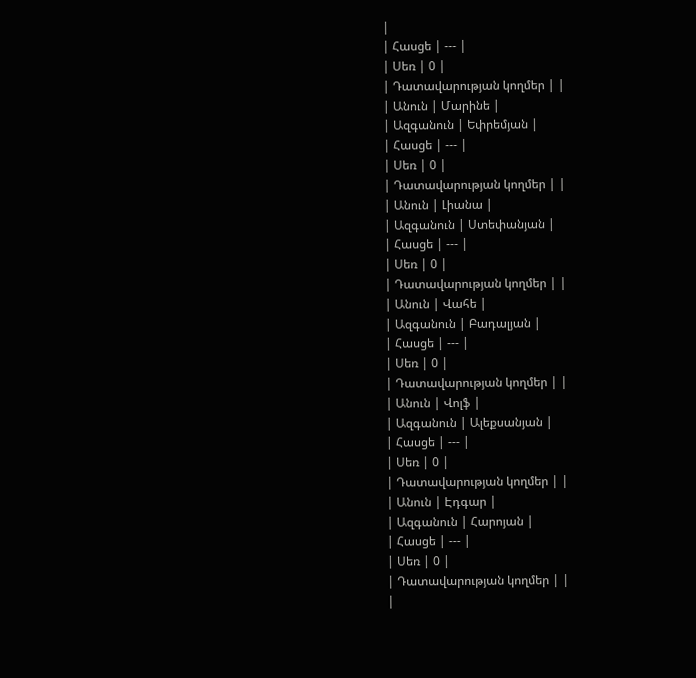|
| Հասցե | --- |
| Սեռ | 0 |
| Դատավարության կողմեր | |
| Անուն | Մարինե |
| Ազգանուն | Եփրեմյան |
| Հասցե | --- |
| Սեռ | 0 |
| Դատավարության կողմեր | |
| Անուն | Լիանա |
| Ազգանուն | Ստեփանյան |
| Հասցե | --- |
| Սեռ | 0 |
| Դատավարության կողմեր | |
| Անուն | Վահե |
| Ազգանուն | Բադալյան |
| Հասցե | --- |
| Սեռ | 0 |
| Դատավարության կողմեր | |
| Անուն | Վոլֆ |
| Ազգանուն | Ալեքսանյան |
| Հասցե | --- |
| Սեռ | 0 |
| Դատավարության կողմեր | |
| Անուն | Էդգար |
| Ազգանուն | Հարոյան |
| Հասցե | --- |
| Սեռ | 0 |
| Դատավարության կողմեր | |
|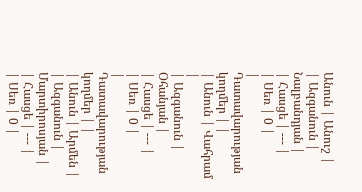Անուն | Անուշ |
| Ազգանուն | Նալբանդյան |
| Հասցե | --- |
| Սեռ | 0 |
| Դատավարության կողմեր | |
| Անուն | Վահրամ |
| Ազգանուն | Օհանյան |
| Հասցե | --- |
| Սեռ | 0 |
| Դատավարության կողմեր | |
| Անուն | Արմեն |
| Ազգանուն | Մարտիրոսյան |
| Հասցե | --- |
| Սեռ | 0 |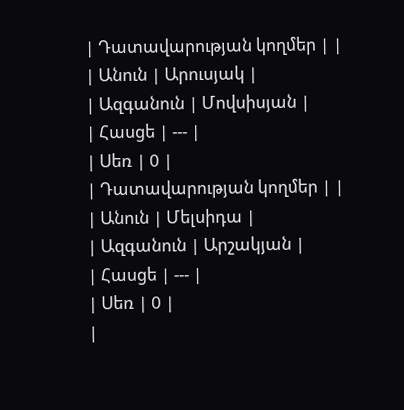| Դատավարության կողմեր | |
| Անուն | Արուսյակ |
| Ազգանուն | Մովսիսյան |
| Հասցե | --- |
| Սեռ | 0 |
| Դատավարության կողմեր | |
| Անուն | Մելսիդա |
| Ազգանուն | Արշակյան |
| Հասցե | --- |
| Սեռ | 0 |
|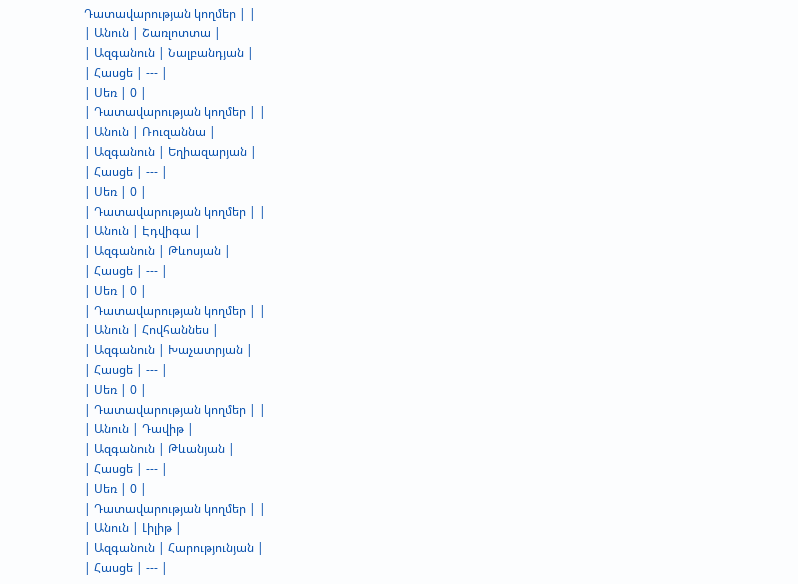Դատավարության կողմեր | |
| Անուն | Շառլոտտա |
| Ազգանուն | Նալբանդյան |
| Հասցե | --- |
| Սեռ | 0 |
| Դատավարության կողմեր | |
| Անուն | Ռուզաննա |
| Ազգանուն | Եղիազարյան |
| Հասցե | --- |
| Սեռ | 0 |
| Դատավարության կողմեր | |
| Անուն | Էդվիգա |
| Ազգանուն | Թևոսյան |
| Հասցե | --- |
| Սեռ | 0 |
| Դատավարության կողմեր | |
| Անուն | Հովհաննես |
| Ազգանուն | Խաչատրյան |
| Հասցե | --- |
| Սեռ | 0 |
| Դատավարության կողմեր | |
| Անուն | Դավիթ |
| Ազգանուն | Թևանյան |
| Հասցե | --- |
| Սեռ | 0 |
| Դատավարության կողմեր | |
| Անուն | Լիլիթ |
| Ազգանուն | Հարությունյան |
| Հասցե | --- |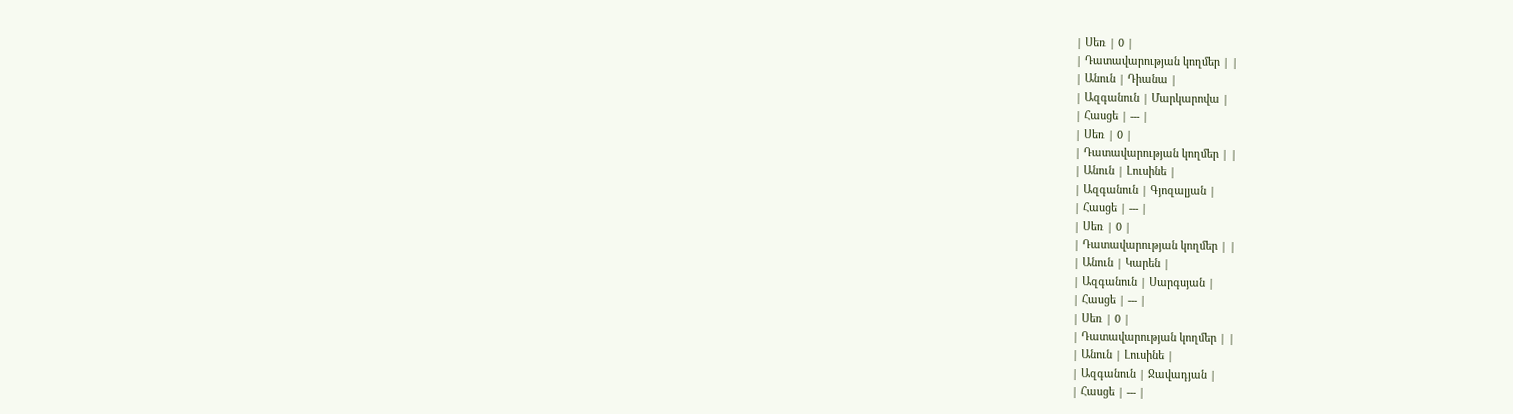| Սեռ | 0 |
| Դատավարության կողմեր | |
| Անուն | Դիանա |
| Ազգանուն | Մարկարովա |
| Հասցե | --- |
| Սեռ | 0 |
| Դատավարության կողմեր | |
| Անուն | Լուսինե |
| Ազգանուն | Գյոզալյան |
| Հասցե | --- |
| Սեռ | 0 |
| Դատավարության կողմեր | |
| Անուն | Կարեն |
| Ազգանուն | Սարգսյան |
| Հասցե | --- |
| Սեռ | 0 |
| Դատավարության կողմեր | |
| Անուն | Լուսինե |
| Ազգանուն | Ջավադյան |
| Հասցե | --- |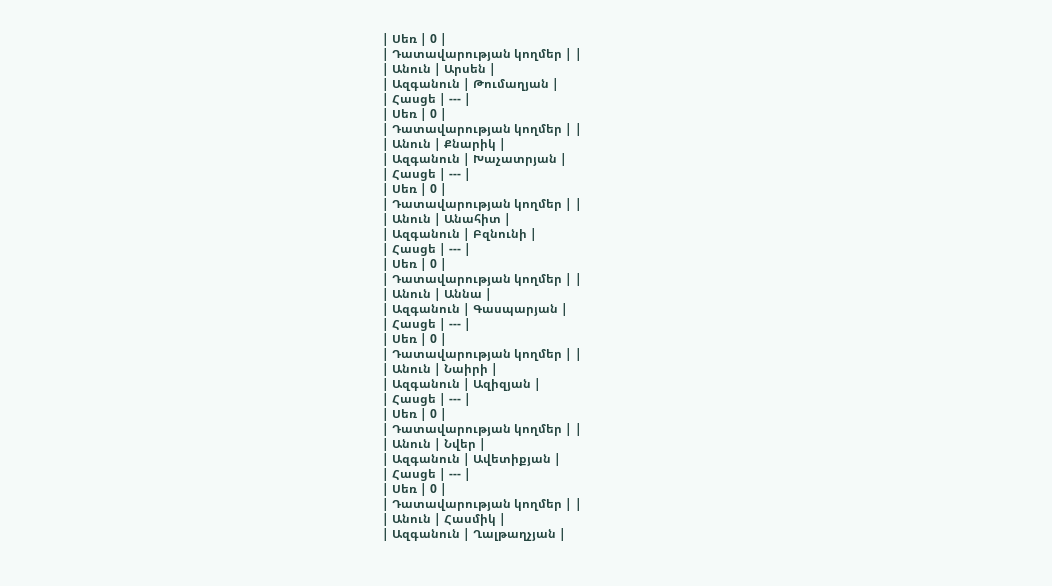| Սեռ | 0 |
| Դատավարության կողմեր | |
| Անուն | Արսեն |
| Ազգանուն | Թումաղյան |
| Հասցե | --- |
| Սեռ | 0 |
| Դատավարության կողմեր | |
| Անուն | Քնարիկ |
| Ազգանուն | Խաչատրյան |
| Հասցե | --- |
| Սեռ | 0 |
| Դատավարության կողմեր | |
| Անուն | Անահիտ |
| Ազգանուն | Բզնունի |
| Հասցե | --- |
| Սեռ | 0 |
| Դատավարության կողմեր | |
| Անուն | Աննա |
| Ազգանուն | Գասպարյան |
| Հասցե | --- |
| Սեռ | 0 |
| Դատավարության կողմեր | |
| Անուն | Նաիրի |
| Ազգանուն | Ազիզյան |
| Հասցե | --- |
| Սեռ | 0 |
| Դատավարության կողմեր | |
| Անուն | Նվեր |
| Ազգանուն | Ավետիքյան |
| Հասցե | --- |
| Սեռ | 0 |
| Դատավարության կողմեր | |
| Անուն | Հասմիկ |
| Ազգանուն | Ղալթաղչյան |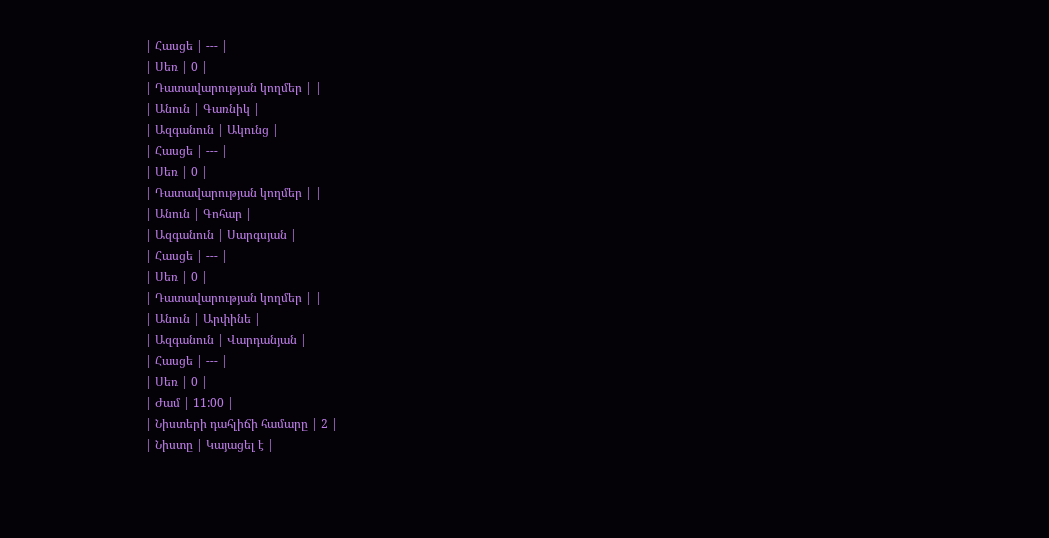| Հասցե | --- |
| Սեռ | 0 |
| Դատավարության կողմեր | |
| Անուն | Գառնիկ |
| Ազգանուն | Ակունց |
| Հասցե | --- |
| Սեռ | 0 |
| Դատավարության կողմեր | |
| Անուն | Գոհար |
| Ազգանուն | Սարգսյան |
| Հասցե | --- |
| Սեռ | 0 |
| Դատավարության կողմեր | |
| Անուն | Արփինե |
| Ազգանուն | Վարդանյան |
| Հասցե | --- |
| Սեռ | 0 |
| Ժամ | 11:00 |
| Նիստերի դահլիճի համարը | 2 |
| Նիստը | Կայացել է |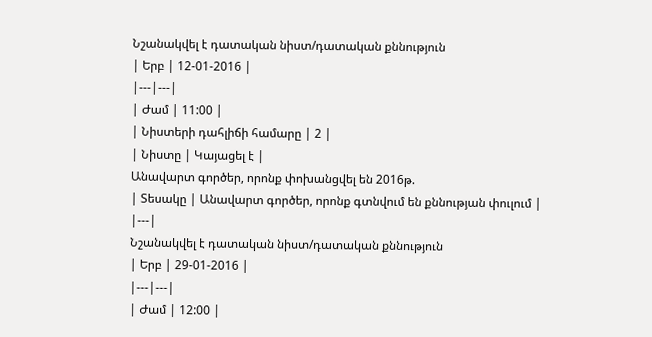Նշանակվել է դատական նիստ/դատական քննություն
| Երբ | 12-01-2016 |
|---|---|
| Ժամ | 11:00 |
| Նիստերի դահլիճի համարը | 2 |
| Նիստը | Կայացել է |
Անավարտ գործեր, որոնք փոխանցվել են 2016թ.
| Տեսակը | Անավարտ գործեր, որոնք գտնվում են քննության փուլում |
|---|
Նշանակվել է դատական նիստ/դատական քննություն
| Երբ | 29-01-2016 |
|---|---|
| Ժամ | 12:00 |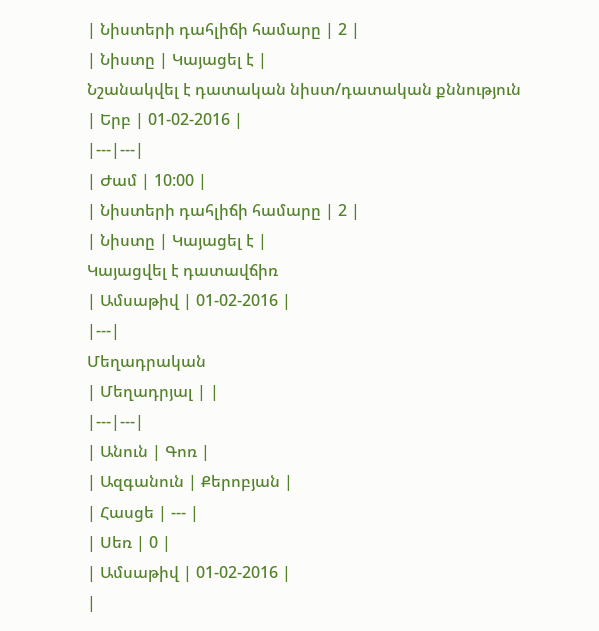| Նիստերի դահլիճի համարը | 2 |
| Նիստը | Կայացել է |
Նշանակվել է դատական նիստ/դատական քննություն
| Երբ | 01-02-2016 |
|---|---|
| Ժամ | 10:00 |
| Նիստերի դահլիճի համարը | 2 |
| Նիստը | Կայացել է |
Կայացվել է դատավճիռ
| Ամսաթիվ | 01-02-2016 |
|---|
Մեղադրական
| Մեղադրյալ | |
|---|---|
| Անուն | Գոռ |
| Ազգանուն | Քերոբյան |
| Հասցե | --- |
| Սեռ | 0 |
| Ամսաթիվ | 01-02-2016 |
|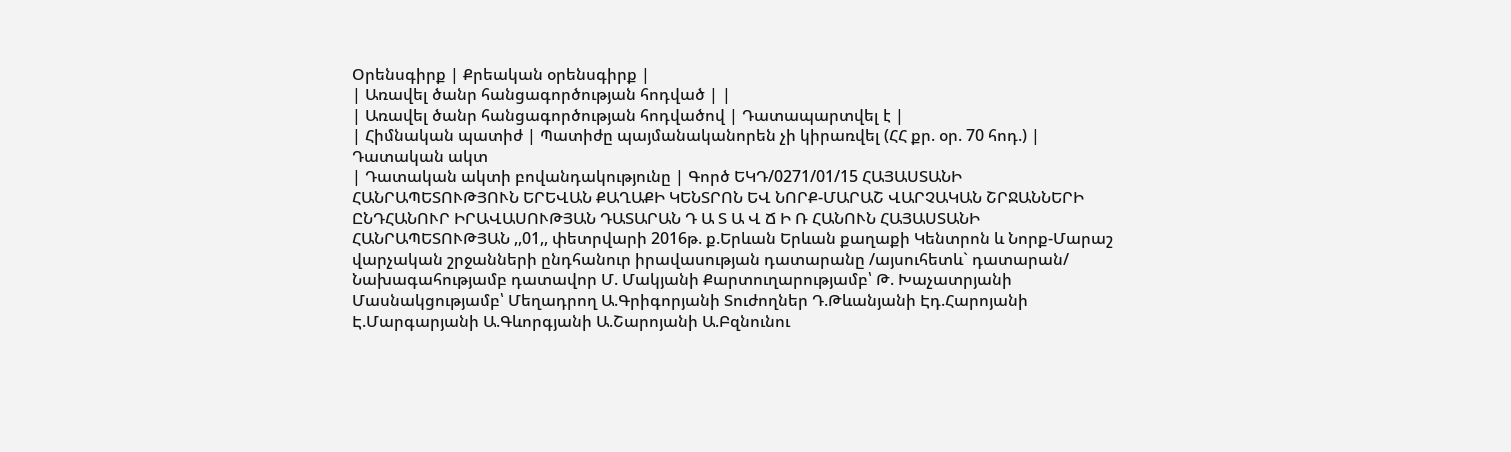Օրենսգիրք | Քրեական օրենսգիրք |
| Առավել ծանր հանցագործության հոդված | |
| Առավել ծանր հանցագործության հոդվածով | Դատապարտվել է |
| Հիմնական պատիժ | Պատիժը պայմանականորեն չի կիրառվել (ՀՀ քր. օր. 70 հոդ.) |
Դատական ակտ
| Դատական ակտի բովանդակությունը | Գործ ԵԿԴ/0271/01/15 ՀԱՅԱՍՏԱՆԻ ՀԱՆՐԱՊԵՏՈՒԹՅՈՒՆ ԵՐԵՎԱՆ ՔԱՂԱՔԻ ԿԵՆՏՐՈՆ ԵՎ ՆՈՐՔ-ՄԱՐԱՇ ՎԱՐՉԱԿԱՆ ՇՐՋԱՆՆԵՐԻ ԸՆԴՀԱՆՈՒՐ ԻՐԱՎԱՍՈՒԹՅԱՆ ԴԱՏԱՐԱՆ Դ Ա Տ Ա Վ Ճ Ի Ռ ՀԱՆՈՒՆ ՀԱՅԱՍՏԱՆԻ ՀԱՆՐԱՊԵՏՈՒԹՅԱՆ ,,01,, փետրվարի 2016թ. ք.Երևան Երևան քաղաքի Կենտրոն և Նորք-Մարաշ վարչական շրջանների ընդհանուր իրավասության դատարանը /այսուհետև` դատարան/ Նախագահությամբ դատավոր Մ. Մակյանի Քարտուղարությամբ՝ Թ. Խաչատրյանի Մասնակցությամբ՝ Մեղադրող Ա.Գրիգորյանի Տուժողներ Դ.Թևանյանի Էդ.Հարոյանի Է.Մարգարյանի Ա.Գևորգյանի Ա.Շարոյանի Ա.Բզնունու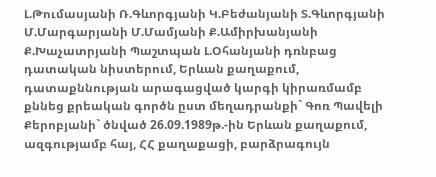Լ.Թումասյանի Ռ.Գևորգյանի Կ.Բեժանյանի Տ.Գևորգյանի Մ.Մարգարյանի Մ.Մամյանի Ք.Ամիրխանյանի Ք.Խաչատրյանի Պաշտպան Լ.Օհանյանի դռնբաց դատական նիստերում, Երևան քաղաքում, դատաքննության արագացված կարգի կիրառմամբ քննեց քրեական գործն ըստ մեղադրանքի` Գոռ Պավելի Քերոբյանի` ծնված 26.09.1989թ.-ին Երևան քաղաքում, ազգությամբ հայ, ՀՀ քաղաքացի, բարձրագույն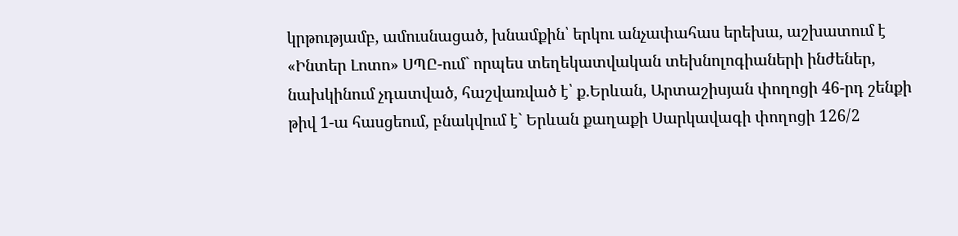կրթությամբ, ամուսնացած, խնամքին՝ երկու անչափահաս երեխա, աշխատում է «Ինտեր Լոտո» ՍՊԸ-ում` որպես տեղեկատվական տեխնոլոգիաների ինժեներ, նախկինում չդատված, հաշվառված է՝ ք.Երևան, Արտաշիսյան փողոցի 46-րդ շենքի թիվ 1-ա հասցեում, բնակվում է` Երևան քաղաքի Սարկավագի փողոցի 126/2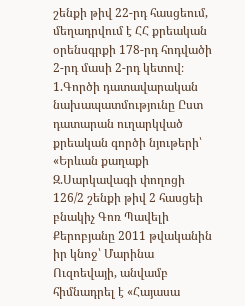շենքի թիվ 22-րդ հասցեում, մեղադրվում է ՀՀ քրեական օրենսգրքի 178-րդ հոդվածի 2-րդ մասի 2-րդ կետով։ 1.Գործի դատավարական նախապատմությունը Ըստ դատարան ուղարկված քրեական գործի նյութերի՝ «Երևան քաղաքի Զ.Սարկավագի փողոցի 126/2 շենքի թիվ 2 հասցեի բնակիչ Գոռ Պավելի Քերոբյանը 2011 թվականին իր կնոջ՝ Մարինա Ուզոեվայի, անվամբ հիմնադրել է «Հայասա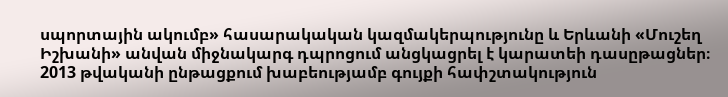սպորտային ակումբ» հասարակական կազմակերպությունը և Երևանի «Մուշեղ Իշխանի» անվան միջնակարգ դպրոցում անցկացրել է կարատեի դասըթացներ։ 2013 թվականի ընթացքում խաբեությամբ գույքի հափշտակություն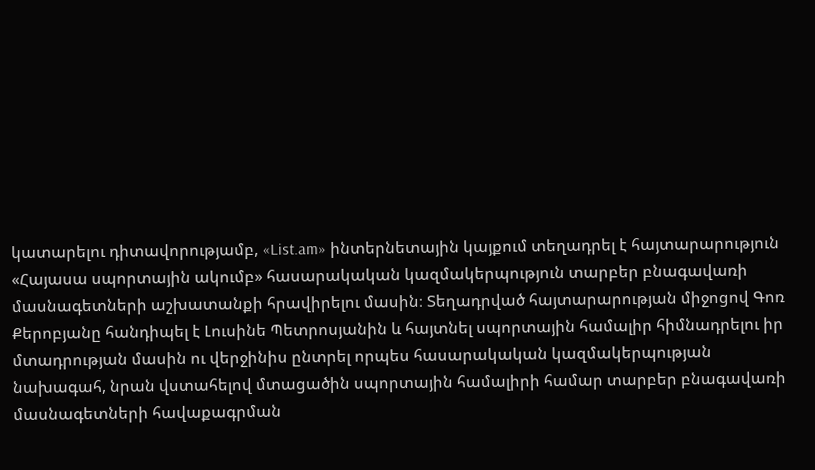կատարելու դիտավորությամբ, «List.am» ինտերնետային կայքում տեղադրել է հայտարարություն «Հայասա սպորտային ակումբ» հասարակական կազմակերպություն տարբեր բնագավառի մասնագետների աշխատանքի հրավիրելու մասին։ Տեղադրված հայտարարության միջոցով Գոռ Քերոբյանը հանդիպել է Լուսինե Պետրոսյանին և հայտնել սպորտային համալիր հիմնադրելու իր մտադրության մասին ու վերջինիս ընտրել որպես հասարակական կազմակերպության նախագահ, նրան վստահելով մտացածին սպորտային համալիրի համար տարբեր բնագավառի մասնագետների հավաքագրման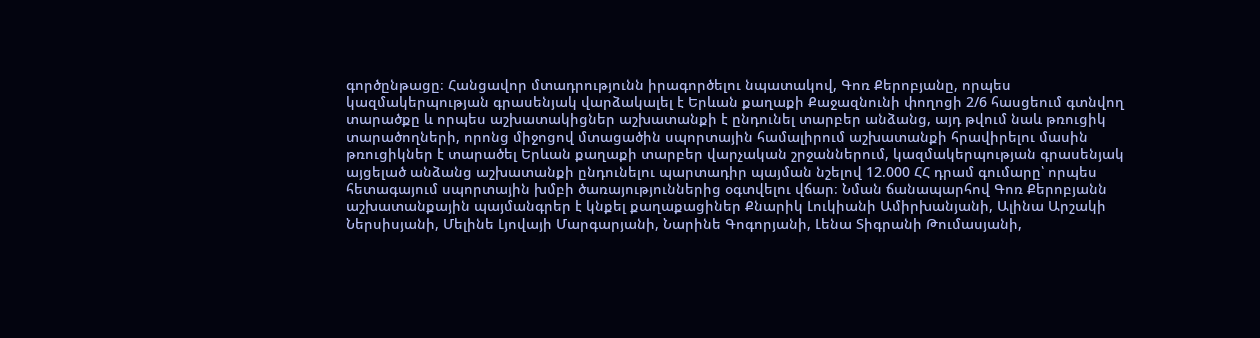գործընթացը։ Հանցավոր մտադրությունն իրագործելու նպատակով, Գոռ Քերոբյանը, որպես կազմակերպության գրասենյակ վարձակալել է Երևան քաղաքի Քաջազնունի փողոցի 2/6 հասցեում գտնվող տարածքը և որպես աշխատակիցներ աշխատանքի է ընդունել տարբեր անձանց, այդ թվում նաև թռուցիկ տարածողների, որոնց միջոցով մտացածին սպորտային համալիրում աշխատանքի հրավիրելու մասին թռուցիկներ է տարածել Երևան քաղաքի տարբեր վարչական շրջաններում, կազմակերպության գրասենյակ այցելած անձանց աշխատանքի ընդունելու պարտադիր պայման նշելով 12.000 ՀՀ դրամ գումարը՝ որպես հետագայում սպորտային խմբի ծառայություններից օգտվելու վճար։ Նման ճանապարհով Գոռ Քերոբյանն աշխատանքային պայմանգրեր է կնքել քաղաքացիներ Քնարիկ Լուկիանի Ամիրխանյանի, Ալինա Արշակի Ներսիսյանի, Մելինե Լյովայի Մարգարյանի, Նարինե Գոգորյանի, Լենա Տիգրանի Թումասյանի,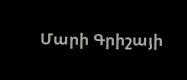Մարի Գրիշայի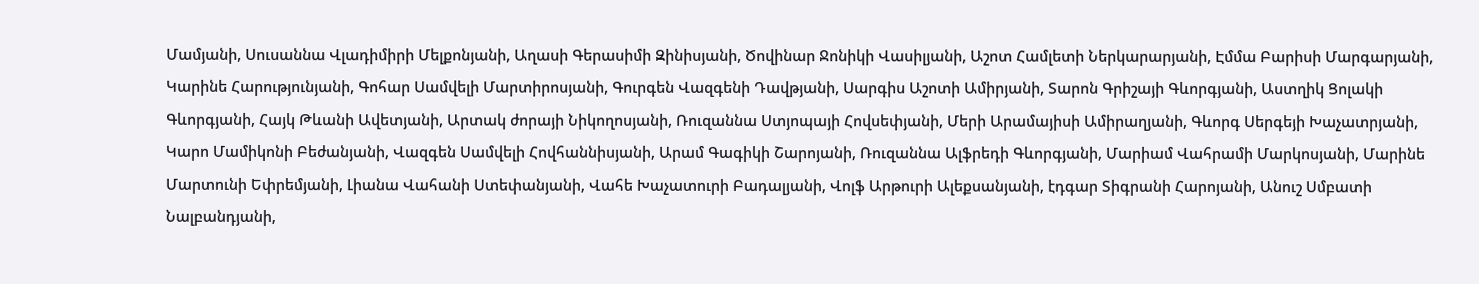Մամյանի, Սուսաննա Վլադիմիրի Մելքոնյանի, Աղասի Գերասիմի Զինիսյանի, Ծովինար Ջոնիկի Վասիլյանի, Աշոտ Համլետի Ներկարարյանի, Էմմա Բարիսի Մարգարյանի, Կարինե Հարությունյանի, Գոհար Սամվելի Մարտիրոսյանի, Գուրգեն Վազգենի Դավթյանի, Սարգիս Աշոտի Ամիրյանի, Տարոն Գրիշայի Գևորգյանի, Աստղիկ Ցոլակի Գևորգյանի, Հայկ Թևանի Ավետյանի, Արտակ ժորայի Նիկողոսյանի, Ռուզաննա Ստյոպայի Հովսեփյանի, Մերի Արամայիսի Ամիրաղյանի, Գևորգ Սերգեյի Խաչատրյանի, Կարո Մամիկոնի Բեժանյանի, Վազգեն Սամվելի Հովհաննիսյանի, Արամ Գագիկի Շարոյանի, Ռուզաննա Ալֆրեդի Գևորգյանի, Մարիամ Վահրամի Մարկոսյանի, Մարինե Մարտունի Եփրեմյանի, Լիանա Վահանի Ստեփանյանի, Վահե Խաչատուրի Բադալյանի, Վոլֆ Արթուրի Ալեքսանյանի, էդգար Տիգրանի Հարոյանի, Անուշ Սմբատի Նալբանդյանի,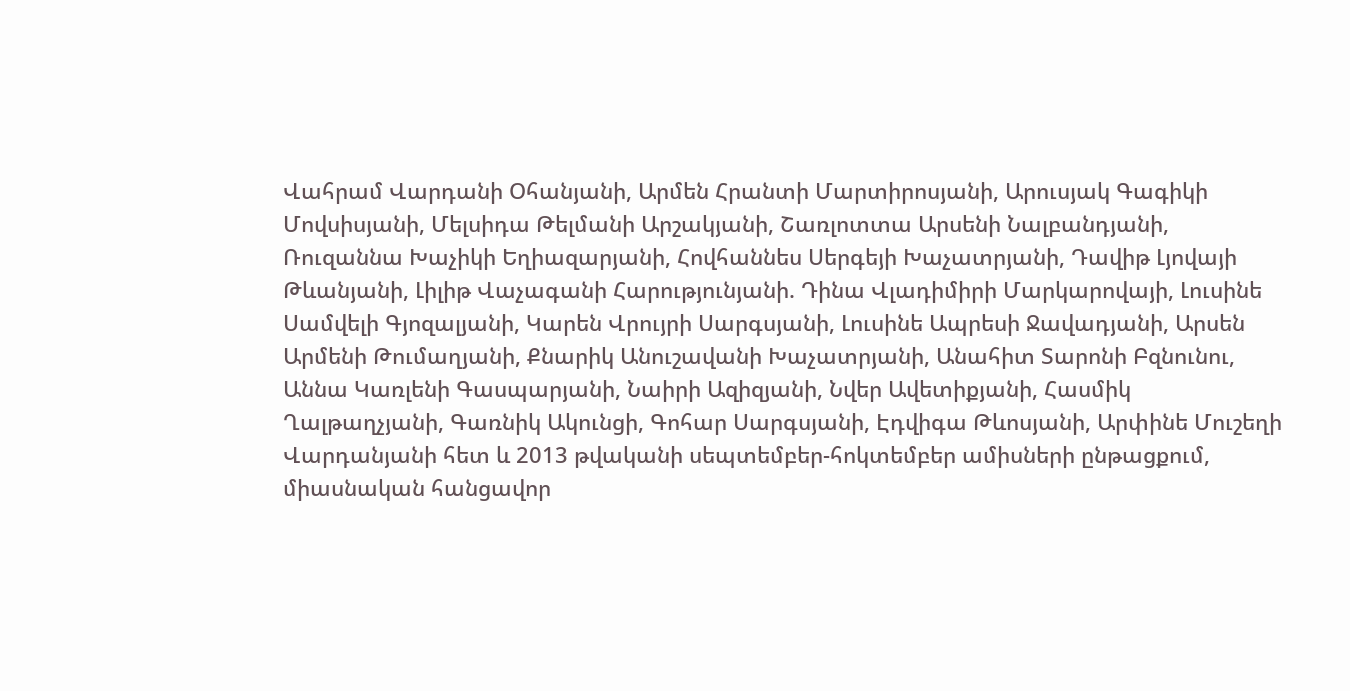Վահրամ Վարդանի Օհանյանի, Արմեն Հրանտի Մարտիրոսյանի, Արուսյակ Գագիկի Մովսիսյանի, Մելսիդա Թելմանի Արշակյանի, Շառլոտտա Արսենի Նալբանդյանի, Ռուզաննա Խաչիկի Եղիազարյանի, Հովհաննես Սերգեյի Խաչատրյանի, Դավիթ Լյովայի Թևանյանի, Լիլիթ Վաչագանի Հարությունյանի. Դինա Վլադիմիրի Մարկարովայի, Լուսինե Սամվելի Գյոզալյանի, Կարեն Վրույրի Սարգսյանի, Լուսինե Ապրեսի Ջավադյանի, Արսեն Արմենի Թումաղյանի, Քնարիկ Անուշավանի Խաչատրյանի, Անահիտ Տարոնի Բզնունու, Աննա Կառլենի Գասպարյանի, Նաիրի Ազիզյանի, Նվեր Ավետիքյանի, Հասմիկ Ղալթաղչյանի, Գառնիկ Ակունցի, Գոհար Սարգսյանի, Էդվիգա Թևոսյանի, Արփինե Մուշեղի Վարդանյանի հետ և 2013 թվականի սեպտեմբեր-հոկտեմբեր ամիսների ընթացքում, միասնական հանցավոր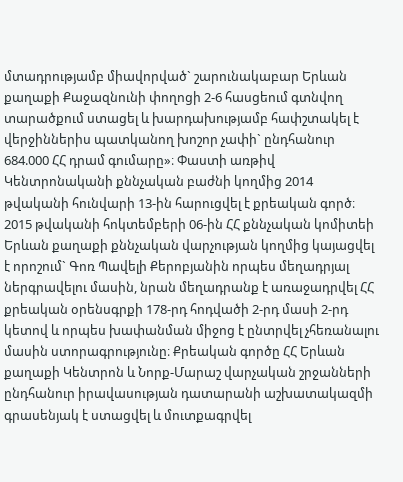մտադրությամբ միավորված` շարունակաբար Երևան քաղաքի Քաջազնունի փողոցի 2-6 հասցեում գտնվող տարածքում ստացել և խարդախությամբ հափշտակել է վերջիններիս պատկանող խոշոր չափի` ընդհանուր 684.000 ՀՀ դրամ գումարը»։ Փաստի առթիվ Կենտրոնականի քննչական բաժնի կողմից 2014 թվականի հունվարի 13-ին հարուցվել է քրեական գործ։ 2015 թվականի հոկտեմբերի 06-ին ՀՀ քննչական կոմիտեի Երևան քաղաքի քննչական վարչության կողմից կայացվել է որոշում` Գոռ Պավելի Քերոբյանին որպես մեղադրյալ ներգրավելու մասին, նրան մեղադրանք է առաջադրվել ՀՀ քրեական օրենսգրքի 178-րդ հոդվածի 2-րդ մասի 2-րդ կետով և որպես խափանման միջոց է ընտրվել չհեռանալու մասին ստորագրությունը։ Քրեական գործը ՀՀ Երևան քաղաքի Կենտրոն և Նորք-Մարաշ վարչական շրջանների ընդհանուր իրավասության դատարանի աշխատակազմի գրասենյակ է ստացվել և մուտքագրվել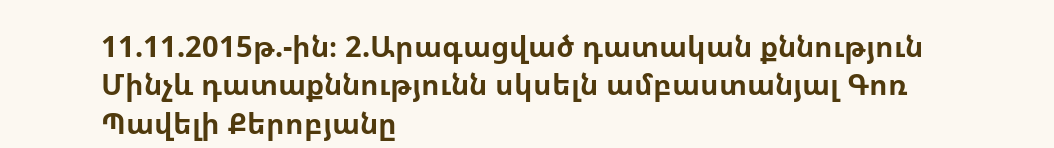11.11.2015թ.-ին։ 2.Արագացված դատական քննություն Մինչև դատաքննությունն սկսելն ամբաստանյալ Գոռ Պավելի Քերոբյանը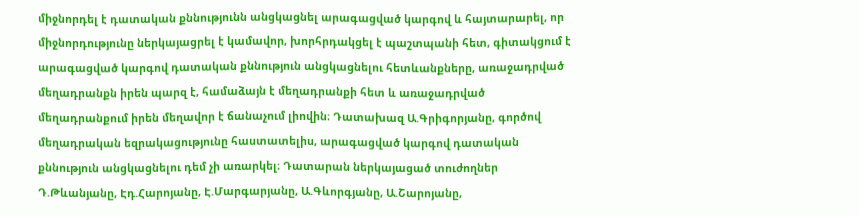միջնորդել է դատական քննությունն անցկացնել արագացված կարգով և հայտարարել, որ միջնորդությունը ներկայացրել է կամավոր, խորհրդակցել է պաշտպանի հետ, գիտակցում է արագացված կարգով դատական քննություն անցկացնելու հետևանքները, առաջադրված մեղադրանքն իրեն պարզ է, համաձայն է մեղադրանքի հետ և առաջադրված մեղադրանքում իրեն մեղավոր է ճանաչում լիովին։ Դատախազ Ա.Գրիգորյանը, գործով մեղադրական եզրակացությունը հաստատելիս, արագացված կարգով դատական քննություն անցկացնելու դեմ չի առարկել։ Դատարան ներկայացած տուժողներ Դ.Թևանյանը, Էդ.Հարոյանը, Է.Մարգարյանը, Ա.Գևորգյանը, Ա.Շարոյանը,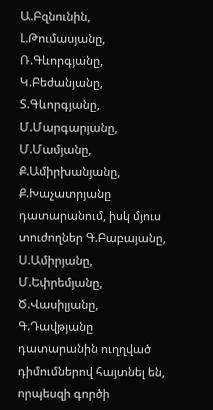Ա.Բզնունին, Լ.Թումասյանը, Ռ.Գևորգյանը, Կ.Բեժանյանը, Տ.Գևորգյանը, Մ.Մարգարյանը, Մ.Մամյանը, Ք.Ամիրխանյանը, Ք.Խաչատրյանը դատարանում, իսկ մյուս տուժողներ Գ.Բաբայանը, Ս.Ամիրյանը, Մ.Եփրեմյանը, Ծ.Վասիլյանը, Գ.Դավթյանը դատարանին ուղղված դիմումներով հայտնել են, որպեսզի գործի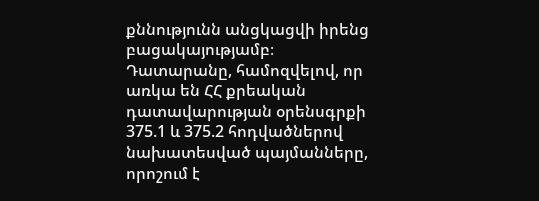քննությունն անցկացվի իրենց բացակայությամբ։ Դատարանը, համոզվելով, որ առկա են ՀՀ քրեական դատավարության օրենսգրքի 375.1 և 375.2 հոդվածներով նախատեսված պայմանները, որոշում է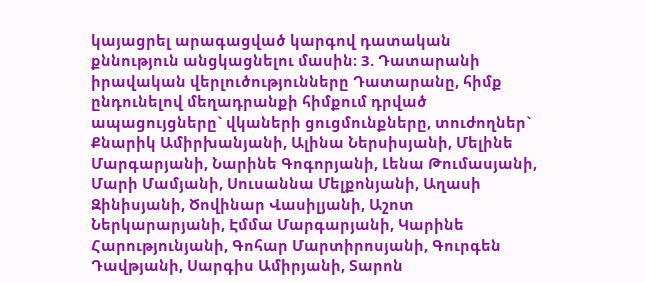կայացրել արագացված կարգով դատական քննություն անցկացնելու մասին։ 3. Դատարանի իրավական վերլուծությունները Դատարանը, հիմք ընդունելով մեղադրանքի հիմքում դրված ապացույցները` վկաների ցուցմունքները, տուժողներ` Քնարիկ Ամիրխանյանի, Ալինա Ներսիսյանի, Մելինե Մարգարյանի, Նարինե Գոգորյանի, Լենա Թումասյանի, Մարի Մամյանի, Սուսաննա Մելքոնյանի, Աղասի Զինիսյանի, Ծովինար Վասիլյանի, Աշոտ Ներկարարյանի, Էմմա Մարգարյանի, Կարինե Հարությունյանի, Գոհար Մարտիրոսյանի, Գուրգեն Դավթյանի, Սարգիս Ամիրյանի, Տարոն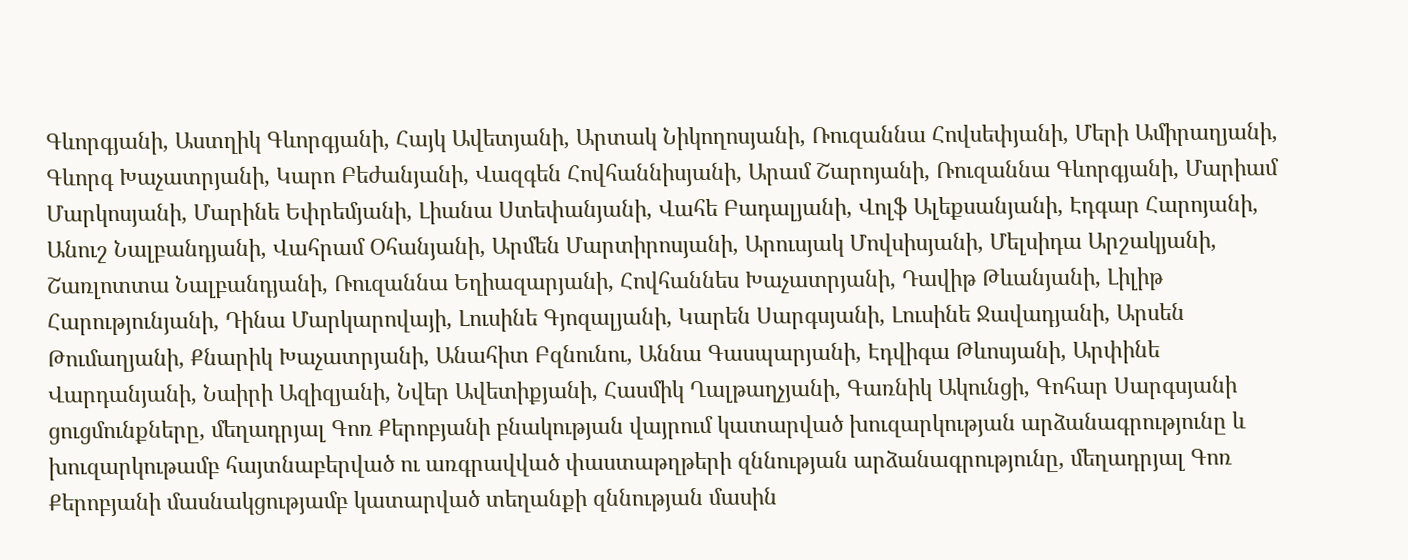Գևորգյանի, Աստղիկ Գևորգյանի, Հայկ Ավետյանի, Արտակ Նիկողոսյանի, Ռուզաննա Հովսեփյանի, Մերի Ամիրաղյանի, Գևորգ Խաչատրյանի, Կարո Բեժանյանի, Վազգեն Հովհաննիսյանի, Արամ Շարոյանի, Ռուզաննա Գևորգյանի, Մարիամ Մարկոսյանի, Մարինե Եփրեմյանի, Լիանա Ստեփանյանի, Վահե Բադալյանի, Վոլֆ Ալեքսանյանի, Էդգար Հարոյանի, Անուշ Նալբանդյանի, Վահրամ Օհանյանի, Արմեն Մարտիրոսյանի, Արուսյակ Մովսիսյանի, Մելսիդա Արշակյանի, Շառլոտտա Նալբանդյանի, Ռուզաննա Եղիազարյանի, Հովհաննես Խաչատրյանի, Դավիթ Թևանյանի, Լիլիթ Հարությունյանի, Դինա Մարկարովայի, Լուսինե Գյոզալյանի, Կարեն Սարգսյանի, Լուսինե Ջավադյանի, Արսեն Թումաղյանի, Քնարիկ Խաչատրյանի, Անահիտ Բզնունու, Աննա Գասպարյանի, Էդվիգա Թևոսյանի, Արփինե Վարդանյանի, Նաիրի Ազիզյանի, Նվեր Ավետիքյանի, Հասմիկ Ղալթաղչյանի, Գառնիկ Ակունցի, Գոհար Սարգսյանի ցուցմունքները, մեղադրյալ Գոռ Քերոբյանի բնակության վայրում կատարված խուզարկության արձանագրությունը և խուզարկութամբ հայտնաբերված ու առգրավված փաստաթղթերի զննության արձանագրությունը, մեղադրյալ Գոռ Քերոբյանի մասնակցությամբ կատարված տեղանքի զննության մասին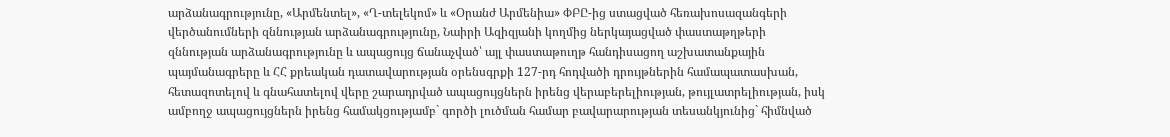արձանագրությունը, «Արմենտել», «Ղ-տելեկոմ» և «Օրանժ Արմենիա» ՓԲԸ-ից ստացված հեռախոսազանգերի վերծանումների զննության արձանագրությունը, Նաիրի Ազիզյանի կողմից ներկայացված փաստաթղթերի զննության արձանագրությունը և ապացույց ճանաչված՝ այլ փաստաթուղթ հանդիսացող աշխատանքային պայմանագրերը և ՀՀ քրեական դատավարության օրենսգրքի 127-րդ հոդվածի դրույթներին համապատասխան, հետազոտելով և գնահատելով վերը շարադրված ապացույցներն իրենց վերաբերելիության, թույլատրելիության, իսկ ամբողջ ապացույցներն իրենց համակցությամբ` գործի լուծման համար բավարարության տեսանկյունից` հիմնված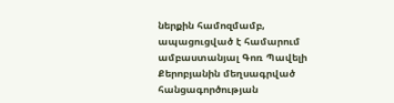ներքին համոզմամբ, ապացուցված է համարում ամբաստանյալ Գոռ Պավելի Քերոբյանին մեղսագրված հանցագործության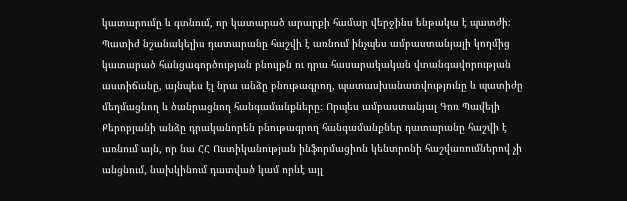կատարումը և գտնում, որ կատարած արարքի համար վերջինս ենթակա է պատժի։ Պատիժ նշանակելիս դատարանը հաշվի է առնում ինչպես ամբաստանյալի կողմից կատարած հանցագործության բնույթն ու դրա հասարակական վտանգավորության աստիճանը, այնպես էլ նրա անձը բնութագրող, պատասխանատվությունը և պատիժը մեղմացնող և ծանրացնող հանգամանքները։ Որպես ամբաստանյալ Գոռ Պավելի Քերոբյանի անձը դրականորեն բնութագրող հանգամանքներ դատարանը հաշվի է առնում այն, որ նա ՀՀ Ոստիկանության ինֆորմացիոն կենտրոնի հաշվառումներով չի անցնում, նախկինում դատված կամ որևէ այլ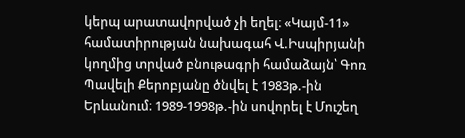կերպ արատավորված չի եղել։ «Կայմ-11» համատիրության նախագահ Վ.Իսպիրյանի կողմից տրված բնութագրի համաձայն՝ Գոռ Պավելի Քերոբյանը ծնվել է 1983թ.-ին Երևանում։ 1989-1998թ.-ին սովորել է Մուշեղ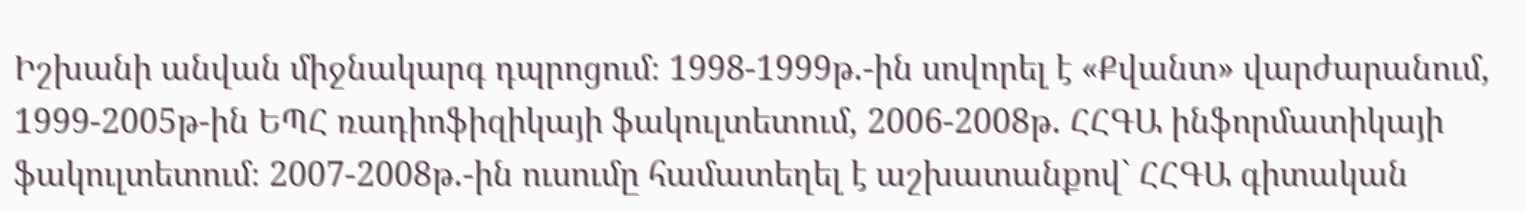Իշխանի անվան միջնակարգ դպրոցում։ 1998-1999թ.-ին սովորել է «Քվանտ» վարժարանում, 1999-2005թ-ին ԵՊՀ ռադիոֆիզիկայի ֆակուլտետում, 2006-2008թ. ՀՀԳԱ ինֆորմատիկայի ֆակուլտետում։ 2007-2008թ.-ին ուսումը համատեղել է աշխատանքով` ՀՀԳԱ գիտական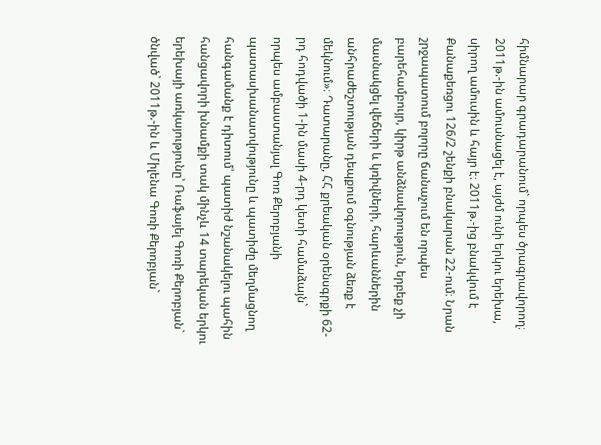հիմնարար գրադարանում` որպես ծրագրավորող։ 2011թ.-ին ամուսնացել է, այժմ ունի երկու երեխա, սիրող ամուսին և հայր է։ 2011թ.-ից բնակվում է Քանաքեռցու 126/2 շենքի բնակարան 22-ում։ Նրան շրջապատում բոլորը ճանաչում են որպես բարեհամբույր, կիրթ անձնավորություն, երբեք չի մասնակցել վեճերի և կռիվների, հարևաններին անհրաժեշտության դեպքում օգնության ձեռք է մեկնում»։ Դատարանը, ՀՀ քրեական օրենսգրքի 62-րդ հոդվածի 1-ին մասի 4-րդ կետի համաձայն` որպես ամբաստանյալ Գոռ Քերոբյանի պատասխանատվությունը և պատիժը մեղմացնող հանգամանք է դիտում՝ պատիժ նշանակելու պահին հանցավորի խնամքի տակ մինչև 14 տարեկան երկու երեխայի առկայությունը՝ Ռաֆայել Գոռի Քերոբյան` ծնված` 2011թ.-ին և Միլենա Գոռի Քերոբյան`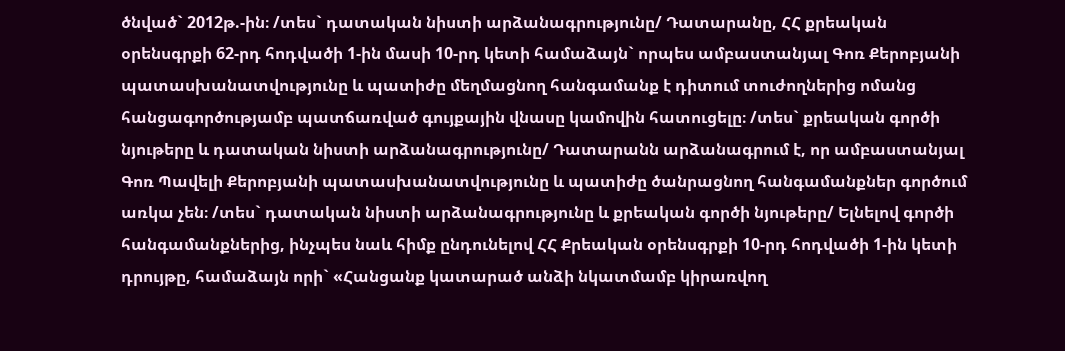ծնված` 2012թ.-ին։ /տես` դատական նիստի արձանագրությունը/ Դատարանը, ՀՀ քրեական օրենսգրքի 62-րդ հոդվածի 1-ին մասի 10-րդ կետի համաձայն` որպես ամբաստանյալ Գոռ Քերոբյանի պատասխանատվությունը և պատիժը մեղմացնող հանգամանք է դիտում տուժողներից ոմանց հանցագործությամբ պատճառված գույքային վնասը կամովին հատուցելը։ /տես` քրեական գործի նյութերը և դատական նիստի արձանագրությունը/ Դատարանն արձանագրում է, որ ամբաստանյալ Գոռ Պավելի Քերոբյանի պատասխանատվությունը և պատիժը ծանրացնող հանգամանքներ գործում առկա չեն։ /տես` դատական նիստի արձանագրությունը և քրեական գործի նյութերը/ Ելնելով գործի հանգամանքներից, ինչպես նաև հիմք ընդունելով ՀՀ Քրեական օրենսգրքի 10-րդ հոդվածի 1-ին կետի դրույթը, համաձայն որի` «Հանցանք կատարած անձի նկատմամբ կիրառվող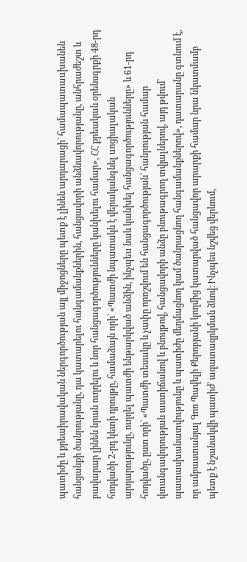պատիժը և քրեաիրավական ներգործության այլ միջոցները պետք է լինեն արդարացի` համապատաuխանեն հանցանքի ծանրությանը, դա կատարելու հանգամանքներին, հանցավորի անձնավորությանը, անհրաժեշտ և բավարար լինեն նրան ուղղելու և նոր հանցագործությունները կանխելու համար», ՀՀ քրեական օրենսգրքի 48-րդ հոդվածի 2-րդ կետի դրույթը, համաձայն որի` «Պատժի նպատակն է վերականգնել uոցիալական արդարությունը, ուղղել պատժի ենթարկված անձին, ինչպեu նաև կանխել հանցագործությունները» և 61-րդ հոդվածը, ըստ որի` «Պատժի տեսակը և չափը որոշվում են հանցագործության` հանրության համար վտանգավորության աստիճանով և բնույթով, հանցավորի անձը բնութագրող տվյալներով, այդ թվում` պատասխանատվությունը և պատիժը մեղմացնող կամ ծանրացնող հանգամանքներով», դատարանը գտնում է, որ ամբաստանյալ Գոռ Պավելի Քերոբյանի կողմից կատարված հանցավոր արարքի համար նրա նկատմամբ պետք է նշանակվի պատիժ՝ ազատազրկման ձևով։ Ինչպես նշվեց վերևում,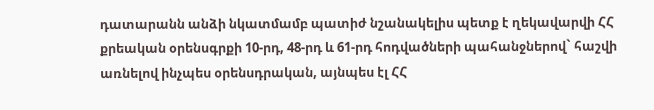դատարանն անձի նկատմամբ պատիժ նշանակելիս պետք է ղեկավարվի ՀՀ քրեական օրենսգրքի 10-րդ, 48-րդ և 61-րդ հոդվածների պահանջներով` հաշվի առնելով ինչպես օրենսդրական, այնպես էլ ՀՀ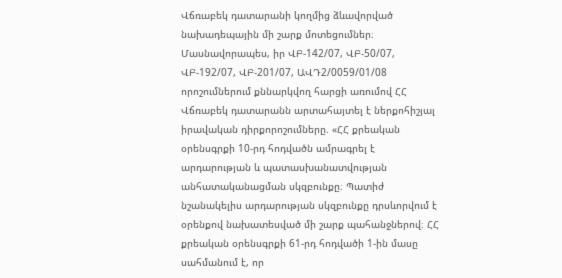Վճռաբեկ դատարանի կողմից ձևավորված նախադեպային մի շարք մոտեցումներ։ Մասնավորապես, իր ՎԲ-142/07, ՎԲ-50/07, ՎԲ-192/07, ՎԲ-201/07, ԱՎԴ2/0059/01/08 որոշումներում քննարկվող հարցի առումով ՀՀ Վճռաբեկ դատարանն արտահայտել է ներքոհիշյալ իրավական դիրքորոշումները. «ՀՀ քրեական օրենսգրքի 10-րդ հոդվածն ամրագրել է արդարության և պատասխանատվության անհատականացման սկզբունքը։ Պատիժ նշանակելիս արդարության սկզբունքը դրսևորվում է օրենքով նախատեսված մի շարք պահանջներով։ ՀՀ քրեական օրենսգրքի 61-րդ հոդվածի 1-ին մասը սահմանում է, որ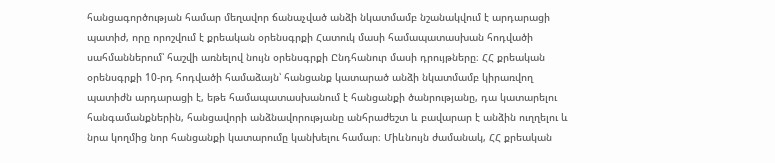հանցագործության համար մեղավոր ճանաչված անձի նկատմամբ նշանակվում է արդարացի պատիժ, որը որոշվում է քրեական օրենսգրքի Հատուկ մասի համապատասխան հոդվածի սահմաններում՝ հաշվի առնելով նույն օրենսգրքի Ընդհանուր մասի դրույթները։ ՀՀ քրեական օրենսգրքի 10-րդ հոդվածի համաձայն՝ հանցանք կատարած անձի նկատմամբ կիրառվող պատիժն արդարացի է, եթե համապատասխանում է հանցանքի ծանրությանը, դա կատարելու հանգամանքներին, հանցավորի անձնավորությանը անհրաժեշտ և բավարար է անձին ուղղելու և նրա կողմից նոր հանցանքի կատարումը կանխելու համար։ Միևնույն ժամանակ, ՀՀ քրեական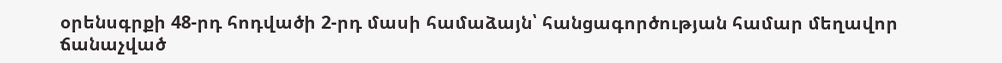օրենսգրքի 48-րդ հոդվածի 2-րդ մասի համաձայն՝ հանցագործության համար մեղավոր ճանաչված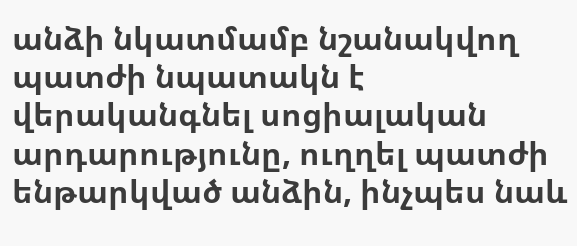անձի նկատմամբ նշանակվող պատժի նպատակն է վերականգնել սոցիալական արդարությունը, ուղղել պատժի ենթարկված անձին, ինչպես նաև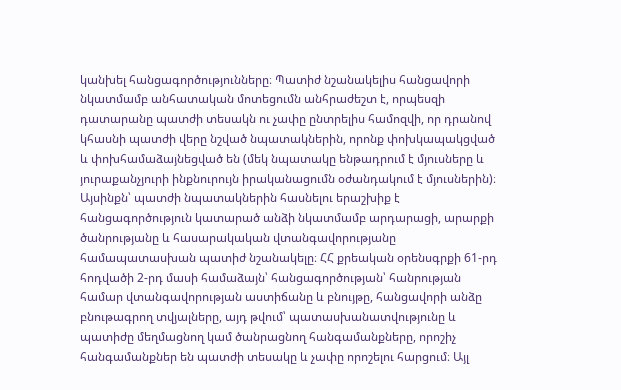կանխել հանցագործությունները։ Պատիժ նշանակելիս հանցավորի նկատմամբ անհատական մոտեցումն անհրաժեշտ է, որպեսզի դատարանը պատժի տեսակն ու չափը ընտրելիս համոզվի, որ դրանով կհասնի պատժի վերը նշված նպատակներին, որոնք փոխկապակցված և փոխհամաձայնեցված են (մեկ նպատակը ենթադրում է մյուսները և յուրաքանչյուրի ինքնուրույն իրականացումն օժանդակում է մյուսներին)։ Այսինքն՝ պատժի նպատակներին հասնելու երաշխիք է հանցագործություն կատարած անձի նկատմամբ արդարացի, արարքի ծանրությանը և հասարակական վտանգավորությանը համապատասխան պատիժ նշանակելը։ ՀՀ քրեական օրենսգրքի 61-րդ հոդվածի 2-րդ մասի համաձայն՝ հանցագործության՝ հանրության համար վտանգավորության աստիճանը և բնույթը, հանցավորի անձը բնութագրող տվյալները, այդ թվում՝ պատասխանատվությունը և պատիժը մեղմացնող կամ ծանրացնող հանգամանքները, որոշիչ հանգամանքներ են պատժի տեսակը և չափը որոշելու հարցում։ Այլ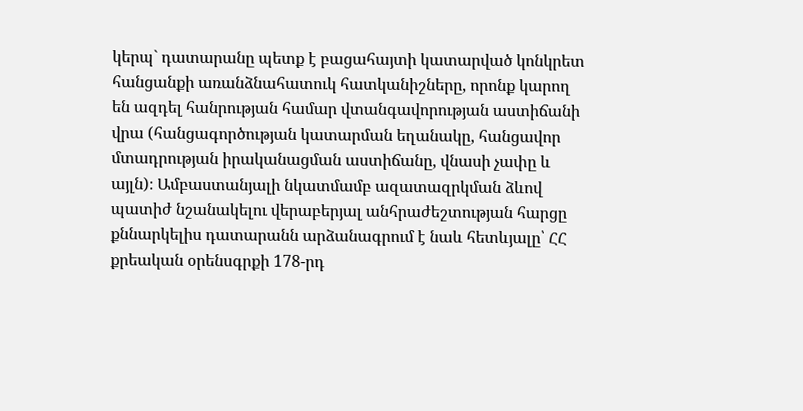կերպ` դատարանը պետք է բացահայտի կատարված կոնկրետ հանցանքի առանձնահատուկ հատկանիշները, որոնք կարող են ազդել հանրության համար վտանգավորության աստիճանի վրա (հանցագործության կատարման եղանակը, հանցավոր մտադրության իրականացման աստիճանը, վնասի չափը և այլն)։ Ամբաստանյալի նկատմամբ ազատազրկման ձևով պատիժ նշանակելու վերաբերյալ անհրաժեշտության հարցը քննարկելիս դատարանն արձանագրում է նաև հետևյալը՝ ՀՀ քրեական օրենսգրքի 178-րդ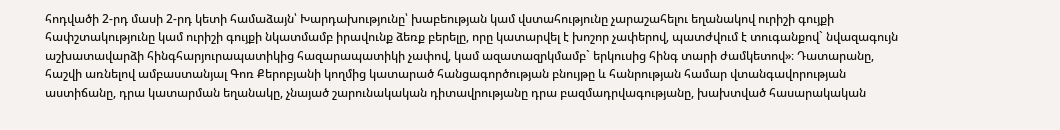հոդվածի 2-րդ մասի 2-րդ կետի համաձայն՝ Խարդախությունը՝ խաբեության կամ վստահությունը չարաշահելու եղանակով ուրիշի գույքի հափշտակությունը կամ ուրիշի գույքի նկատմամբ իրավունք ձեռք բերելը, որը կատարվել է խոշոր չափերով, պատժվում է տուգանքով` նվազագույն աշխատավարձի հինգհարյուրապատիկից հազարապատիկի չափով, կամ ազատազրկմամբ` երկուսից հինգ տարի ժամկետով»։ Դատարանը, հաշվի առնելով ամբաստանյալ Գոռ Քերոբյանի կողմից կատարած հանցագործության բնույթը և հանրության համար վտանգավորության աստիճանը, դրա կատարման եղանակը, չնայած շարունակական դիտավրությանը դրա բազմադրվագությանը, խախտված հասարակական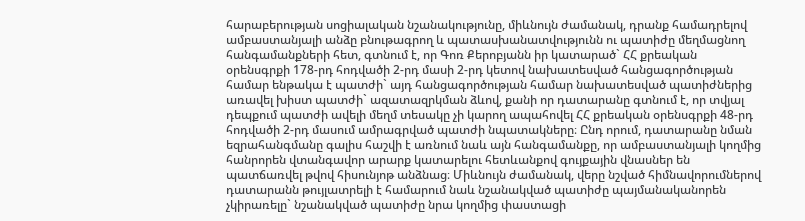հարաբերության սոցիալական նշանակությունը, միևնույն ժամանակ, դրանք համադրելով ամբաստանյալի անձը բնութագրող և պատասխանատվությունն ու պատիժը մեղմացնող հանգամանքների հետ, գտնում է, որ Գոռ Քերոբյանն իր կատարած` ՀՀ քրեական օրենսգրքի 178-րդ հոդվածի 2-րդ մասի 2-րդ կետով նախատեսված հանցագործության համար ենթակա է պատժի` այդ հանցագործության համար նախատեսված պատիժներից առավել խիստ պատժի` ազատազրկման ձևով, քանի որ դատարանը գտնում է, որ տվյալ դեպքում պատժի ավելի մեղմ տեսակը չի կարող ապահովել ՀՀ քրեական օրենսգրքի 48-րդ հոդվածի 2-րդ մասում ամրագրված պատժի նպատակները։ Ընդ որում, դատարանը նման եզրահանգմանը գալիս հաշվի է առնում նաև այն հանգամանքը, որ ամբաստանյալի կողմից հանրորեն վտանգավոր արարք կատարելու հետևանքով գույքային վնասներ են պատճառվել թվով հիսունյոթ անձնաց։ Միևնույն ժամանակ, վերը նշված հիմնավորումներով դատարանն թույլատրելի է համարում նաև նշանակված պատիժը պայմանականորեն չկիրառելը` նշանակված պատիժը նրա կողմից փաստացի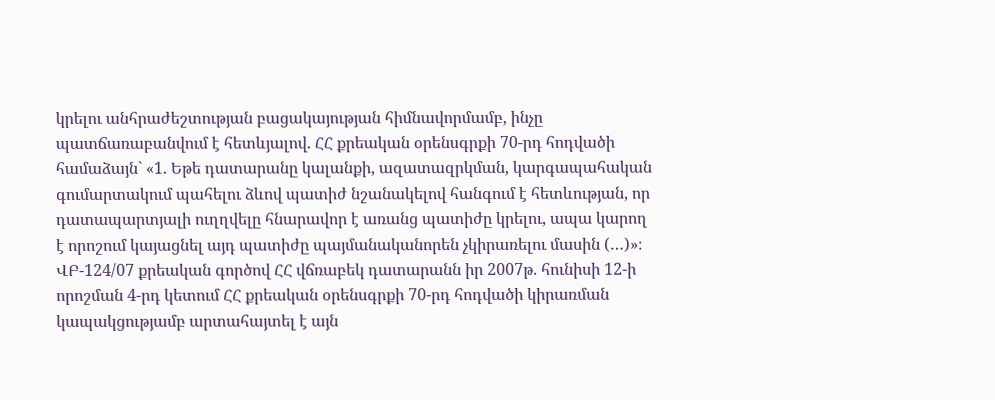կրելու անհրաժեշտության բացակայության հիմնավորմամբ, ինչը պատճառաբանվում է հետևյալով. ՀՀ քրեական օրենսգրքի 70-րդ հոդվածի համաձայն` «1. Եթե դատարանը կալանքի, ազատազրկման, կարգապահական գումարտակում պահելու ձևով պատիժ նշանակելով հանգում է հետևության, որ դատապարտյալի ուղղվելը հնարավոր է առանց պատիժը կրելու, ապա կարող է որոշում կայացնել այդ պատիժը պայմանականորեն չկիրառելու մասին (…)»։ ՎԲ-124/07 քրեական գործով ՀՀ վճռաբեկ դատարանն իր 2007թ. հունիսի 12-ի որոշման 4-րդ կետում ՀՀ քրեական օրենսգրքի 70-րդ հոդվածի կիրառման կապակցությամբ արտահայտել է այն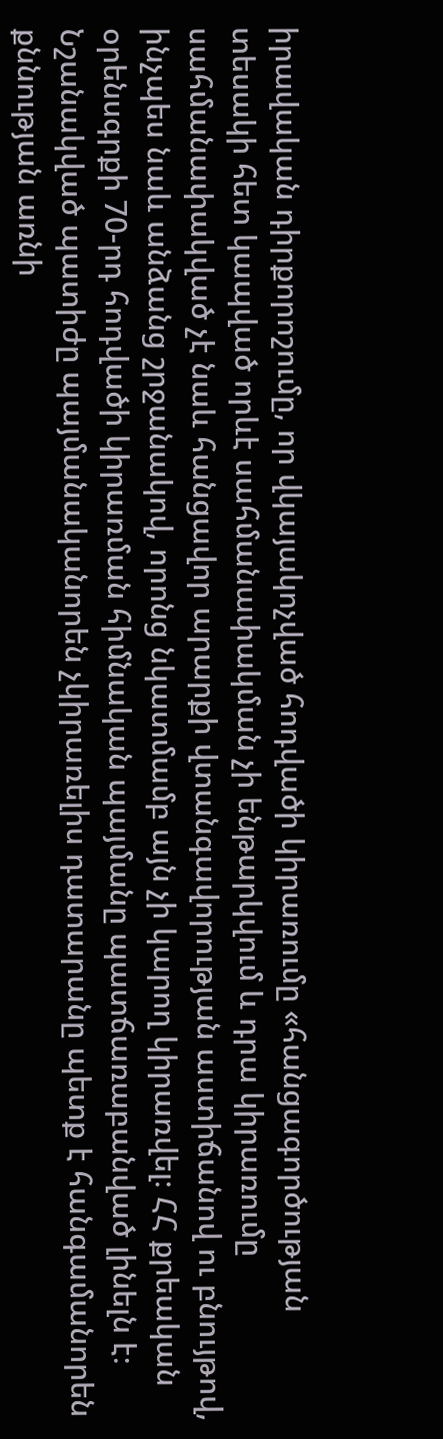իրավական դիրքորոշումը, որ վկայակոչված հոդվածի կիրառումը «հանցագործության տեսակի հետ կապված որևէ սահմանափակման չի ենթարկվում և դրա կիրառումը սահմանափակված չէ նաև հանցավոր արարքի վտանգավորության աստիճանով ու բնույթով, ինչպես նաև անձանց շրջանակով, որոնց նկատմամբ այն չի կարող կիրառվել։ ՀՀ քրեական օրենսգրքի 70-րդ հոդվածի կիրառման հիմնական պայմանը պատճառաբանված լինելն է։ Նշանակված պատիժը պայմանականորեն չկիրառելիս դատարանը պետք է հանգամանորեն քննության առնի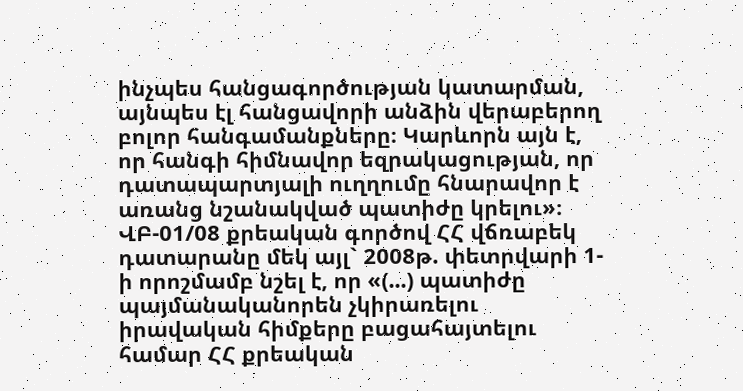ինչպես հանցագործության կատարման, այնպես էլ հանցավորի անձին վերաբերող բոլոր հանգամանքները։ Կարևորն այն է, որ հանգի հիմնավոր եզրակացության, որ դատապարտյալի ուղղումը հնարավոր է առանց նշանակված պատիժը կրելու»։ ՎԲ-01/08 քրեական գործով ՀՀ վճռաբեկ դատարանը մեկ այլ` 2008թ. փետրվարի 1-ի որոշմամբ նշել է, որ «(...) պատիժը պայմանականորեն չկիրառելու իրավական հիմքերը բացահայտելու համար ՀՀ քրեական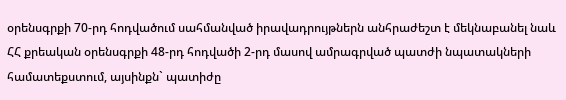օրենսգրքի 70-րդ հոդվածում սահմանված իրավադրույթներն անհրաժեշտ է մեկնաբանել նաև ՀՀ քրեական օրենսգրքի 48-րդ հոդվածի 2-րդ մասով ամրագրված պատժի նպատակների համատեքստում, այսինքն` պատիժը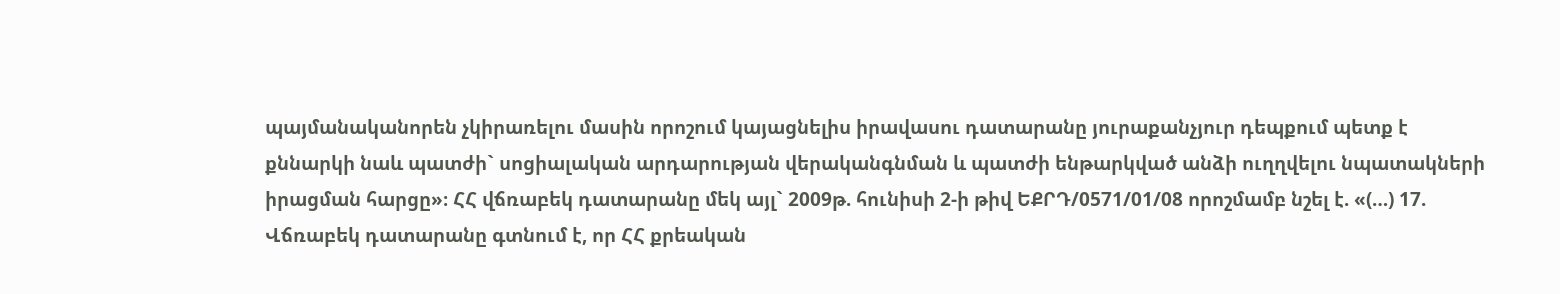պայմանականորեն չկիրառելու մասին որոշում կայացնելիս իրավասու դատարանը յուրաքանչյուր դեպքում պետք է քննարկի նաև պատժի` սոցիալական արդարության վերականգնման և պատժի ենթարկված անձի ուղղվելու նպատակների իրացման հարցը»։ ՀՀ վճռաբեկ դատարանը մեկ այլ` 2009թ. հունիսի 2-ի թիվ ԵՔՐԴ/0571/01/08 որոշմամբ նշել է. «(…) 17. Վճռաբեկ դատարանը գտնում է, որ ՀՀ քրեական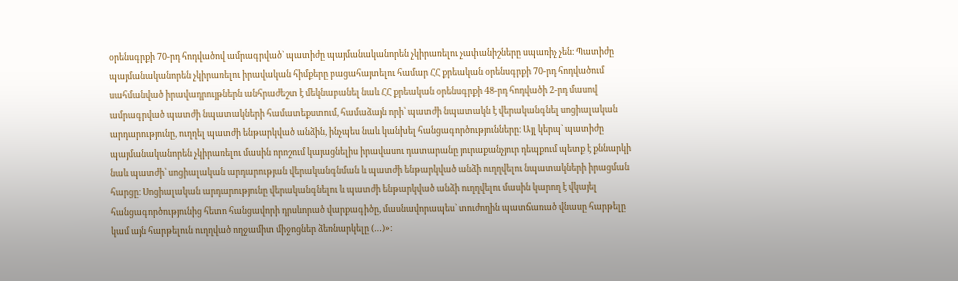օրենսգրքի 70-րդ հոդվածով ամրագրված` պատիժը պայմանականորեն չկիրառելու չափանիշները սպառիչ չեն։ Պատիժը պայմանականորեն չկիրառելու իրավական հիմքերը բացահայտելու համար ՀՀ քրեական օրենսգրքի 70-րդ հոդվածում սահմանված իրավադրույթներն անհրաժեշտ է մեկնաբանել նաև ՀՀ քրեական օրենսգրքի 48-րդ հոդվածի 2-րդ մասով ամրագրված պատժի նպատակների համատեքստում, համաձայն որի՝ պատժի նպատակն է վերականգնել սոցիալական արդարությունը, ուղղել պատժի ենթարկված անձին, ինչպես նաև կանխել հանցագործությունները։ Այլ կերպ` պատիժը պայմանականորեն չկիրառելու մասին որոշում կայացնելիս իրավասու դատարանը յուրաքանչյուր դեպքում պետք է քննարկի նաև պատժի՝ սոցիալական արդարության վերականգնման և պատժի ենթարկված անձի ուղղվելու նպատակների իրացման հարցը։ Սոցիալական արդարությունը վերականգնելու և պատժի ենթարկված անձի ուղղվելու մասին կարող է վկայել հանցագործությունից հետո հանցավորի դրսևորած վարքագիծը, մասնավորապես` տուժողին պատճառած վնասը հարթելը կամ այն հարթելուն ուղղված ողջամիտ միջոցներ ձեռնարկելը (…)»։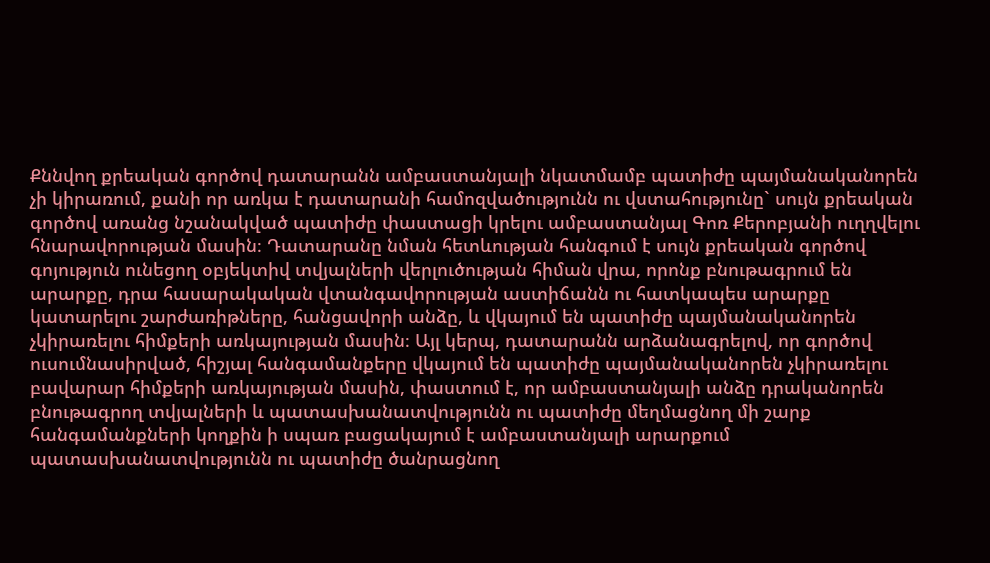Քննվող քրեական գործով դատարանն ամբաստանյալի նկատմամբ պատիժը պայմանականորեն չի կիրառում, քանի որ առկա է դատարանի համոզվածությունն ու վստահությունը` սույն քրեական գործով առանց նշանակված պատիժը փաստացի կրելու ամբաստանյալ Գոռ Քերոբյանի ուղղվելու հնարավորության մասին։ Դատարանը նման հետևության հանգում է սույն քրեական գործով գոյություն ունեցող օբյեկտիվ տվյալների վերլուծության հիման վրա, որոնք բնութագրում են արարքը, դրա հասարակական վտանգավորության աստիճանն ու հատկապես արարքը կատարելու շարժառիթները, հանցավորի անձը, և վկայում են պատիժը պայմանականորեն չկիրառելու հիմքերի առկայության մասին։ Այլ կերպ, դատարանն արձանագրելով, որ գործով ուսումնասիրված, հիշյալ հանգամանքերը վկայում են պատիժը պայմանականորեն չկիրառելու բավարար հիմքերի առկայության մասին, փաստում է, որ ամբաստանյալի անձը դրականորեն բնութագրող տվյալների և պատասխանատվությունն ու պատիժը մեղմացնող մի շարք հանգամանքների կողքին ի սպառ բացակայում է ամբաստանյալի արարքում պատասխանատվությունն ու պատիժը ծանրացնող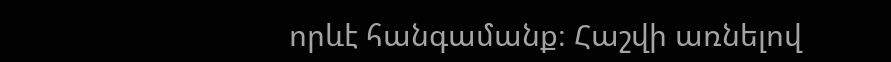որևէ հանգամանք։ Հաշվի առնելով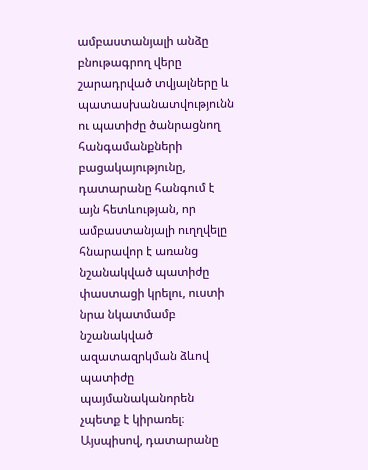ամբաստանյալի անձը բնութագրող վերը շարադրված տվյալները և պատասխանատվությունն ու պատիժը ծանրացնող հանգամանքների բացակայությունը, դատարանը հանգում է այն հետևության, որ ամբաստանյալի ուղղվելը հնարավոր է առանց նշանակված պատիժը փաստացի կրելու, ուստի նրա նկատմամբ նշանակված ազատազրկման ձևով պատիժը պայմանականորեն չպետք է կիրառել։ Այսպիսով, դատարանը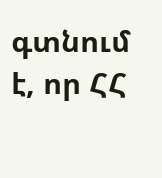գտնում է, որ ՀՀ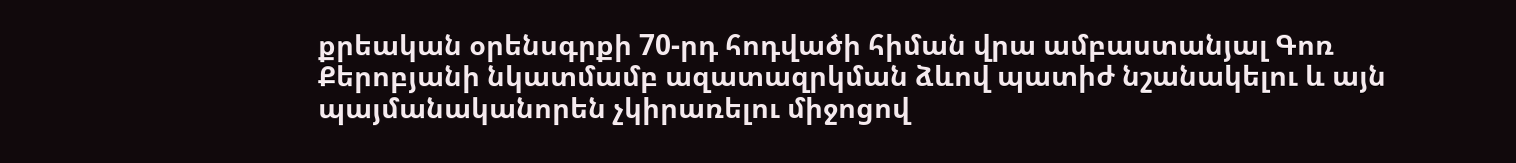քրեական օրենսգրքի 70-րդ հոդվածի հիման վրա ամբաստանյալ Գոռ Քերոբյանի նկատմամբ ազատազրկման ձևով պատիժ նշանակելու և այն պայմանականորեն չկիրառելու միջոցով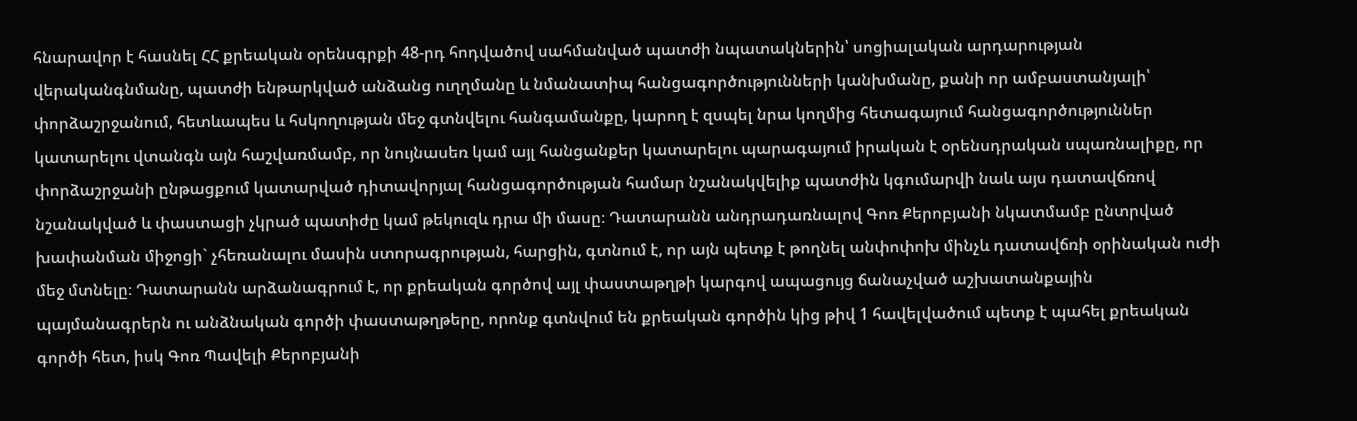հնարավոր է հասնել ՀՀ քրեական օրենսգրքի 48-րդ հոդվածով սահմանված պատժի նպատակներին՝ սոցիալական արդարության վերականգնմանը, պատժի ենթարկված անձանց ուղղմանը և նմանատիպ հանցագործությունների կանխմանը, քանի որ ամբաստանյալի՝ փորձաշրջանում, հետևապես և հսկողության մեջ գտնվելու հանգամանքը, կարող է զսպել նրա կողմից հետագայում հանցագործություններ կատարելու վտանգն այն հաշվառմամբ, որ նույնասեռ կամ այլ հանցանքեր կատարելու պարագայում իրական է օրենսդրական սպառնալիքը, որ փորձաշրջանի ընթացքում կատարված դիտավորյալ հանցագործության համար նշանակվելիք պատժին կգումարվի նաև այս դատավճռով նշանակված և փաստացի չկրած պատիժը կամ թեկուզև դրա մի մասը։ Դատարանն անդրադառնալով Գոռ Քերոբյանի նկատմամբ ընտրված խափանման միջոցի` չհեռանալու մասին ստորագրության, հարցին, գտնում է, որ այն պետք է թողնել անփոփոխ մինչև դատավճռի օրինական ուժի մեջ մտնելը։ Դատարանն արձանագրում է, որ քրեական գործով այլ փաստաթղթի կարգով ապացույց ճանաչված աշխատանքային պայմանագրերն ու անձնական գործի փաստաթղթերը, որոնք գտնվում են քրեական գործին կից թիվ 1 հավելվածում պետք է պահել քրեական գործի հետ, իսկ Գոռ Պավելի Քերոբյանի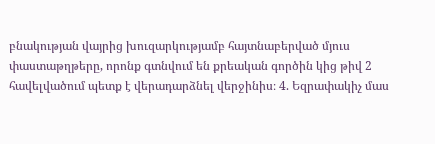բնակության վայրից խուզարկությամբ հայտնաբերված մյուս փաստաթղթերը, որոնք գտնվում են քրեական գործին կից թիվ 2 հավելվածում պետք է վերադարձնել վերջինիս։ 4. Եզրափակիչ մաս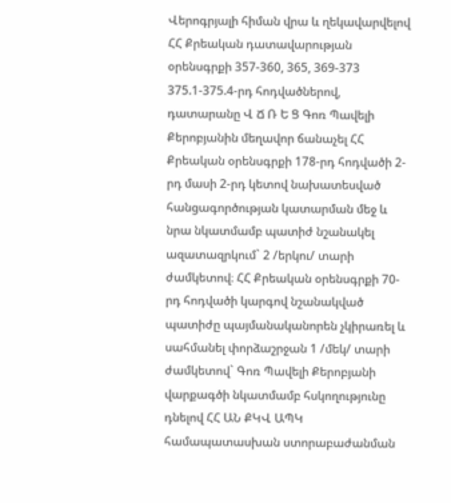Վերոգրյալի հիման վրա և ղեկավարվելով ՀՀ Քրեական դատավարության օրենսգրքի 357-360, 365, 369-373 375.1-375.4-րդ հոդվածներով, դատարանը Վ Ճ Ռ Ե Ց Գոռ Պավելի Քերոբյանին մեղավոր ճանաչել ՀՀ Քրեական օրենսգրքի 178-րդ հոդվածի 2-րդ մասի 2-րդ կետով նախատեսված հանցագործության կատարման մեջ և նրա նկատմամբ պատիժ նշանակել ազատազրկում` 2 /երկու/ տարի ժամկետով։ ՀՀ Քրեական օրենսգրքի 70-րդ հոդվածի կարգով նշանակված պատիժը պայմանականորեն չկիրառել և սահմանել փորձաշրջան 1 /մեկ/ տարի ժամկետով` Գոռ Պավելի Քերոբյանի վարքագծի նկատմամբ հսկողությունը դնելով ՀՀ ԱՆ ՔԿՎ ԱՊԿ համապատասխան ստորաբաժանման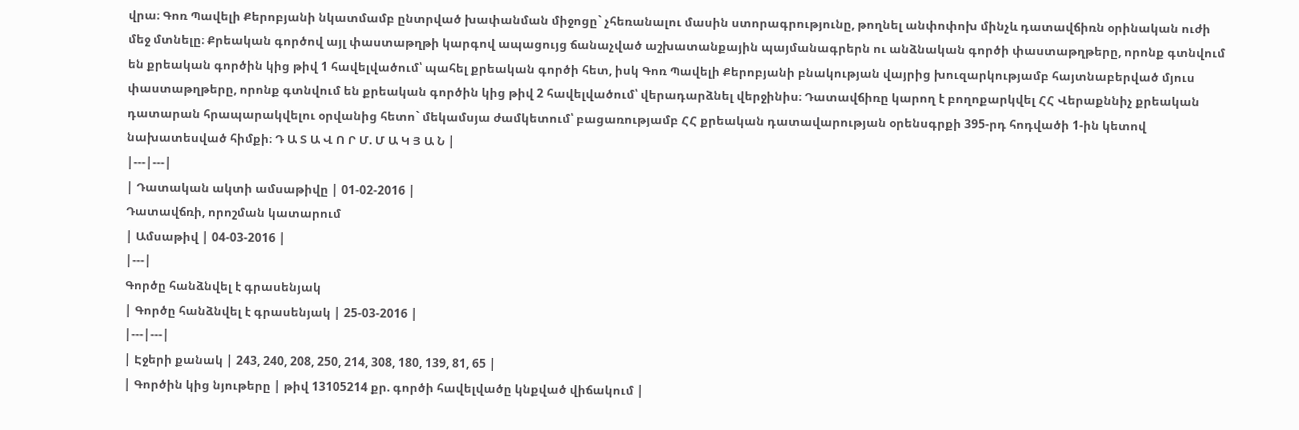վրա։ Գոռ Պավելի Քերոբյանի նկատմամբ ընտրված խափանման միջոցը` չհեռանալու մասին ստորագրությունը, թողնել անփոփոխ մինչև դատավճիռն օրինական ուժի մեջ մտնելը։ Քրեական գործով այլ փաստաթղթի կարգով ապացույց ճանաչված աշխատանքային պայմանագրերն ու անձնական գործի փաստաթղթերը, որոնք գտնվում են քրեական գործին կից թիվ 1 հավելվածում՝ պահել քրեական գործի հետ, իսկ Գոռ Պավելի Քերոբյանի բնակության վայրից խուզարկությամբ հայտնաբերված մյուս փաստաթղթերը, որոնք գտնվում են քրեական գործին կից թիվ 2 հավելվածում՝ վերադարձնել վերջինիս։ Դատավճիռը կարող է բողոքարկվել ՀՀ Վերաքննիչ քրեական դատարան հրապարակվելու օրվանից հետո` մեկամսյա ժամկետում՝ բացառությամբ ՀՀ քրեական դատավարության օրենսգրքի 395-րդ հոդվածի 1-ին կետով նախատեսված հիմքի։ Դ Ա Տ Ա Վ Ո Ր Մ. Մ Ա Կ Յ Ա Ն |
|---|---|
| Դատական ակտի ամսաթիվը | 01-02-2016 |
Դատավճռի, որոշման կատարում
| Ամսաթիվ | 04-03-2016 |
|---|
Գործը հանձնվել է գրասենյակ
| Գործը հանձնվել է գրասենյակ | 25-03-2016 |
|---|---|
| Էջերի քանակ | 243, 240, 208, 250, 214, 308, 180, 139, 81, 65 |
| Գործին կից նյութերը | թիվ 13105214 քր. գործի հավելվածը կնքված վիճակում |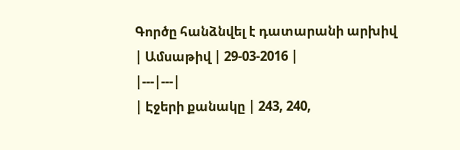Գործը հանձնվել է դատարանի արխիվ
| Ամսաթիվ | 29-03-2016 |
|---|---|
| Էջերի քանակը | 243, 240,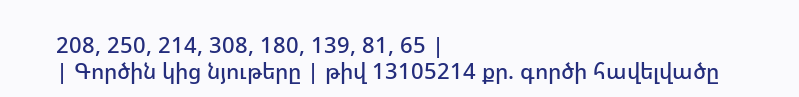208, 250, 214, 308, 180, 139, 81, 65 |
| Գործին կից նյութերը | թիվ 13105214 քր. գործի հավելվածը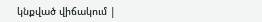կնքված վիճակում |